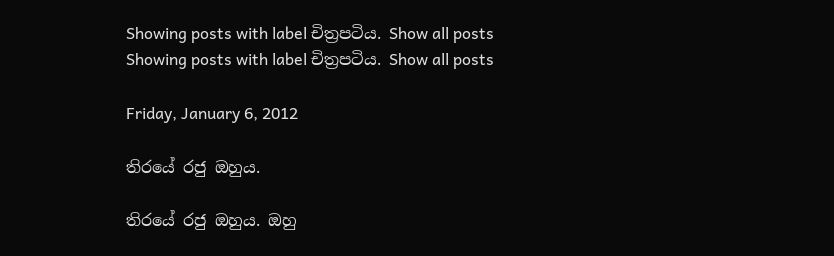Showing posts with label චිත්‍රපටිය. Show all posts
Showing posts with label චිත්‍රපටිය. Show all posts

Friday, January 6, 2012

තිරයේ රජු ඔහුය.

තිරයේ රජු ඔහුය. ඔහු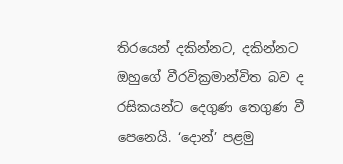තිරයෙන් දකින්නට, දකින්නට ඔහුගේ වීරවික්‍රමාන්විත බව ද රසිකයන්ට දෙගුණ තෙගුණ වී පෙනෙයි. ‘දොන්’ පළමු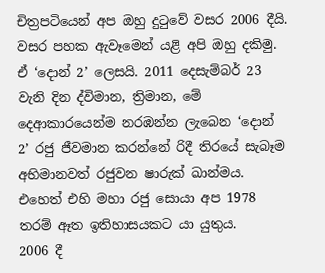චිත්‍රපටියෙන් අප ඔහු දුටුවේ වසර 2006 දීයි. වසර පහක ඇවෑමෙන් යළි අපි ඔහු දකිමු.
ඒ ‘දොන් 2’ ලෙසයි. 2011 දෙසැම්බර් 23 වැනි දින ද්විමාන, ත්‍රිමාන, මේ දෙආකාරයෙන්ම නරඹන්න ලැබෙන ‘දොන් 2’ රජු ජීවමාන කරන්නේ රිදී තිරයේ සැබෑම අභිමානවත් රජුවන ෂාරුක් ඛාන්මය. එහෙත් එහි මහා රජු සොයා අප 1978 තරම් ඈත ඉතිහාසයකට යා යුතුය.
2006 දී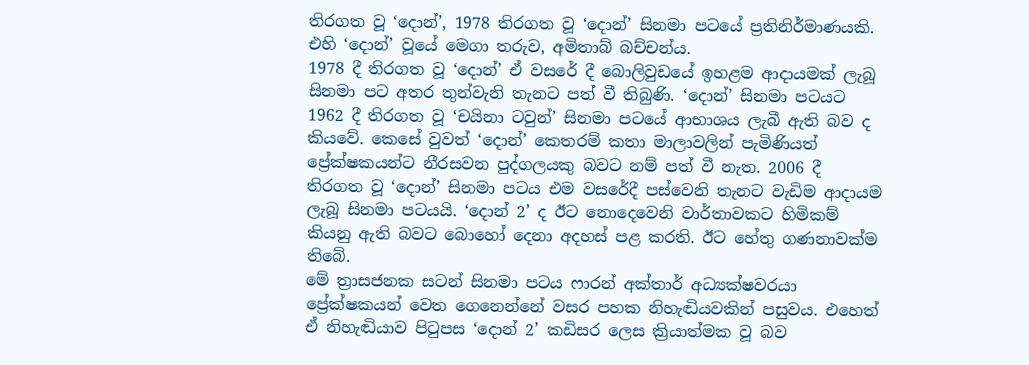තිරගත වූ ‘දොන්’, 1978 තිරගත වූ ‘දොන්’ සිනමා පටයේ ප්‍රතිනිර්මාණයකි. එහි ‘දොන්’ වූයේ මෙගා තරුව, අමිතාබ් බච්චන්ය.
1978 දී තිරගත වූ ‘දොන්’ ඒ වසරේ දී බොලිවුඩයේ ඉහළම ආදායමක් ලැබූ සිනමා පට අතර තුන්වැනි තැනට පත් වී තිබුණි. ‘දොන්’ සිනමා පටයට 1962 දී තිරගත වූ ‘චයිනා ටවුන්’ සිනමා පටයේ ආභාශය ලැබී ඇති බව ද කියවේ. කෙසේ වුවත් ‘දොන්’ කෙතරම් කතා මාලාවලින් පැමිණියත් ප්‍රේක්ෂකයන්ට නීරසවන පුද්ගලයකු බවට නම් පත් වී නැත. 2006 දී තිරගත වූ ‘දොන්’ සිනමා පටය එම වසරේදී පස්වෙනි තැනට වැඩිම ආදායම ලැබූ සිනමා පටයයි. ‘දොන් 2’ ද ඊට නොදෙවෙනි වාර්තාවකට හිමිකම් කියනු ඇති බවට බොහෝ දෙනා අදහස් පළ කරති. ඊට හේතු ගණනාවක්ම තිබේ.
මේ ත්‍රාසජනක සටන් සිනමා පටය ෆාරන් අක්තාර් අධ්‍යක්ෂවරයා ප්‍රේක්ෂකයන් වෙත ගෙනෙන්නේ වසර පහක නිහැඬියවකින් පසුවය. එහෙත් ඒ නිහැඬියාව පිටුපස ‘දොන් 2’ කඩිසර ලෙස ක්‍රියාත්මක වූ බව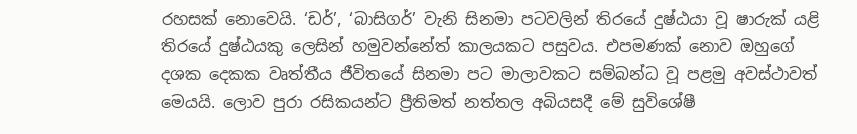රහසක් නොවෙයි. ‘ඩර්’, ‘බාසිගර්’ වැනි සිනමා පටවලින් තිරයේ දුෂ්ඨයා වූ ෂාරුක් යළි තිරයේ දුෂ්ඨයකු ලෙසින් හමුවන්නේත් කාලයකට පසුවය. එපමණක් නොව ඔහුගේ දශක දෙකක වෘත්තීය ජීවිතයේ සිනමා පට මාලාවකට සම්බන්ධ වූ පළමු අවස්ථාවත් මෙයයි. ලොව පුරා රසිකයන්ට ප්‍රීතිමත් නත්තල අබියසදී මේ සුවිශේෂී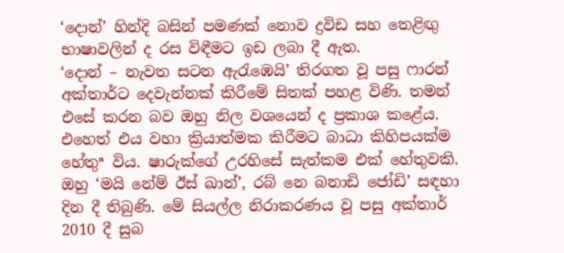‘දොන්’ හින්දි බසින් පමණක් නොව ද්‍රවිඩ සහ තෙළිඟු භාෂාවලින් ද රස විඳීමට ඉඩ ලබා දී ඇත.
‘දොන් – නැවත සටන ඇරැඹෙයි’ තිරගත වූ පසු ෆාරන් අක්තාර්ට දෙවැන්නක් කිරීමේ සිතක් පහළ විණි. තමන් එසේ කරන බව ඔහු නිල වශයෙන් ද ප්‍රකාශ කළේය. එහෙත් එය වහා ක්‍රියාත්මක කිරීමට බාධා කිහිපයක්ම හේතුª විය. ෂාරුක්ගේ උරහිසේ සැත්කම එක් හේතුවකි. ඔහු ‘මයි නේම් ඊස් ඛාන්’, රබ් නෙ බනාඩි ජෝඩි’ සඳහා දින දී තිබුණි. මේ සියල්ල නිරාකරණය වූ පසු අක්තාර් 2010 දී සුබ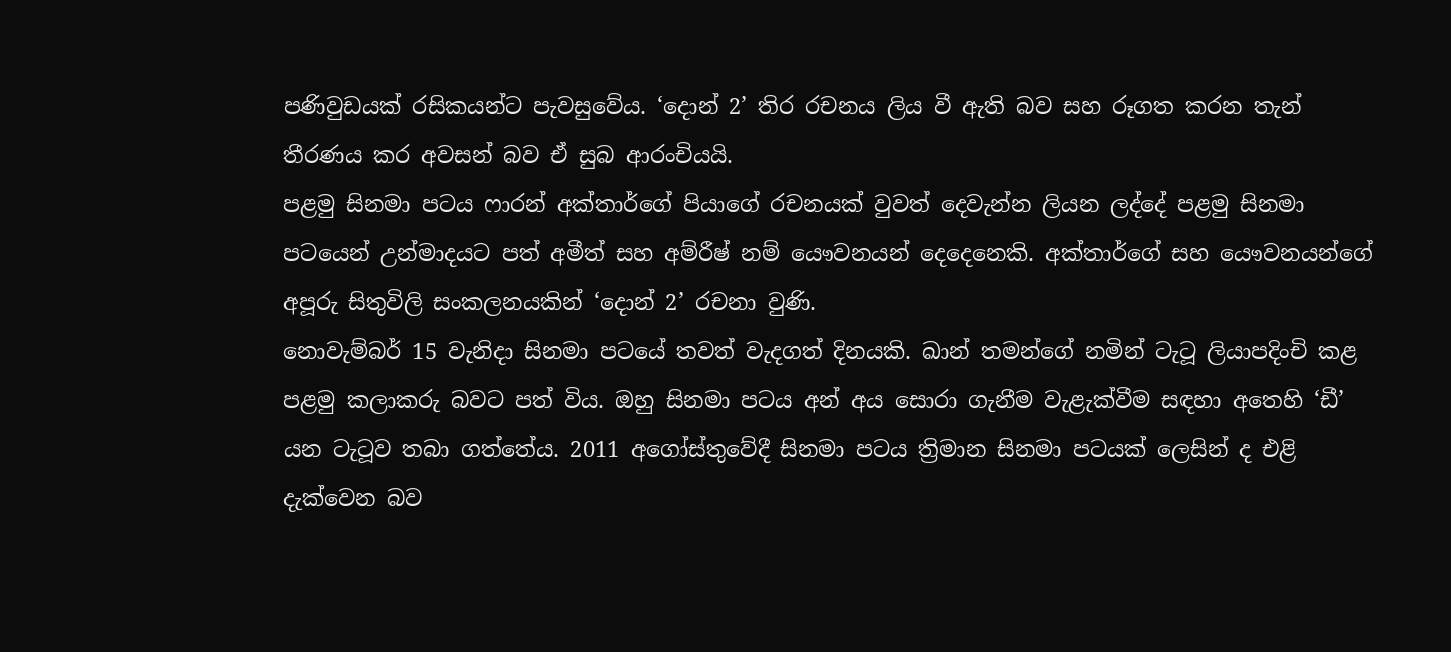පණිවුඩයක් රසිකයන්ට පැවසුවේය. ‘දොන් 2’ තිර රචනය ලිය වී ඇති බව සහ රූගත කරන තැන් තීරණය කර අවසන් බව ඒ සුබ ආරංචියයි.
පළමු සිනමා පටය ෆාරන් අක්තාර්ගේ පියාගේ රචනයක් වුවත් දෙවැන්න ලියන ලද්දේ පළමු සිනමා පටයෙන් උන්මාදයට පත් අමීත් සහ අම්රීෂ් නම් යෞවනයන් දෙදෙනෙකි. අක්තාර්ගේ සහ යෞවනයන්ගේ අපූරු සිතුවිලි සංකලනයකින් ‘දොන් 2’ රචනා වුණි.
නොවැම්බර් 15 වැනිදා සිනමා පටයේ තවත් වැදගත් දිනයකි. ඛාන් තමන්ගේ නමින් ටැටූ ලියාපදිංචි කළ පළමු කලාකරු බවට පත් විය. ඔහු සිනමා පටය අන් අය සොරා ගැනීම වැළැක්වීම සඳහා අතෙහි ‘ඩී’ යන ටැටූව තබා ගත්තේය. 2011 අගෝස්තුවේදී සිනමා පටය ත්‍රිමාන සිනමා පටයක් ලෙසින් ද එළි දැක්වෙන බව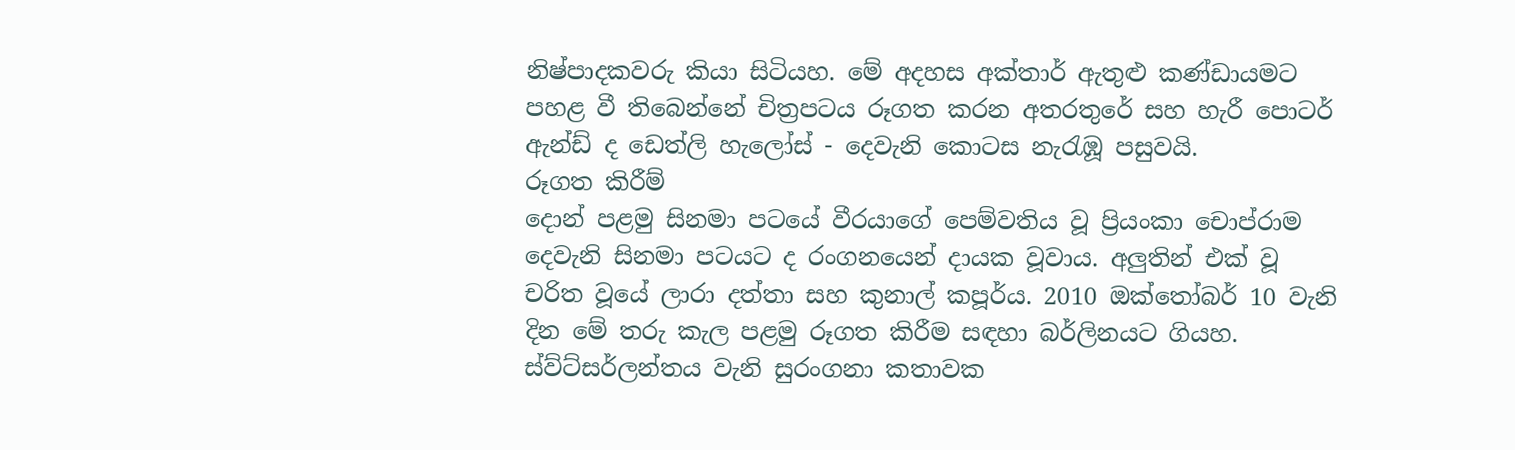නිෂ්පාදකවරු කියා සිටියහ. මේ අදහස අක්තාර් ඇතුළු කණ්ඩායමට පහළ වී තිබෙන්නේ චිත්‍රපටය රූගත කරන අතරතුරේ සහ හැරී පොටර් ඇන්ඩ් ද ඩෙත්ලි හැලෝස් - දෙවැනි කොටස නැරැඹූ පසුවයි.
රූගත කිරීම්
දොන් පළමු සිනමා පටයේ වීරයාගේ පෙම්වතිය වූ ප්‍රියංකා චොප්රාම දෙවැනි සිනමා පටයට ද රංගනයෙන් දායක වූවාය. අලුතින් එක් වූ චරිත වූයේ ලාරා දත්තා සහ කුනාල් කපූර්ය. 2010 ඔක්තෝබර් 10 වැනි දින මේ තරු කැල පළමු රූගත කිරීම සඳහා බර්ලිනයට ගියහ. ස්ව්ට්සර්ලන්තය වැනි සුරංගනා කතාවක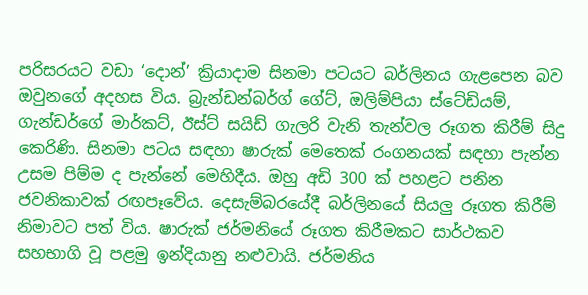පරිසරයට වඩා ‘දොන්’ ක්‍රියාදාම සිනමා පටයට බර්ලිනය ගැළපෙන බව ඔවුනගේ අදහස විය. බ්‍රැන්ඩන්බර්ග් ගේට්, ඔලිම්පියා ස්ටේඩියම්, ගැන්ඩර්ගේ මාර්කට්, ඊස්ට් සයිඩ් ගැලරි වැනි තැන්වල රූගත කිරීම් සිදු කෙරිණි. සිනමා පටය සඳහා ෂාරුක් මෙතෙක් රංගනයක් සඳහා පැන්න උසම පිම්ම ද පැන්නේ මෙහිදීය. ඔහු අඩි 300 ක් පහළට පනින ජවනිකාවක් රඟපෑවේය. දෙසැම්බරයේදී බර්ලිනයේ සියලු රූගත කිරීම් නිමාවට පත් විය. ෂාරුක් ජර්මනියේ රූගත කිරීමකට සාර්ථකව සහභාගි වූ පළමු ඉන්දියානු නළුවායි. ජර්මනිය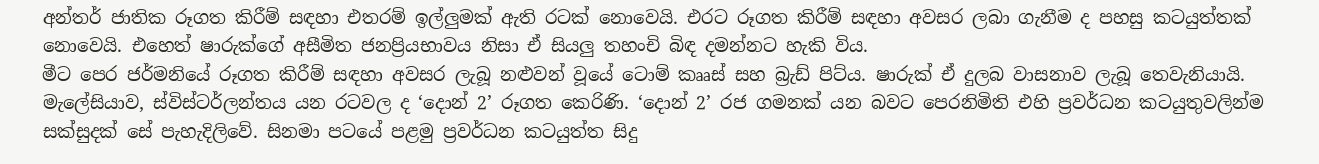අන්තර් ජාතික රූගත කිරීම් සඳහා එතරම් ඉල්ලුමක් ඇති රටක් නොවෙයි. එරට රූගත කිරීම් සඳහා අවසර ලබා ගැනීම ද පහසු කටයුත්තක් නොවෙයි. එහෙත් ෂාරුක්ගේ අසීමිත ජනප්‍රියභාවය නිසා ඒ සියලු තහංචි බිඳ දමන්නට හැකි විය.
මීට පෙර ජර්මනියේ රූගත කිරීම් සඳහා අවසර ලැබූ නළුවන් වූයේ ටොම් කෲස් සහ බ්‍රැඩ් පිට්ය. ෂාරුක් ඒ දුලබ වාසනාව ලැබූ තෙවැනියායි. මැලේසියාව, ස්විස්ටර්ලන්තය යන රටවල ද ‘දොන් 2’ රූගත කෙරිණි. ‘දොන් 2’ රජ ගමනක් යන බවට පෙරනිමිති එහි ප්‍රවර්ධන කටයුතුවලින්ම සක්සුදක් සේ පැහැදිලිවේ. සිනමා පටයේ පළමු ප්‍රවර්ධන කටයුත්ත සිදු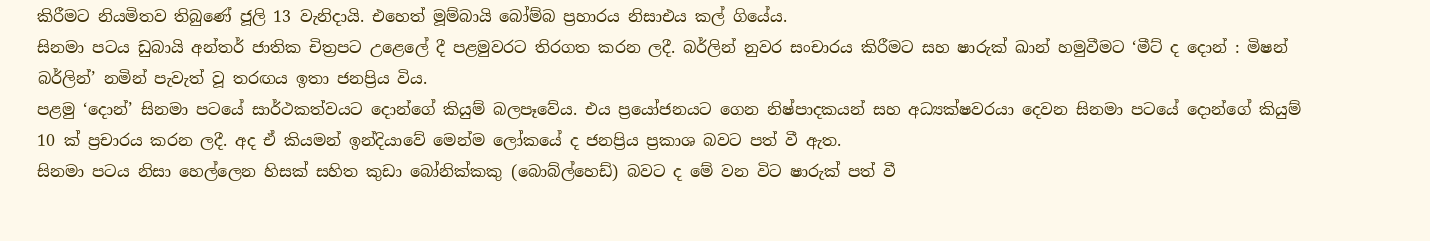කිරීමට නියමිතව තිබුණේ ජූලි 13 වැනිදායි. එහෙත් මූම්බායි බෝම්බ ප්‍රහාරය නිසාඑය කල් ගියේය.
සිනමා පටය ඩුබායි අන්තර් ජාතික චිත්‍රපට උළෙලේ දී පළමුවරට තිරගත කරන ලදී. බර්ලින් නුවර සංචාරය කිරීමට සහ ෂාරුක් ඛාන් හමුවීමට ‘මීට් ද දොන් : මිෂන් බර්ලින්’ නමින් පැවැත් වූ තරඟය ඉතා ජනප්‍රිය විය.
පළමු ‘දොන්’ සිනමා පටයේ සාර්ථකත්වයට දොන්ගේ කියුම් බලපෑවේය. එය ප්‍රයෝජනයට ගෙන නිෂ්පාදකයන් සහ අධ්‍යක්ෂවරයා දෙවන සිනමා පටයේ දොන්ගේ කියුම් 10 ක් ප්‍රචාරය කරන ලදී. අද ඒ කියමන් ඉන්දියාවේ මෙන්ම ලෝකයේ ද ජනප්‍රිය ප්‍රකාශ බවට පත් වී ඇත.
සිනමා පටය නිසා හෙල්ලෙන හිසක් සහිත කුඩා බෝනික්කකු (බොබ්ල්හෙඩ්) බවට ද මේ වන විට ෂාරුක් පත් වී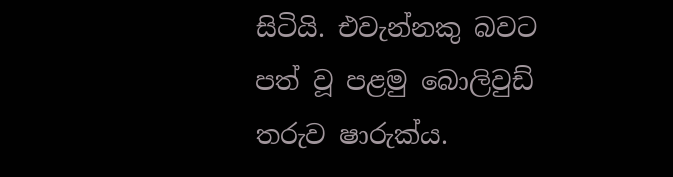සිටියි. එවැන්නකු බවට පත් වූ පළමු බොලිවුඩ් තරුව ෂාරුක්ය.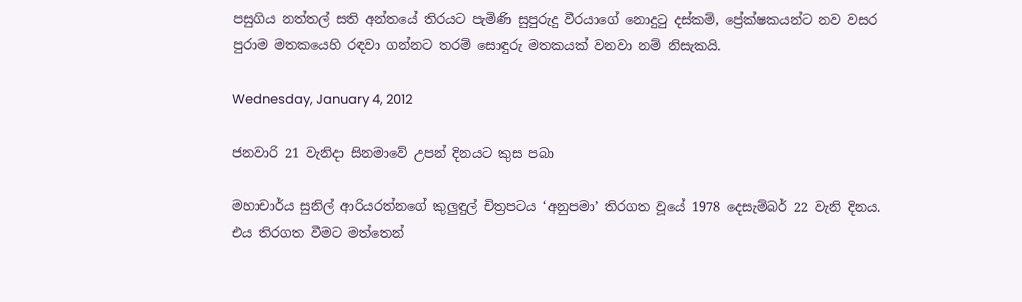පසුගිය නත්තල් සති අන්තයේ තිරයට පැමිණි සුපුරුදු වීරයාගේ නොදුටු දස්කම්, ප්‍රේක්ෂකයන්ට නව වසර පුරාම මතකයෙහි රඳවා ගන්නට තරම් සොඳුරු මතකයක් වනවා නම් නිසැකයි.

Wednesday, January 4, 2012

ජනවාරි 21 වැනිදා සිනමාවේ උපන් දිනයට කුස පබා

මහාචාර්ය සුනිල් ආරියරත්නගේ කුලුඳුල් චිත්‍රපටය ‘අනුපමා’ තිරගත වූයේ 1978 දෙසැම්බර් 22 වැනි දිනය. එය තිරගත වීමට මත්තෙන්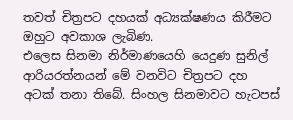තවත් චිත්‍රපට දහයක් අධ්‍යක්ෂණය කිරීමට ඔහුට අවකාශ ලැබිණ.
එලෙස සිනමා නිර්මාණයෙහි යෙදුණ සුනිල් ආරියරත්නයන් මේ වනවිට චිත්‍රපට දහ අටක් තනා තිබේ. සිංහල සිනමාවට හැටපස්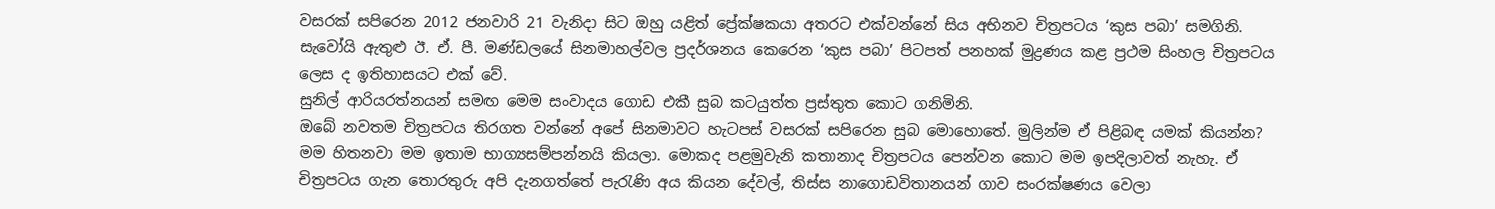වසරක් සපිරෙන 2012 ජනවාරි 21 වැනිදා සිට ඔහු යළිත් ප්‍රේක්ෂකයා අතරට එක්වන්නේ සිය අභිනව චිත්‍රපටය ‘කුස පබා’ සමගිනි. සැවෝයි ඇතුළු ඊ. ඒ. පී. මණ්ඩලයේ සිනමාහල්වල ප්‍රදර්ශනය කෙරෙන ‘කුස පබා’ පිටපත් පනහක් මුද්‍රණය කළ ප්‍රථම සිංහල චිත්‍රපටය ලෙස ද ඉතිහාසයට එක් වේ.
සුනිල් ආරියරත්නයන් සමඟ මෙම සංවාදය ගොඩ එකී සුබ කටයුත්ත ප්‍රස්තුත කොට ගනිමිනි.
ඔබේ නවතම චිත්‍රපටය තිරගත වන්නේ අපේ සිනමාවට හැටපස් වසරක් සපිරෙන සුබ මොහොතේ. මුලින්ම ඒ පිළිබඳ යමක් කියන්න?
මම හිතනවා මම ඉතාම භාග්‍යසම්පන්නයි කියලා. මොකද පළමුවැනි කතානාද චිත්‍රපටය පෙන්වන කොට මම ඉපදිලාවත් නැහැ. ඒ චිත්‍රපටය ගැන තොරතුරු අපි දැනගත්තේ පැරැණි අය කියන දේවල්, තිස්ස නාගොඩවිතානයන් ගාව සංරක්ෂණය වෙලා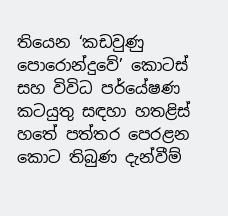තියෙන ‘කඩවුණු පොරොන්දුවේ’ කොටස් සහ විවිධ පර්යේෂණ කටයුතු සඳහා හතළිස් හතේ පත්තර පෙරළන කොට තිබුණ දැන්වීම්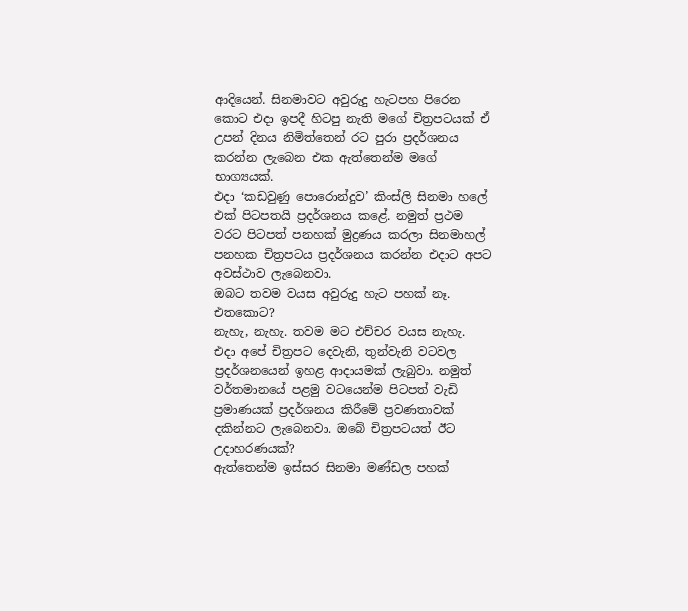ආදියෙන්. සිනමාවට අවුරුදු හැටපහ පිරෙන කොට එදා ඉපදී හිටපු නැති මගේ චිත්‍රපටයක් ඒ උපන් දිනය නිමිත්තෙන් රට පුරා ප්‍රදර්ශනය කරන්න ලැබෙන එක ඇත්තෙන්ම මගේ භාග්‍යයක්.
එදා ‘කඩවුණු පොරොන්දුව’ කිංස්ලි සිනමා හලේ එක් පිටපතයි ප්‍රදර්ශනය කළේ. නමුත් ප්‍රථම වරට පිටපත් පනහක් මුද්‍රණය කරලා සිනමාහල් පනහක චිත්‍රපටය ප්‍රදර්ශනය කරන්න එදාට අපට අවස්ථාව ලැබෙනවා.
ඔබට තවම වයස අවුරුදු හැට පහක් නෑ. එතකොට?
නැහැ, නැහැ. තවම මට එච්චර වයස නැහැ.
එදා අපේ චිත්‍රපට දෙවැනි, තුන්වැනි වටවල ප්‍රදර්ශනයෙන් ඉහළ ආදායමක් ලැබුවා. නමුත් වර්තමානයේ පළමු වටයෙන්ම පිටපත් වැඩි ප්‍රමාණයක් ප්‍රදර්ශනය කිරීමේ ප්‍රවණතාවක් දකින්නට ලැබෙනවා. ඔබේ චිත්‍රපටයත් ඊට උදාහරණයක්?
ඇත්තෙන්ම ඉස්සර සිනමා මණ්ඩල පහක්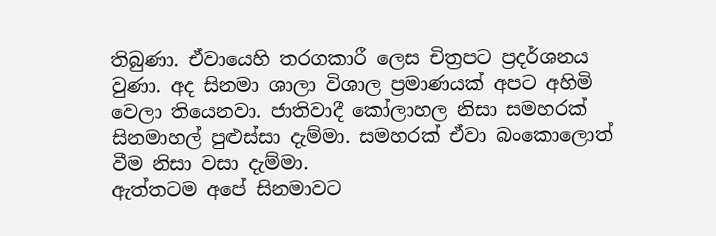තිබුණා. ඒවායෙහි තරගකාරී ලෙස චිත්‍රපට ප්‍රදර්ශනය වුණා. අද සිනමා ශාලා විශාල ප්‍රමාණයක් අපට අහිමි වෙලා තියෙනවා. ජාතිවාදී කෝලාහල නිසා සමහරක් සිනමාහල් පුළුස්සා දැම්මා. සමහරක් ඒවා බංකොලොත් වීම නිසා වසා දැම්මා.
ඇත්තටම අපේ සිනමාවට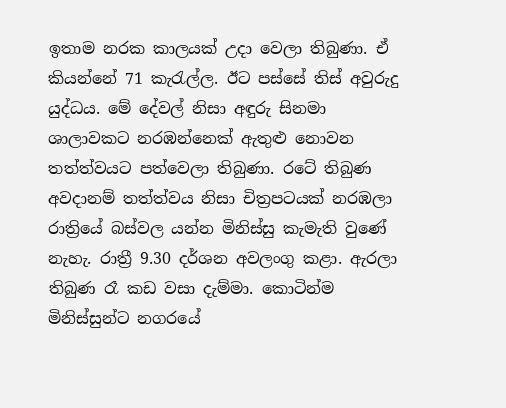ඉතාම නරක කාලයක් උදා වෙලා තිබුණා. ඒ කියන්නේ 71 කැරැල්ල. ඊට පස්සේ තිස් අවුරුදු යුද්ධය. මේ දේවල් නිසා අඳුරු සිනමා ශාලාවකට නරඹන්නෙක් ඇතුළු නොවන තත්ත්වයට පත්වෙලා තිබුණා. රටේ තිබුණ අවදානම් තත්ත්වය නිසා චිත්‍රපටයක් නරඹලා රාත්‍රියේ බස්වල යන්න මිනිස්සු කැමැති වුණේ නැහැ. රාත්‍රී 9.30 දර්ශන අවලංගු කළා. ඇරලා තිබුණ රෑ කඩ වසා දැම්මා. කොටින්ම මිනිස්සුන්ට නගරයේ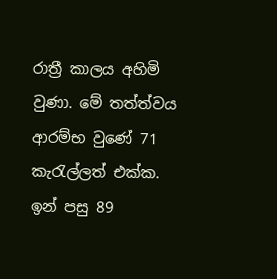රාත්‍රී කාලය අහිමි වුණා. මේ තත්ත්වය ආරම්භ වුණේ 71 කැරැල්ලත් එක්ක.
ඉන් පසු 89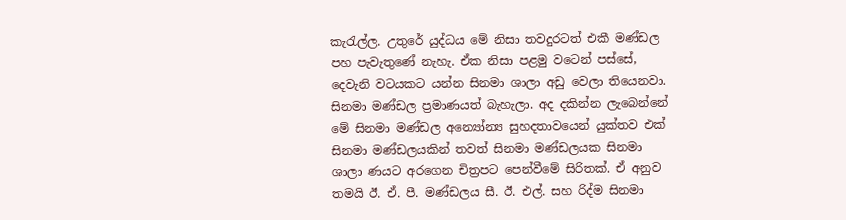කැරැල්ල. උතුරේ යුද්ධය මේ නිසා තවදුරටත් එකී මණ්ඩල පහ පැවැතුණේ නැහැ. ඒක නිසා පළමු වටෙන් පස්සේ, දෙවැනි වටයකට යන්න සිනමා ශාලා අඩු වෙලා තියෙනවා. සිනමා මණ්ඩල ප්‍රමාණයත් බැහැලා. අද දකින්න ලැබෙන්නේ මේ සිනමා මණ්ඩල අන්‍යෝන්‍ය සුහදතාවයෙන් යුක්තව එක් සිනමා මණ්ඩලයකින් තවත් සිනමා මණ්ඩලයක සිනමා ශාලා ණයට අරගෙන චිත්‍රපට පෙන්වීමේ සිරිතක්. ඒ අනුව තමයි ඊ. ඒ. පී. මණ්ඩලය සී. ඊ. එල්. සහ රිද්ම සිනමා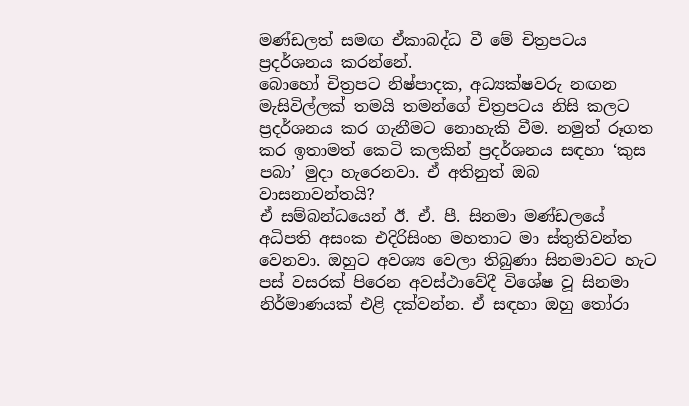මණ්ඩලත් සමඟ ඒකාබද්ධ වී මේ චිත්‍රපටය ප්‍රදර්ශනය කරන්නේ.
බොහෝ චිත්‍රපට නිෂ්පාදක, අධ්‍යක්ෂවරු නඟන මැසිවිල්ලක් තමයි තමන්ගේ චිත්‍රපටය නිසි කලට ප්‍රදර්ශනය කර ගැනීමට නොහැකි වීම. නමුත් රූගත කර ඉතාමත් කෙටි කලකින් ප්‍රදර්ශනය සඳහා ‘කුස පබා’ මුදා හැරෙනවා. ඒ අතිනුත් ඔබ වාසනාවන්තයි?
ඒ සම්බන්ධයෙන් ඊ. ඒ. පී. සිනමා මණ්ඩලයේ අධිපති අසංක එදිරිසිංහ මහතාට මා ස්තුතිවන්ත වෙනවා. ඔහුට අවශ්‍ය වෙලා තිබුණා සිනමාවට හැට පස් වසරක් පිරෙන අවස්ථාවේදී විශේෂ වූ සිනමා නිර්මාණයක් එළි දක්වන්න. ඒ සඳහා ඔහු තෝරා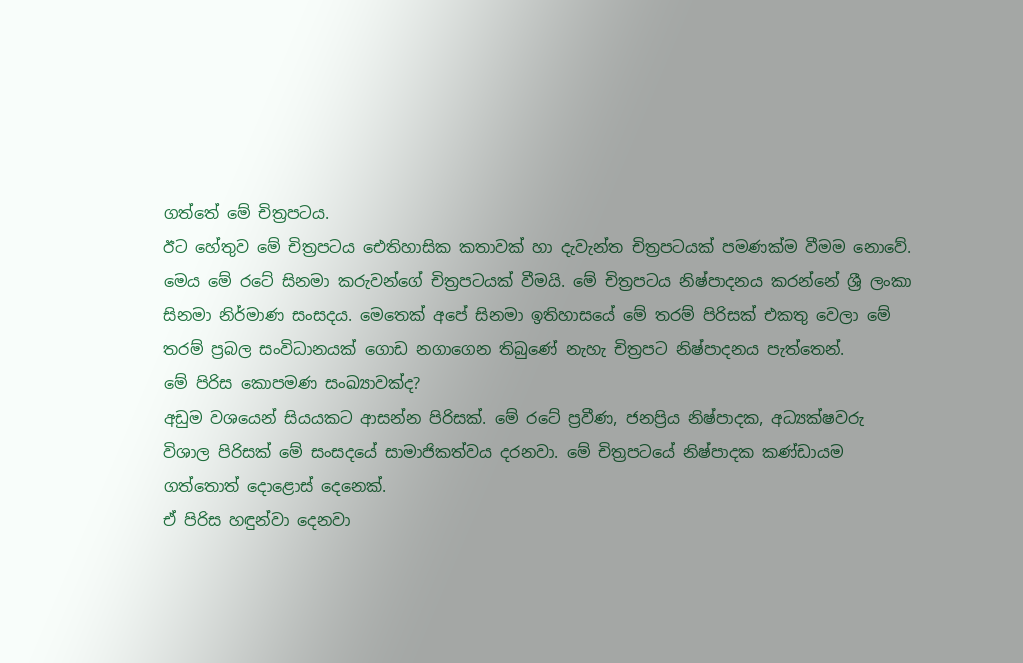ගත්තේ මේ චිත්‍රපටය.
ඊට හේතුව මේ චිත්‍රපටය ඓතිහාසික කතාවක් හා දැවැන්ත චිත්‍රපටයක් පමණක්ම වීමම නොවේ. මෙය මේ රටේ සිනමා කරුවන්ගේ චිත්‍රපටයක් වීමයි. මේ චිත්‍රපටය නිෂ්පාදනය කරන්නේ ශ්‍රී ලංකා සිනමා නිර්මාණ සංසදය. මෙතෙක් අපේ සිනමා ඉතිහාසයේ මේ තරම් පිරිසක් එකතු වෙලා මේ තරම් ප්‍රබල සංවිධානයක් ගොඩ නගාගෙන තිබුණේ නැහැ චිත්‍රපට නිෂ්පාදනය පැත්තෙන්.
මේ පිරිස කොපමණ සංඛ්‍යාවක්ද?
අඩුම වශයෙන් සියයකට ආසන්න පිරිසක්. මේ රටේ ප්‍රවීණ, ජනප්‍රිය නිෂ්පාදක, අධ්‍යක්ෂවරු විශාල පිරිසක් මේ සංසදයේ සාමාජිකත්වය දරනවා. මේ චිත්‍රපටයේ නිෂ්පාදක කණ්ඩායම ගත්තොත් දොළොස් දෙනෙක්.
ඒ පිරිස හඳුන්වා දෙනවා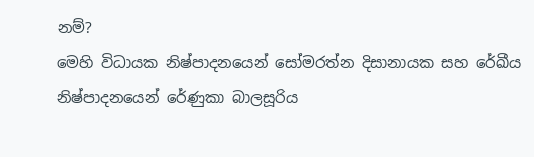නම්?
මෙහි විධායක නිෂ්පාදනයෙන් සෝමරත්න දිසානායක සහ රේඛීය නිෂ්පාදනයෙන් රේණුකා බාලසූරිය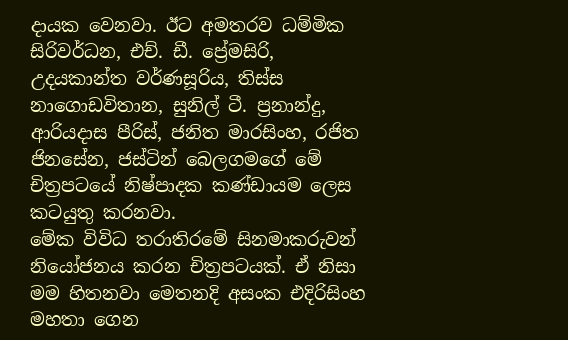දායක වෙනවා. ඊට අමතරව ධම්මික සිරිවර්ධන, එච්. ඩී. ප්‍රේමසිරි, උදයකාන්ත වර්ණසූරිය, තිස්ස නාගොඩවිතාන, සුනිල් ටී. ප්‍රනාන්දු, ආරියදාස පීරිස්, ජනිත මාරසිංහ, රජිත ජිනසේන, ජස්ටින් බෙලගමගේ මේ චිත්‍රපටයේ නිෂ්පාදක කණ්ඩායම ලෙස කටයුතු කරනවා.
මේක විවිධ තරාතිරමේ සිනමාකරුවන් නියෝජනය කරන චිත්‍රපටයක්. ඒ නිසා මම හිතනවා මෙතනදි අසංක එදිරිසිංහ මහතා ගෙන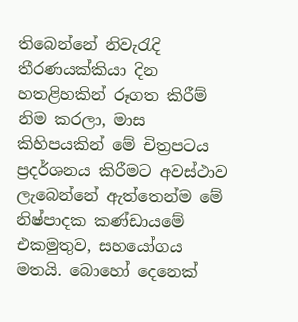තිබෙන්නේ නිවැරැදි තීරණයක්කියා දින හතළිහකින් රූගත කිරීම් නිම කරලා, මාස කිහිපයකින් මේ චිත්‍රපටය ප්‍රදර්ශනය කිරීමට අවස්ථාව ලැබෙන්නේ ඇත්තෙන්ම මේ නිෂ්පාදක කණ්ඩායමේ එකමුතුව, සහයෝගය මතයි. බොහෝ දෙනෙක්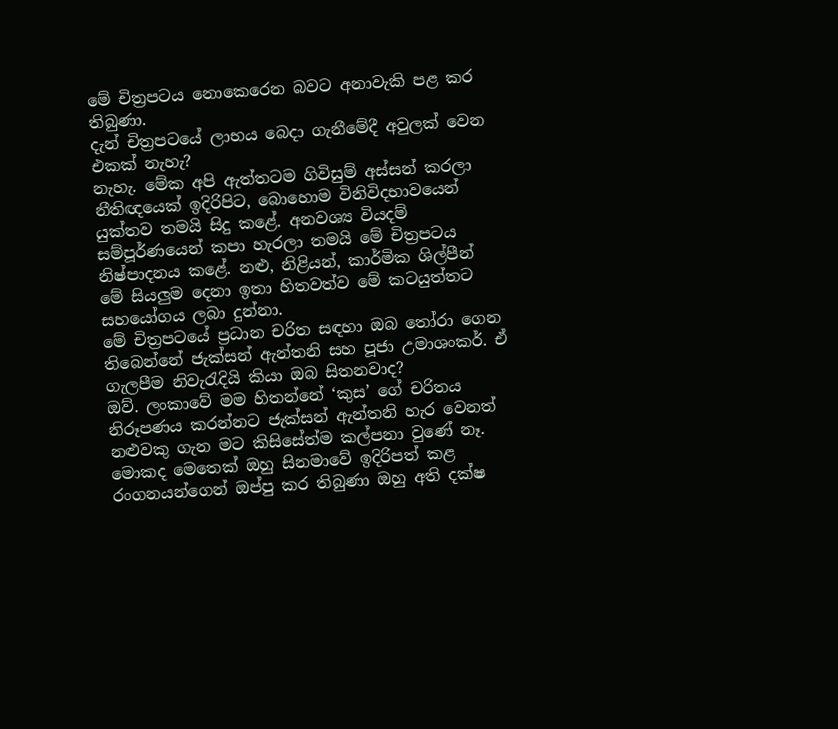මේ චිත්‍රපටය නොකෙරෙන බවට අනාවැකි පළ කර තිබුණා.
දැන් චිත්‍රපටයේ ලාභය බෙදා ගැනීමේදී අවුලක් වෙන එකක් නැහැ?
නැහැ. මේක අපි ඇත්තටම ගිවිසුම් අස්සන් කරලා නීතිඥයෙක් ඉදිරිපිට, බොහොම විනිවිදභාවයෙන් යුක්තව තමයි සිදු කළේ. අනවශ්‍ය වියදම් සම්පූර්ණයෙන් කපා හැරලා තමයි මේ චිත්‍රපටය නිෂ්පාදනය කළේ. නළු, නිළියන්, කාර්මික ශිල්පීන් මේ සියලුම දෙනා ඉතා හිතවත්ව මේ කටයුත්තට සහයෝගය ලබා දුන්නා.
මේ චිත්‍රපටයේ ප්‍රධාන චරිත සඳහා ඔබ තෝරා ගෙන තිබෙන්නේ ජැක්සන් ඇන්තනි සහ පූජා උමාශංකර්. ඒ ගැලපීම නිවැරැදියි කියා ඔබ සිතනවාද?
ඔව්. ලංකාවේ මම හිතන්නේ ‘කුස’ ගේ චරිතය නිරූපණය කරන්නට ජැක්සන් ඇන්තනි හැර වෙනත් නළුවකු ගැන මට කිසිසේත්ම කල්පනා වුණේ නෑ. මොකද මෙතෙක් ඔහු සිනමාවේ ඉදිරිපත් කළ රංගනයන්ගෙන් ඔප්පු කර තිබුණා ඔහු අති දක්ෂ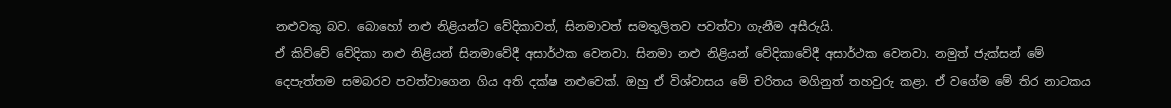නළුවකු බව. බොහෝ නළු නිළියන්ට වේදිකාවත්, සිනමාවත් සමතුලිතව පවත්වා ගැනීම අසීරුයි.
ඒ කිව්වේ වේදිකා නළු නිළියන් සිනමාවේදී අසාර්ථක වෙනවා. සිනමා නළු නිළියන් වේදිකාවේදී අසාර්ථක වෙනවා. නමුත් ජැක්සන් මේ දෙපැත්තම සමබරව පවත්වාගෙන ගිය අති දක්ෂ නළුවෙක්. ඔහු ඒ විශ්වාසය මේ චරිතය මගිනුත් තහවුරු කළා. ඒ වගේම මේ තිර නාටකය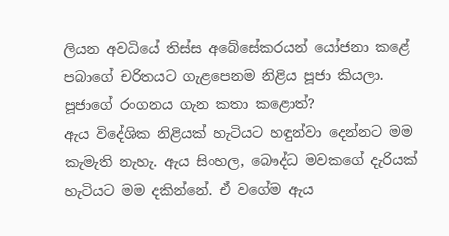ලියන අවධියේ තිස්ස අබේසේකරයන් යෝජනා කළේ පබාගේ චරිතයට ගැළපෙනම නිළිය පූජා කියලා.
පූජාගේ රංගනය ගැන කතා කළොත්?
ඇය විදේශික නිළියක් හැටියට හඳුන්වා දෙන්නට මම කැමැති නැහැ. ඇය සිංහල, බෞද්ධ මවකගේ දැරියක් හැටියට මම දකින්නේ. ඒ වගේම ඇය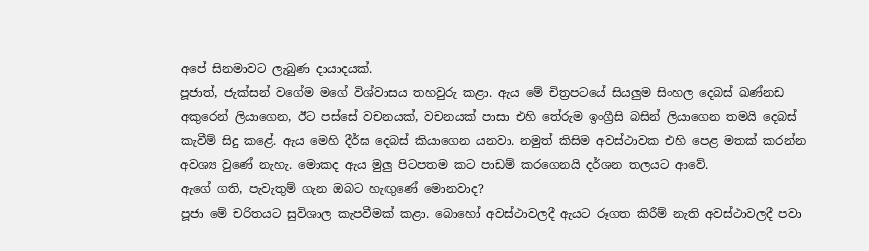අපේ සිනමාවට ලැබුණ දායාදයක්.
පූජාත්, ජැක්සන් වගේම මගේ විශ්වාසය තහවුරු කළා. ඇය මේ චිත්‍රපටයේ සියලුම සිංහල දෙබස් ඛණ්නඩ අකුරෙන් ලියාගෙන, ඊට පස්සේ වචනයක්, වචනයක් පාසා එහි තේරුම ඉංග්‍රීසි බසින් ලියාගෙන තමයි දෙබස් කැවීම් සිදු කළේ. ඇය මෙහි දීර්ඝ දෙබස් කියාගෙන යනවා. නමුත් කිසිම අවස්ථාවක එහි පෙළ මතක් කරන්න අවශ්‍ය වුණේ නැහැ. මොකද ඇය මුලු පිටපතම කට පාඩම් කරගෙනයි දර්ශන තලයට ආවේ.
ඇගේ ගති, පැවැතුම් ගැන ඔබට හැඟුණේ මොනවාද?
පූජා මේ චරිතයට සුවිශාල කැපවීමක් කළා. බොහෝ අවස්ථාවලදී ඇයට රූගත කිරීම් නැති අවස්ථාවලදී පවා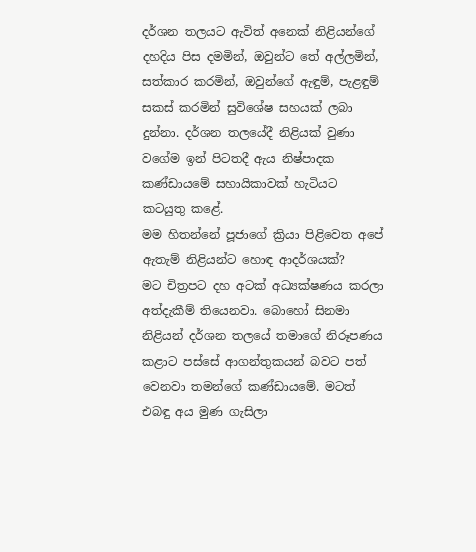දර්ශන තලයට ඇවිත් අනෙක් නිළියන්ගේ දහදිය පිස දමමින්, ඔවුන්ට තේ අල්ලමින්, සත්කාර කරමින්, ඔවුන්ගේ ඇඳුම්, පැළඳුම් සකස් කරමින් සුවිශේෂ සහයක් ලබා දුන්නා. දර්ශන තලයේදී නිළියක් වුණා වගේම ඉන් පිටතදී ඇය නිෂ්පාදක කණ්ඩායමේ සහායිකාවක් හැටියට කටයුතු කළේ.
මම හිතන්නේ පූජාගේ ක්‍රියා පිළිවෙත අපේ ඇතැම් නිළියන්ට හොඳ ආදර්ශයක්?
මට චිත්‍රපට දහ අටක් අධ්‍යක්ෂණය කරලා අත්දැකීම් තියෙනවා. බොහෝ සිනමා නිළියන් දර්ශන තලයේ තමාගේ නිරූපණය කළාට පස්සේ ආගන්තුකයන් බවට පත් වෙනවා තමන්ගේ කණ්ඩායමේ. මටත් එබඳු අය මුණ ගැසිලා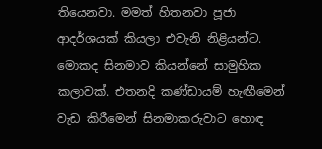තියෙනවා. මමත් හිතනවා පූජා ආදර්ශයක් කියලා එවැනි නිළියන්ට. මොකද සිනමාව කියන්නේ සාමුහික කලාවක්. එතනදි කණ්ඩායම් හැඟීමෙන් වැඩ කිරීමෙන් සිනමාකරුවාට හොඳ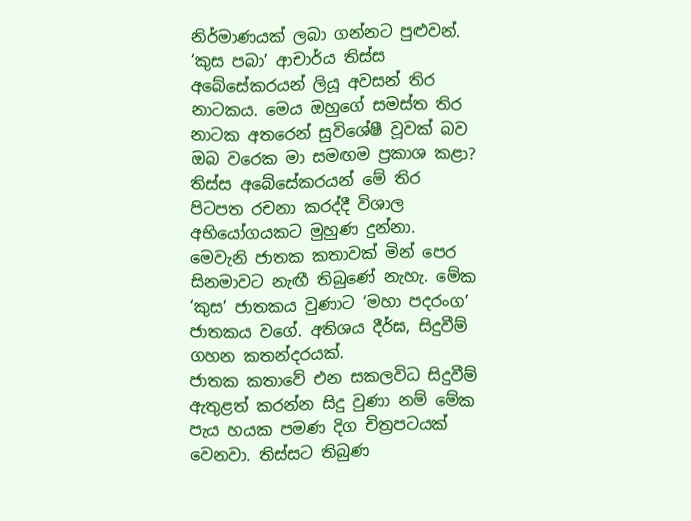නිර්මාණයක් ලබා ගන්නට පුළුවන්.
‘කුස පබා’ ආචාර්ය තිස්ස අබේසේකරයන් ලියූ අවසන් තිර නාටකය. මෙය ඔහුගේ සමස්ත තිර නාටක අතරෙන් සුවිශේෂී වූවක් බව ඔබ වරෙක මා සමඟම ප්‍රකාශ කළා?
තිස්ස අබේසේකරයන් මේ තිර පිටපත රචනා කරද්දී විශාල අභියෝගයකට මුහුණ දුන්නා. මෙවැනි ජාතක කතාවක් මින් පෙර සිනමාවට නැඟී තිබුණේ නැහැ. මේක ‘කුස’ ජාතකය වුණාට ‘මහා පදරංග’ ජාතකය වගේ. අතිශය දීර්ඝ, සිදුවීම් ගහන කතන්දරයක්.
ජාතක කතාවේ එන සකලවිධ සිදුවීම් ඇතුළත් කරන්න සිදු වුණා නම් මේක පැය හයක පමණ දිග චිත්‍රපටයක් වෙනවා. තිස්සට තිබුණ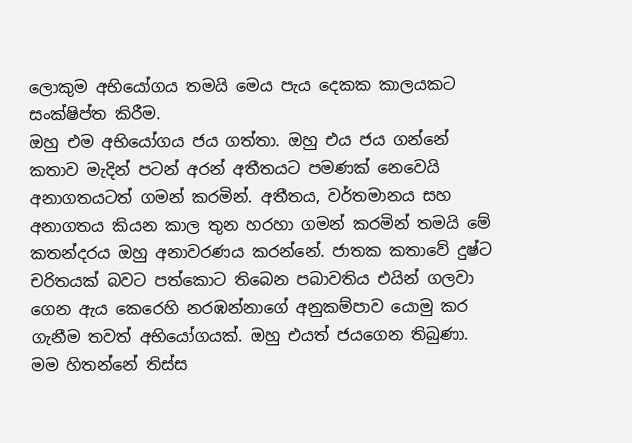ලොකුම අභියෝගය තමයි මෙය පැය දෙකක කාලයකට සංක්ෂිප්ත කිරීම.
ඔහු එම අභියෝගය ජය ගත්තා. ඔහු එය ජය ගන්නේ කතාව මැදින් පටන් අරන් අතීතයට පමණක් නෙවෙයි අනාගතයටත් ගමන් කරමින්. අතීතය, වර්තමානය සහ අනාගතය කියන කාල තුන හරහා ගමන් කරමින් තමයි මේ කතන්දරය ඔහු අනාවරණය කරන්නේ. ජාතක කතාවේ දුෂ්ට චරිතයක් බවට පත්කොට තිබෙන පබාවතිය එයින් ගලවා ගෙන ඇය කෙරෙහි නරඹන්නාගේ අනුකම්පාව යොමු කර ගැනීම තවත් අභියෝගයක්. ඔහු එයත් ජයගෙන තිබුණා.
මම හිතන්නේ තිස්ස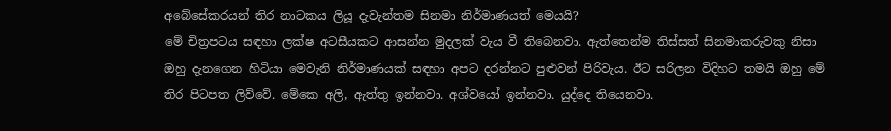අබේසේකරයන් තිර නාටකය ලියූ දැවැන්තම සිනමා නිර්මාණයත් මෙයයි?
මේ චිත්‍රපටය සඳහා ලක්ෂ අටසීයකට ආසන්න මුදලක් වැය වී තිබෙනවා. ඇත්තෙන්ම තිස්සත් සිනමාකරුවකු නිසා ඔහු දැනගෙන හිටියා මෙවැනි නිර්මාණයක් සඳහා අපට දරන්නට පුළුවන් පිරිවැය. ඊට සරිලන විදිහට තමයි ඔහු මේ තිර පිටපත ලිව්වේ. මේකෙ අලි, ඇත්තු ඉන්නවා. අශ්වයෝ ඉන්නවා. යුද්දෙ තියෙනවා.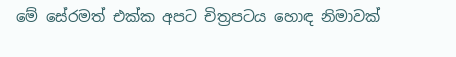මේ සේරමත් එක්ක අපට චිත්‍රපටය හොඳ නිමාවක්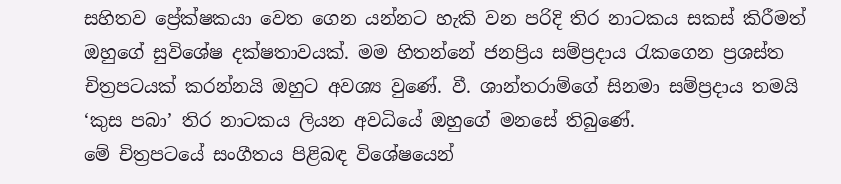සහිතව ප්‍රේක්ෂකයා වෙත ගෙන යන්නට හැකි වන පරිදි තිර නාටකය සකස් කිරීමත් ඔහුගේ සුවිශේෂ දක්ෂතාවයක්. මම හිතන්නේ ජනප්‍රිය සම්ප්‍රදාය රැකගෙන ප්‍රශස්ත චිත්‍රපටයක් කරන්නයි ඔහුට අවශ්‍ය වුණේ. වී. ශාන්තරාම්ගේ සිනමා සම්ප්‍රදාය තමයි ‘කුස පබා’ තිර නාටකය ලියන අවධියේ ඔහුගේ මනසේ තිබුණේ.
මේ චිත්‍රපටයේ සංගීතය පිළිබඳ විශේෂයෙන්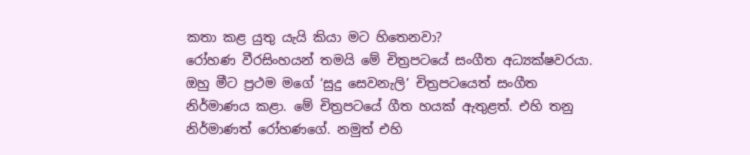කතා කළ යුතු යැයි කියා මට හිතෙනවා?
රෝහණ වීරසිංහයන් තමයි මේ චිත්‍රපටයේ සංගීත අධ්‍යක්ෂවරයා. ඔහු මීට ප්‍රථම මගේ ‘සුදු සෙවනැලි’ චිත්‍රපටයෙත් සංගීත නිර්මාණය කළා. මේ චිත්‍රපටයේ ගීත හයක් ඇතුළත්. එහි තනු නිර්මාණත් රෝහණගේ. නමුත් එහි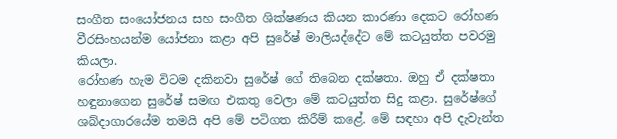සංගීත සංයෝජනය සහ සංගීත ශික්ෂණය කියන කාරණා දෙකට රෝහණ වීරසිංහයන්ම යෝජනා කළා අපි සුරේෂ් මාලියද්දේට මේ කටයුත්ත පවරමු කියලා.
රෝහණ හැම විටම දකිනවා සුරේෂ් ගේ තිබෙන දක්ෂතා. ඔහු ඒ දක්ෂතා හඳුනාගෙන සුරේෂ් සමඟ එකතු වෙලා මේ කටයුත්ත සිදු කළා. සුරේෂ්ගේ ශබ්දාගාරයේම තමයි අපි මේ පටිගත කිරීම් කළේ. මේ සඳහා අපි දැවැන්ත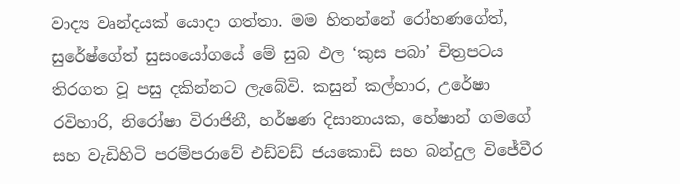වාද්‍ය වෘන්දයක් යොදා ගත්තා. මම හිතන්නේ රෝහණගේත්, සුරේෂ්ගේත් සුසංයෝගයේ මේ සුබ ඵල ‘කුස පබා’ චිත්‍රපටය තිරගත වූ පසු දකින්නට ලැබේවි. කසුන් කල්හාර, උරේෂා රවිහාරි, නිරෝෂා විරාජිනී, හර්ෂණ දිසානායක, හේෂාන් ගමගේ සහ වැඩිහිටි පරම්පරාවේ එඩ්වඩ් ජයකොඩි සහ බන්දුල විජේවීර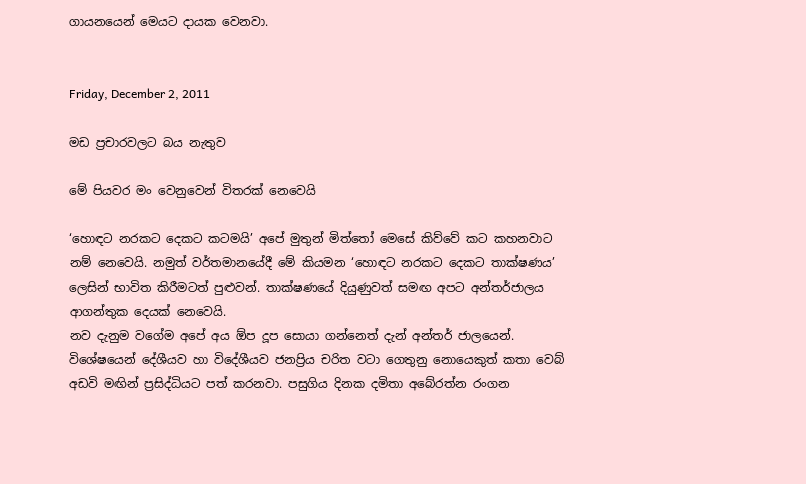ගායනයෙන් මෙයට දායක වෙනවා.


Friday, December 2, 2011

මඩ ප්‍රචාරවලට බය නැතුව

මේ පියවර මං වෙනුවෙන් විතරක් නෙවෙයි

‘හොඳට නරකට දෙකට කටමයි’ අපේ මුතුන් මිත්තෝ මෙසේ කිව්වේ කට කහනවාට නම් නෙවෙයි. නමුත් වර්තමානයේදී මේ කියමන ‘හොඳට නරකට දෙකට තාක්ෂණය’ ලෙසින් භාවිත කිරීමටත් පුළුවන්. තාක්ෂණයේ දියුණුවත් සමඟ අපට අන්තර්ජාලය ආගන්තුක දෙයක් නෙවෙයි.
නව දැනුම වගේම අපේ අය ඕප දූප සොයා ගන්නෙත් දැන් අන්තර් ජාලයෙන්. විශේෂයෙන් දේශීයව හා විදේශීයව ජනප්‍රිය චරිත වටා ගෙතුනු නොයෙකුත් කතා වෙබ් අඩවි මඟින් ප්‍රසිද්ධියට පත් කරනවා. පසුගිය දිනක දමිතා අබේරත්න රංගන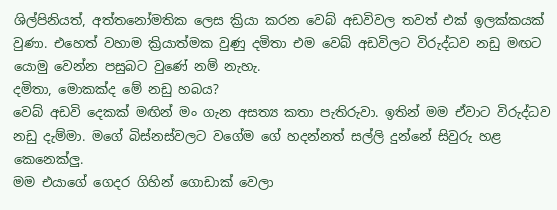ශිල්පිනියත්, අත්තනෝමතික ලෙස ක්‍රියා කරන වෙබ් අඩවිවල තවත් එක් ඉලක්කයක් වුණා. එහෙත් වහාම ක්‍රියාත්මක වුණු දමිතා එම වෙබ් අඩවිලට විරුද්ධව නඩු මඟට යොමු වෙන්න පසුබට වුණේ නම් නැහැ.
දමිතා, මොකක්ද මේ නඩු හබය?
වෙබ් අඩවි දෙකක් මඟින් මං ගැන අසත්‍ය කතා පැතිරුවා. ඉතින් මම ඒවාට විරුද්ධව නඩු දැම්මා. මගේ බිස්නස්වලට වගේම ගේ හදන්නත් සල්ලි දුන්නේ සිවුරු හළ කෙනෙක්ලු.
මම එයාගේ ගෙදර ගිහින් ගොඩාක් වෙලා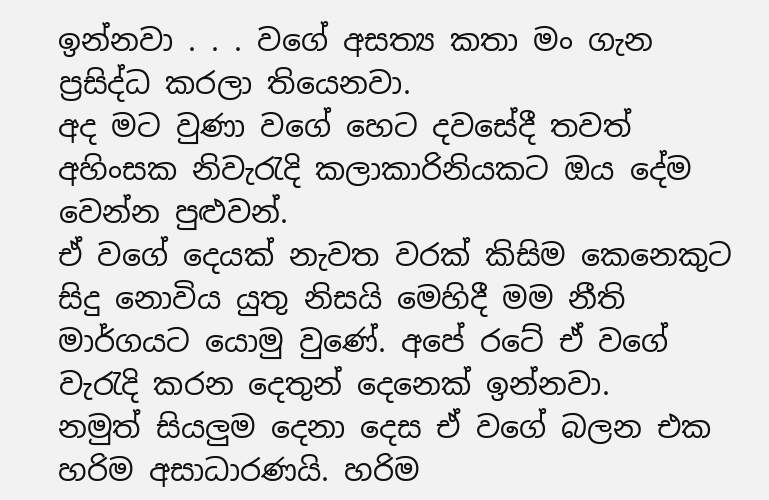ඉන්නවා . . . වගේ අසත්‍ය කතා මං ගැන ප්‍රසිද්ධ කරලා තියෙනවා.
අද මට වුණා වගේ හෙට දවසේදී තවත් අහිංසක නිවැරැදි කලාකාරිනියකට ඔය දේම වෙන්න පුළුවන්.
ඒ වගේ දෙයක් නැවත වරක් කිසිම කෙනෙකුට සිදු නොවිය යුතු නිසයි මෙහිදී මම නීති මාර්ගයට යොමු වුණේ. අපේ රටේ ඒ වගේ වැරැදි කරන දෙතුන් දෙනෙක් ඉන්නවා.
නමුත් සියලුම දෙනා දෙස ඒ වගේ බලන එක හරිම අසාධාරණයි. හරිම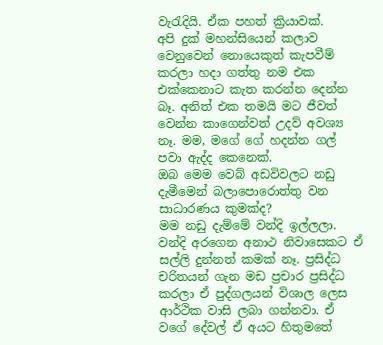වැරැදියි. ඒක පහත් ක්‍රියාවක්.
අපි දුක් මහන්සියෙන් කලාව වෙනුවෙන් නොයෙකුත් කැපවීම් කරලා හදා ගත්තු නම එක එක්කෙනාට කැත කරන්න දෙන්න බෑ. අනිත් එක තමයි මට ජීවත් වෙන්න කාගෙන්වත් උදව් අවශ්‍ය නෑ. මම, මගේ ගේ හදන්න ගල් පවා ඇද්ද කෙනෙක්.
ඔබ මෙම වෙබ් අඩවිවලට නඩු දැමීමෙන් බලාපොරොත්තු වන සාධාරණය කුමක්ද?
මම නඩු දැම්මේ වන්දි ඉල්ලලා. වන්දි අරගෙන අනාථ නිවාසෙකට ඒ සල්ලි දුන්නත් කමක් නෑ. ප්‍රසිද්ධ චරිතයන් ගැන මඩ ප්‍රචාර ප්‍රසිද්ධ කරලා ඒ පුද්ගලයන් විශාල ලෙස ආර්ථික වාසි ලබා ගන්නවා. ඒ වගේ දේවල් ඒ අයට හිතුමතේ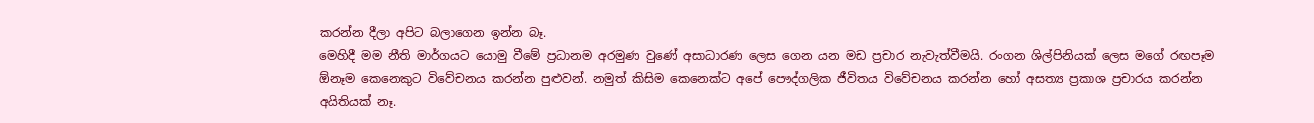කරන්න දීලා අපිට බලාගෙන ඉන්න බෑ.
මෙහිදී මම නීති මාර්ගයට යොමු වීමේ ප්‍රධානම අරමුණ වුණේ අසාධාරණ ලෙස ගෙන යන මඩ ප්‍රචාර නැවැත්වීමයි. රංගන ශිල්පිනියක් ලෙස මගේ රඟපෑම ඕනෑම කෙනෙකුට විවේචනය කරන්න පුළුවන්. නමුත් කිසිම කෙනෙක්ට අපේ පෞද්ගලික ජීවිතය විවේචනය කරන්න හෝ අසත්‍ය ප්‍රකාශ ප්‍රචාරය කරන්න අයිතියක් නෑ.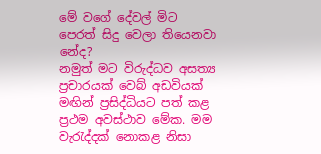මේ වගේ දේවල් මිට පෙරත් සිදු වෙලා තියෙනවා නේද?
නමුත් මට විරුද්ධව අසත්‍ය ප්‍රචාරයක් වෙබ් අඩවියක් මඟින් ප්‍රසිද්ධියට පත් කළ ප්‍රථම අවස්ථාව මේක. මම වැරැද්දක් නොකළ නිසා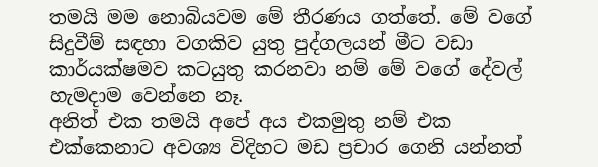තමයි මම නොබියවම මේ තීරණය ගත්තේ. මේ වගේ සිදුවීම් සඳහා වගකිව යුතු පුද්ගලයන් මීට වඩා කාර්යක්ෂමව කටයුතු කරනවා නම් මේ වගේ දේවල් හැමදාම වෙන්නෙ නෑ.
අනිත් එක තමයි අපේ අය එකමුතු නම් එක එක්කෙනාට අවශ්‍ය විදිහට මඩ ප්‍රචාර ගෙනි යන්නත්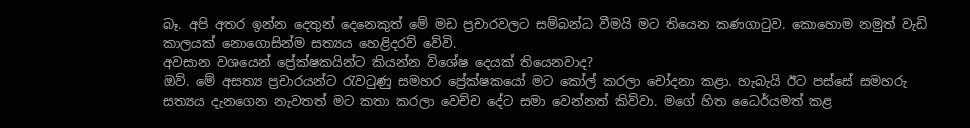බෑ. අපි අතර ඉන්න දෙතුන් දෙනෙකුත් මේ මඩ ප්‍රචාරවලට සම්බන්ධ වීමයි මට තියෙන කණගාටුව. කොහොම නමුත් වැඩි කාලයක් නොගොසින්ම සත්‍යය හෙළිදරව් වේවි.
අවසාන වශයෙන් ප්‍රේක්ෂකයින්ට කියන්න විශේෂ දෙයක් තියෙනවාද?
ඔව්. මේ අසත්‍ය ප්‍රචාරයන්ට රැවටුණු සමහර ප්‍රේක්ෂකයෝ මට කෝල් කරලා චෝදනා කළා. හැබැයි ඊට පස්සේ සමහරු සත්‍යය දැනගෙන නැවතත් මට කතා කරලා වෙච්ච දේට සමා වෙන්නත් කිව්වා. මගේ හිත ධෛර්යමත් කළ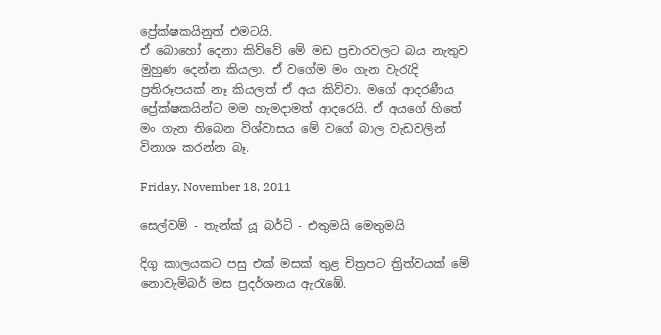ප්‍රේක්ෂකයිනුත් එමටයි.
ඒ බොහෝ දෙනා කිව්වේ මේ මඩ ප්‍රචාරවලට බය නැතුව මුහුණ දෙන්න කියලා. ඒ වගේම මං ගැන වැරැදි ප්‍රතිරූපයක් නෑ කියලත් ඒ අය කිව්වා. මගේ ආදරණීය ප්‍රේක්ෂකයින්ට මම හැමදාමත් ආදරෙයි. ඒ අයගේ හිතේ මං ගැන තිබෙන විශ්වාසය මේ වගේ බාල වැඩවලින් විනාශ කරන්න බෑ.

Friday, November 18, 2011

සෙල්වම් - තැන්ක් යූ බර්ටි - එතුමයි මෙතුමයි

දිගු කාලයකට පසු එක් මසක් තුළ චිත්‍රපට ත්‍රිත්වයක් මේ නොවැම්බර් මස ප්‍රදර්ශනය ඇරැඹේ.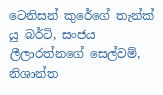ටෙනිසන් කුරේගේ තැන්ක් යු බර්ටි, සංජය ලීලාරත්නගේ සෙල්වම්, නිශාන්ත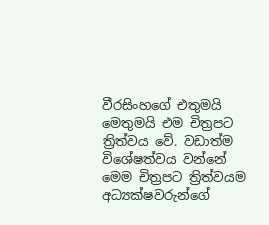වීරසිංහගේ එතුමයි මෙතුමයි එම චිත්‍රපට ත්‍රිත්වය වේ. වඩාත්ම විශේෂත්වය වන්නේ මෙම චිත්‍රපට ත්‍රිත්වයම අධ්‍යක්ෂවරුන්ගේ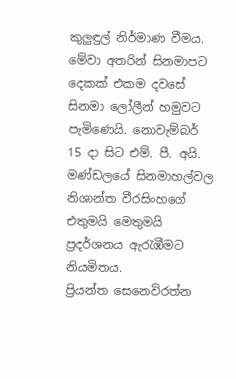කුලුඳුල් නිර්මාණ වීමය.
මේවා අතරින් සිනමාපට දෙකක් එකම දවසේ සිනමා ලෝලීන් හමුවට පැමිණෙයි. නොවැම්බර් 15 දා සිට එම්. පී. අයි. මණ්ඩලයේ සිනමාහල්වල නිශාන්ත වීරසිංහගේ එතුමයි මෙතුමයි ප්‍රදර්ශනය ඇරැඹීමට නියමිතය.
ප්‍රියන්ත සෙනෙවිරත්න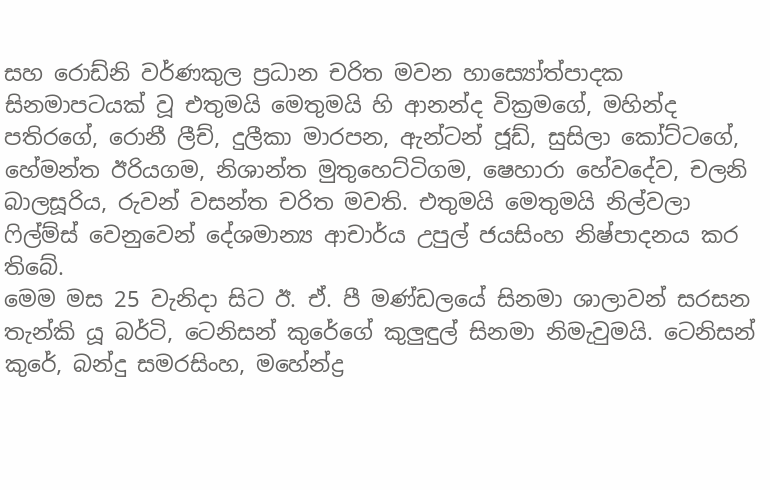සහ රොඩ්නි වර්ණකුල ප්‍රධාන චරිත මවන හාස්‍යෝත්පාදක සිනමාපටයක් වූ එතුමයි මෙතුමයි හි ආනන්ද වික්‍රමගේ, මහින්ද පතිරගේ, රොනී ලීච්, දුලීකා මාරපන, ඇන්ටන් ජූඩ්, සුසිලා කෝට්ටගේ, හේමන්ත ඊරියගම, නිශාන්ත මුතුහෙට්ටිගම, ෂෙහාරා හේවදේව, චලනි බාලසූරිය, රුවන් වසන්ත චරිත මවති. එතුමයි මෙතුමයි නිල්වලා ෆිල්ම්ස් වෙනුවෙන් දේශමාන්‍ය ආචාර්ය උපුල් ජයසිංහ නිෂ්පාදනය කර තිබේ.
මෙම මස 25 වැනිදා සිට ඊ. ඒ. පී මණ්ඩලයේ සිනමා ශාලාවන් සරසන තැන්කි යූ බර්ටි, ටෙනිසන් කුරේගේ කුලුඳුල් සිනමා නිමැවුමයි. ටෙනිසන් කුරේ, බන්දු සමරසිංහ, මහේන්ද්‍ර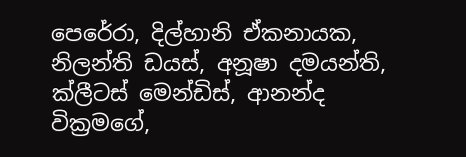පෙරේරා, දිල්හානි ඒකනායක, නිලන්ති ඩයස්, අනූෂා දමයන්ති, ක්ලීටස් මෙන්ඩිස්, ආනන්ද වික්‍රමගේ,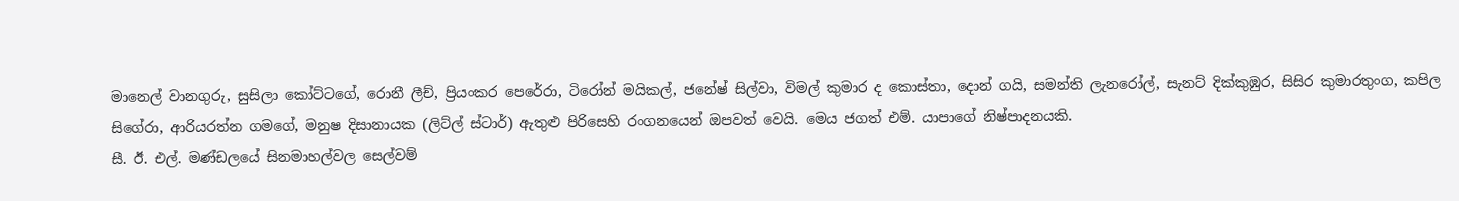මානෙල් වානගුරු, සුසිලා කෝට්ටගේ, රොනී ලීච්, ප්‍රියංකර පෙරේරා, ටිරෝන් මයිකල්, ජනේෂ් සිල්වා, විමල් කුමාර ද කොස්තා, දොන් ගයි, සමන්ති ලැනරෝල්, සැනට් දික්කුඹුර, සිසිර කුමාරතුංග, කපිල සිගේරා, ආරියරත්න ගමගේ, මනුෂ දිසානායක (ලිට්ල් ස්ටාර්) ඇතුළු පිරිසෙහි රංගනයෙන් ඔපවත් වෙයි. මෙය ජගත් එම්. යාපාගේ නිෂ්පාදනයකි.
සී. ඊ. එල්. මණ්ඩලයේ සිනමාහල්වල සෙල්වම්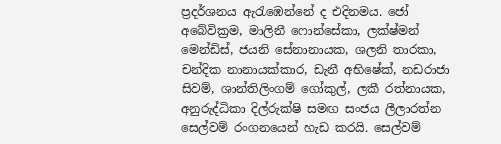ප්‍රදර්ශනය ඇරැඹෙන්නේ ද එදිනමය. ජෝ අබේවික්‍රම, මාලිනී ෆොන්සේකා, ලක්ෂ්මන් මෙන්ඩිස්, ජයනි සේනානායක, ශලනි තාරකා, චන්දික නානායක්කාර, ඩැනී අභිෂේක්, නඩරාජා සිවම්, ශාන්තිලිංගම් ගෝකුල්, ලකී රත්නායක, අනුරුද්ධිකා දිල්රුක්ෂි සමඟ සංජය ලීලාරත්න සෙල්වම් රංගනයෙන් හැඩ කරයි. සෙල්වම්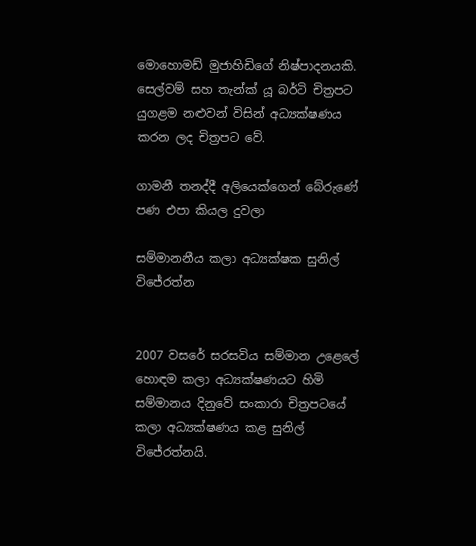මොහොමඩ් මුජාහිඩිගේ නිෂ්පාදනයකි.
සෙල්වම් සහ තැන්ක් යූ බර්ටි චිත්‍රපට යුගළම නළුවන් විසින් අධ්‍යක්ෂණය කරන ලද චිත්‍රපට වේ.

ගාමනී තනද්දී අලියෙක්ගෙන් බේරුණේ පණ එපා කියල දුවලා

සම්මානනීය කලා අධ්‍යක්ෂක සුනිල් විජේරත්න


2007 වසරේ සරසවිය සම්මාන උළෙලේ හොඳම කලා අධ්‍යක්ෂණයට හිමි සම්මානය දිනුවේ සංකාරා චිත්‍රපටයේ කලා අධ්‍යක්ෂණය කළ සුනිල් විජේරත්නයි.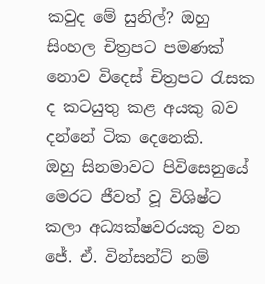කවුද මේ සුනිල්? ඔහු සිංහල චිත්‍රපට පමණක් නොව විදෙස් චිත්‍රපට රැසක ද කටයුතු කළ අයකු බව දන්නේ ටික දෙනෙකි.
ඔහු සිනමාවට පිවිසෙනුයේ මෙරට ජීවත් වූ විශිෂ්ට කලා අධ්‍යක්ෂවරයකු වන ජේ. ඒ. වින්සන්ට් නම්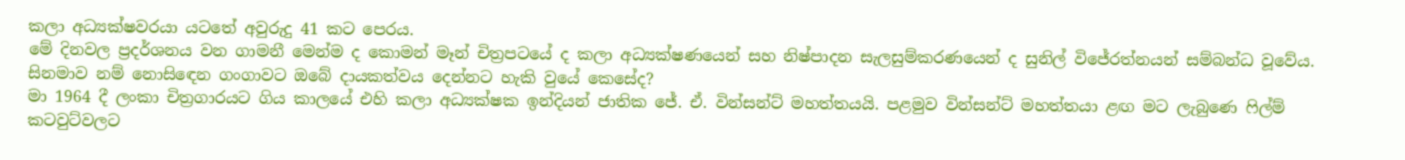කලා අධ්‍යක්ෂවරයා යටතේ අවුරුදු 41 කට පෙරය.
මේ දිනවල ප්‍රදර්ශනය වන ගාමනී මෙන්ම ද කොමන් මෑන් චිත්‍රපටයේ ද කලා අධ්‍යක්ෂණයෙන් සහ නිෂ්පාදන සැලසුම්කරණයෙන් ද සුනිල් විජේරත්නයන් සම්බන්ධ වූවේය.
සිනමාව නම් නොසිඳෙන ගංගාවට ඔබේ දායකත්වය දෙන්නට හැකි වුයේ කෙසේද?
මා 1964 දී ලංකා චිත්‍රගාරයට ගිය කාලයේ එහි කලා අධ්‍යක්ෂක ඉන්දියන් ජාතික ජේ. ඒ. වින්සන්ට් මහත්තයයි. පළමුව වින්සන්ට් මහත්තයා ළඟ මට ලැබුණෙ ෆිල්ම් කටවුට්වලට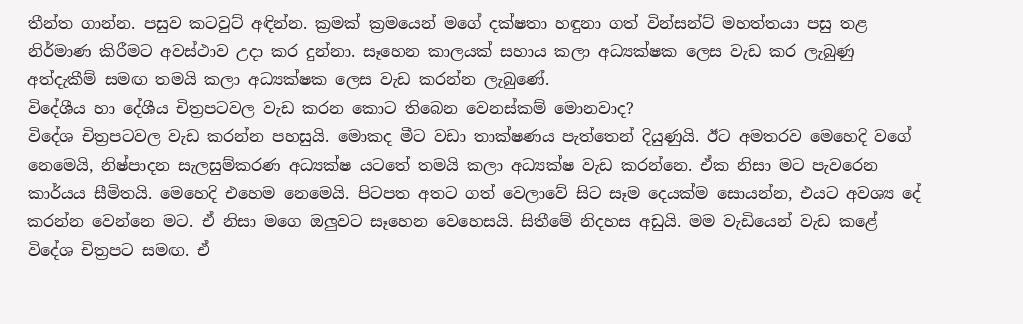තීන්ත ගාන්න. පසුව කටවුට් අඳින්න. ක්‍රමක් ක්‍රමයෙන් මගේ දක්ෂතා හඳුනා ගත් වින්සන්ට් මහත්තයා පසු තළ නිර්මාණ කිරීමට අවස්ථාව උදා කර දුන්නා. සෑහෙන කාලයක් සහාය කලා අධ්‍යක්ෂක ලෙස වැඩ කර ලැබුණු අත්දැකීම් සමඟ තමයි කලා අධ්‍යක්ෂක ලෙස වැඩ කරන්න ලැබුණේ.
විදේශීය හා දේශීය චිත්‍රපටවල වැඩ කරන කොට තිබෙන වෙනස්කම් මොනවාද?
විදේශ චිත්‍රපටවල වැඩ කරන්න පහසුයි. මොකද මීට වඩා තාක්ෂණය පැත්තෙන් දියුණුයි. ඊට අමතරව මෙහෙදි වගේ නෙමෙයි, නිෂ්පාදන සැලසුම්කරණ අධ්‍යක්ෂ යටතේ තමයි කලා අධ්‍යක්ෂ වැඩ කරන්නෙ. ඒක නිසා මට පැවරෙන කාර්යය සීමිතයි. මෙහෙදි එහෙම නෙමෙයි. පිටපත අතට ගත් වෙලාවේ සිට සෑම දෙයක්ම සොයන්න, එයට අවශ්‍ය දේ කරන්න වෙන්නෙ මට. ඒ නිසා මගෙ ඔලුවට සෑහෙන වෙහෙසයි. සිතීමේ නිදහස අඩුයි. මම වැඩියෙන් වැඩ කළේ විදේශ චිත්‍රපට සමඟ. ඒ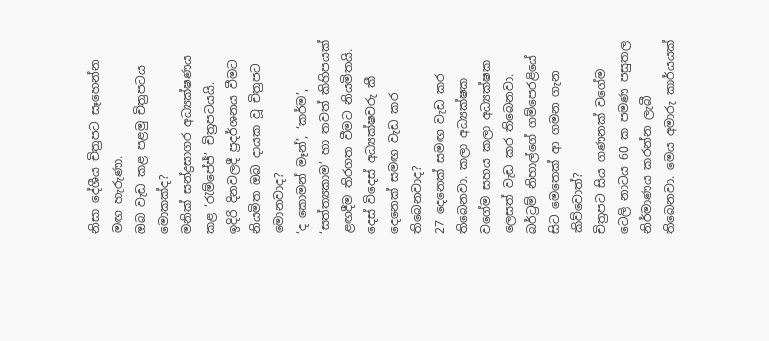නිසා දේශීය චිත්‍රපට සෑහෙන්න මඟ හැරුණා.
ඔබ වැඩ කළ පළමු චිත්‍රපටය මොකක්ද?
මනික් සන්ද්‍රසාගර අධ්‍යක්ෂණය කළ ‘රැම්පේජ්’ චිත්‍රපටයයි.
ඉදිරි දිනවලදී ප්‍රදර්ශනය වීමට නියමිත ඔබ දායක වූ චිත්‍රපට මොනවාද?
‘ද කොමන් මෑන්’, ‘කර්ම’, ‘සත්ත්‍යකාම’ හා තවත් කිහිපයක් ළඟදීම තිරගත වීමට නියමිතයි.
දෙස් විදෙස් අධ්‍යක්ෂවරු කී දෙනෙක් සමඟ වැඩ කර තිබෙනවාද?
27 දෙනෙක් සමඟ වැඩ කර තිබෙනවා. කලා අධ්‍යක්ෂක වගේම සහය කලා අධ්‍යක්ෂක ලෙසත් වැඩ කර තිබෙනවා.
බර්ට්‍රම් නිහාල්ගේ ගම්පෙරළියේ සිට මෙතෙක් ආ ගමන ගැන කිව්වොත්?
චිත්‍රපට සිය ගණනක් වගේම ටෙලි නාටය 60 ක පමණ පසුතල නිර්මාණය කරන්න ලැබී තිබෙනවා. මෙය අමාරු කාර්යයක්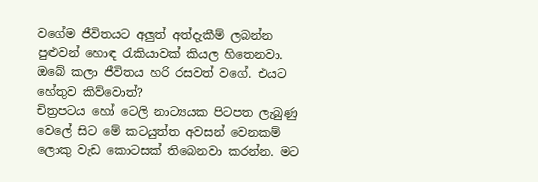වගේම ජීවිතයට අලුත් අත්දැකීම් ලබන්න පුළුවන් හොඳ රැකියාවක් කියල හිතෙනවා.
ඔබේ කලා ජීවිතය හරි රසවත් වගේ. එයට හේතුව කිව්වොත්?
චිත්‍රපටය හෝ ටෙලි නාට්‍යයක පිටපත ලැබුණු වෙලේ සිට මේ කටයුත්ත අවසන් වෙනකම් ලොකු වැඩ කොටසක් තිබෙනවා කරන්න. මට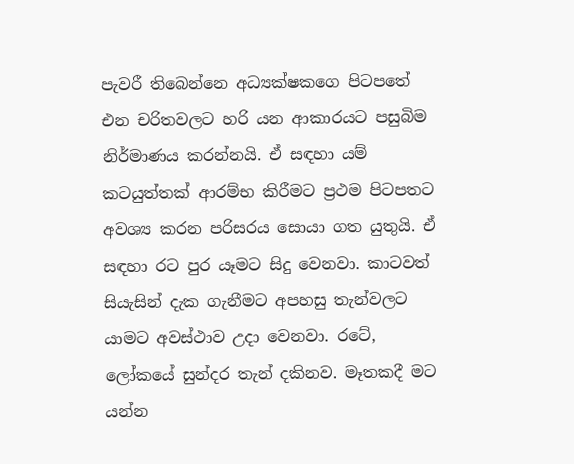පැවරී තිබෙන්නෙ අධ්‍යක්ෂකගෙ පිටපතේ එන චරිතවලට හරි යන ආකාරයට පසුබිම නිර්මාණය කරන්නයි. ඒ සඳහා යම් කටයුත්තක් ආරම්භ කිරීමට ප්‍රථම පිටපතට අවශ්‍ය කරන පරිසරය සොයා ගත යුතුයි. ඒ සඳහා රට පුර යෑමට සිදු වෙනවා. කාටවත් සියැසින් දැක ගැනීමට අපහසු තැන්වලට යාමට අවස්ථාව උදා වෙනවා. රටේ, ලෝකයේ සුන්දර තැන් දකිනව. මෑතකදී මට යන්න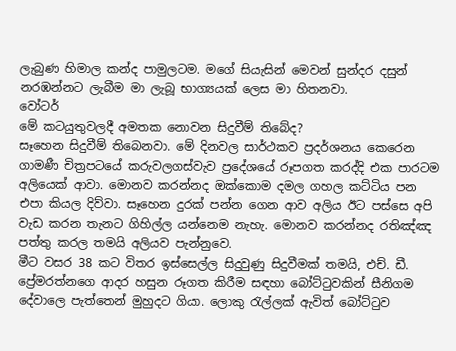ලැබුණ හිමාල කන්ද පාමුලටම. මගේ සියැසින් මෙවන් සුන්දර දසුන් නරඹන්නට ලැබීම මා ලැබූ භාග්‍යයක් ලෙස මා හිතනවා.
වෝටර්
මේ කටයුතුවලදී අමතක නොවන සිදුවීම් තිබේද?
සෑහෙන සිදුවීම් තිබෙනවා. මේ දිනවල සාර්ථකව ප්‍රදර්ශනය කෙරෙන ගාමණී චිත්‍රපටයේ කරුවලගස්වැව ප්‍රදේශයේ රූපගත කරද්දි එක පාරටම අලියෙක් ආවා. මොනව කරන්නද ඔක්කොම දමල ගහල කට්ටිය පන එපා කියල දිව්වා. සෑහෙන දුරක් පන්න ගෙන ආව අලිය ඊට පස්සෙ අපි වැඩ කරන තැනට ගිහිල්ල යන්නෙම නැහැ. මොනව කරන්නද රතිඤ්ඤ පත්තු කරල තමයි අලියව පැන්නුවෙ.
මීට වසර 38 කට විතර ඉස්සෙල්ල සිදුවුණු සිදුවීමක් තමයි, එච්. ඩී. ප්‍රේමරත්නගෙ ආදර හසුන රූගත කිරීම සඳහා බෝට්ටුවකින් සීනිගම දේවාලෙ පැත්තෙන් මුහුදට ගියා. ලොකු රැල්ලක් ඇවිත් බෝට්ටුව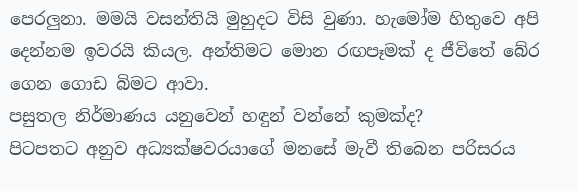පෙරලුනා. මමයි වසන්තියි මුහුදට විසි වුණා. හැමෝම හිතුවෙ අපි දෙන්නම ඉවරයි කියල. අන්තිමට මොන රඟපෑමක් ද ජීවිතේ බේර ගෙන ගොඩ බිමට ආවා.
පසුතල නිර්මාණය යනුවෙන් හඳුන් වන්නේ කුමක්ද?
පිටපතට අනුව අධ්‍යක්ෂවරයාගේ මනසේ මැවී තිබෙන පරිසරය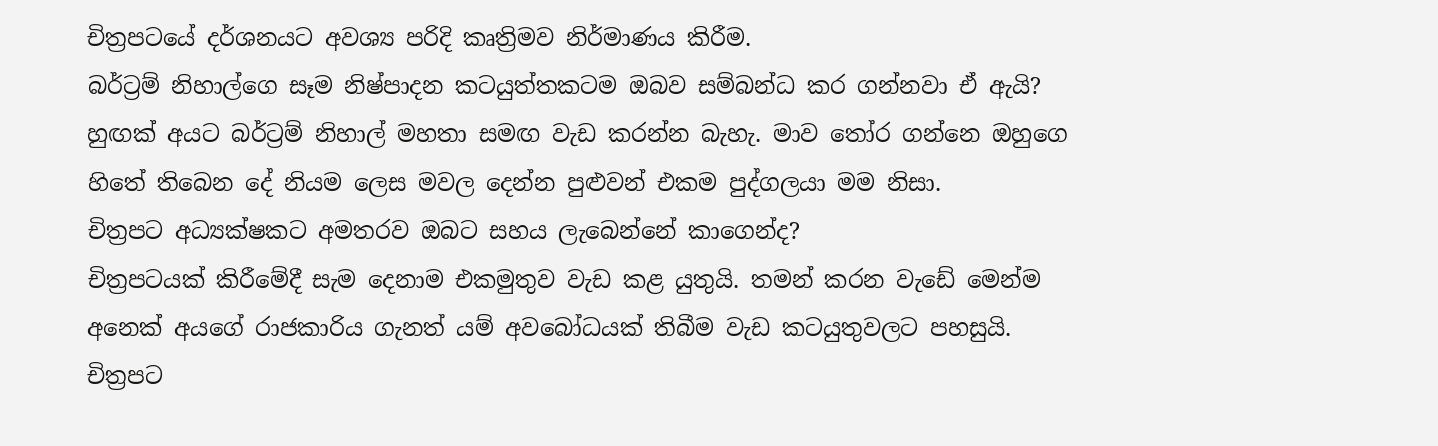චිත්‍රපටයේ දර්ශනයට අවශ්‍ය පරිදි කෘත්‍රිමව නිර්මාණය කිරීම.
බර්ට්‍රම් නිහාල්ගෙ සෑම නිෂ්පාදන කටයුත්තකටම ඔබව සම්බන්ධ කර ගන්නවා ඒ ඇයි?
හුඟක් අයට බර්ට්‍රම් නිහාල් මහතා සමඟ වැඩ කරන්න බැහැ. මාව තෝර ගන්නෙ ඔහුගෙ හිතේ තිබෙන දේ නියම ලෙස මවල දෙන්න පුළුවන් එකම පුද්ගලයා මම නිසා.
චිත්‍රපට අධ්‍යක්ෂකට අමතරව ඔබට සහය ලැබෙන්නේ කාගෙන්ද?
චිත්‍රපටයක් කිරීමේදී සැම දෙනාම එකමුතුව වැඩ කළ යුතුයි. තමන් කරන වැඩේ මෙන්ම අනෙක් අයගේ රාජකාරිය ගැනත් යම් අවබෝධයක් තිබීම වැඩ කටයුතුවලට පහසුයි. චිත්‍රපට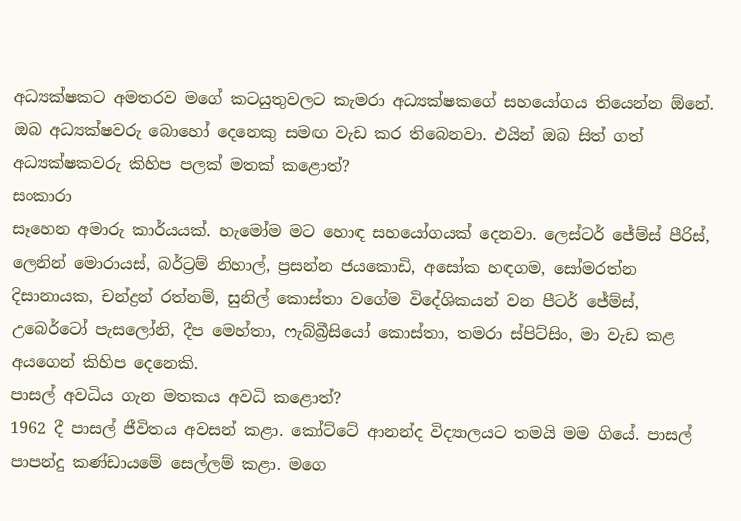අධ්‍යක්ෂකට අමතරව මගේ කටයුතුවලට කැමරා අධ්‍යක්ෂකගේ සහයෝගය තියෙන්න ඕනේ.
ඔබ අධ්‍යක්ෂවරු බොහෝ දෙනෙකු සමඟ වැඩ කර තිබෙනවා. එයින් ඔබ සිත් ගත් අධ්‍යක්ෂකවරු කිහිප පලක් මතක් කළොත්?
සංකාරා
සෑහෙන අමාරු කාර්යයක්. හැමෝම මට හොඳ සහයෝගයක් දෙනවා. ලෙස්ටර් ජේම්ස් පීරිස්, ලෙනින් මොරායස්, බර්ට්‍රම් නිහාල්, ප්‍රසන්න ජයකොඩි, අසෝක හඳගම, සෝමරත්න දිසානායක, චන්ද්‍රන් රත්නම්, සුනිල් කොස්තා වගේම විදේශිකයන් වන පීටර් ජේම්ස්, උබෙර්ටෝ පැසලෝනි, දීප මෙහ්තා, ෆැබ්බ්‍රීසියෝ කොස්තා, තමරා ස්පිට්සිං, මා වැඩ කළ අයගෙන් කිහිප දෙනෙකි.
පාසල් අවධිය ගැන මතකය අවධි කළොත්?
1962 දී පාසල් ජීවිතය අවසන් කළා. කෝට්ටේ ආනන්ද විද්‍යාලයට තමයි මම ගියේ. පාසල් පාපන්දු කණ්ඩායමේ සෙල්ලම් කළා. මගෙ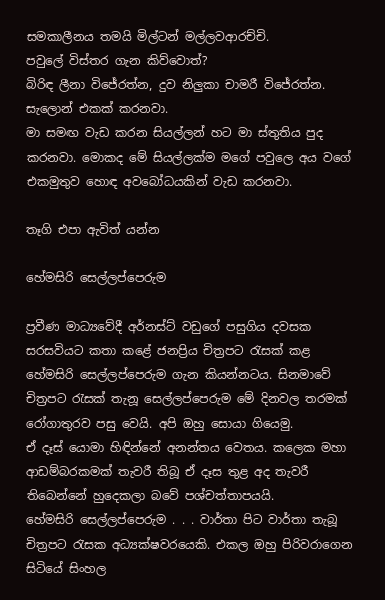සමකාලීනය තමයි මිල්ටන් මල්ලවආරච්චි.
පවුලේ විස්තර ගැන කිව්වොත්?
බිරිඳ ලීනා විජේරත්න, දුව නිලුකා චාමරී විජේරත්න. සැලොන් එකක් කරනවා.
මා සමඟ වැඩ කරන සියල්ලන් හට මා ස්තුතිය පුද කරනවා. මොකද මේ සියල්ලක්ම මගේ පවුලෙ අය වගේ එකමුතුව හොඳ අවබෝධයකින් වැඩ කරනවා.

තෑගි එපා ඇවිත් යන්න

හේමසිරි සෙල්ලප්පෙරුම

ප්‍රවීණ මාධ්‍යවේදී අර්නස්ට් වඩුගේ පසුගිය දවසක සරසවියට කතා කළේ ජනප්‍රිය චිත්‍රපට රැසක් කළ හේමසිරි සෙල්ලප්පෙරුම ගැන කියන්නටය. සිනමාවේ චිත්‍රපට රැසක් තැනූ සෙල්ලප්පෙරුම මේ දිනවල තරමක් රෝගාතුරව පසු වෙයි. අපි ඔහු සොයා ගියෙමු.
ඒ දෑස් යොමා හිඳින්නේ අනන්තය වෙතය. කලෙක මහා ආඩම්බරකමක් තැවරී තිබූ ඒ දෑස තුළ අද තැවරී තිබෙන්නේ හුදෙකලා බවේ පශ්චත්තාපයයි.
හේමසිරි සෙල්ලප්පෙරුම . . . වාර්තා පිට වාර්තා තැබූ චිත්‍රපට රැසක අධ්‍යක්ෂවරයෙකි. එකල ඔහු පිරිවරාගෙන සිටියේ සිංහල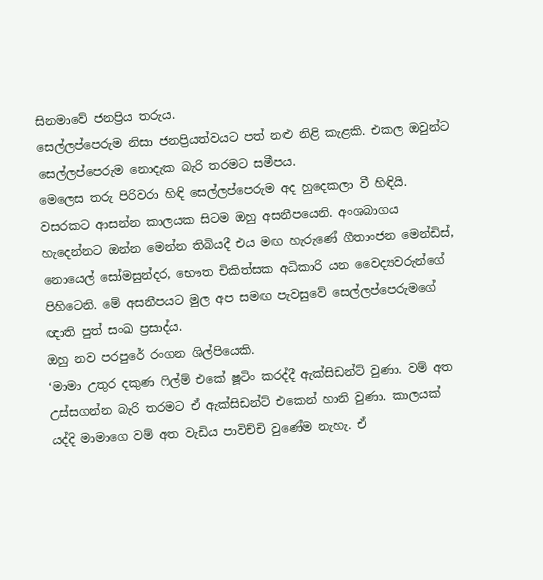සිනමාවේ ජනප්‍රිය තරුය.
සෙල්ලප්පෙරුම නිසා ජනප්‍රියත්වයට පත් නළු නිළි කැළකි. එකල ඔවුන්ට සෙල්ලප්පෙරුම නොදැක බැරි තරමට සමීපය.
මෙලෙස තරු පිරිවරා හිඳි සෙල්ලප්පෙරුම අද හුදෙකලා වී හිඳියි.
වසරකට ආසන්න කාලයක සිටම ඔහු අසනීපයෙනි. අංශබාගය හැදෙන්නට ඔන්න මෙන්න තිබියදී එය මඟ හැරුණේ ගීතාංජන මෙන්ඩිස්, නොයෙල් සෝමසුන්දර, භෞත චිකිත්සක අධිකාරි යන වෛද්‍යවරුන්ගේ පිහිටෙනි. මේ අසනීපයට මුල අප සමඟ පැවසුවේ සෙල්ලප්පෙරුමගේ ඥාති පුත් සංඛ ප්‍රසාද්ය.
ඔහු නව පරපුරේ රංගන ශිල්පියෙකි.
‘මාමා උතුර දකුණ ෆිල්ම් එකේ ෂූටිං කරද්දී ඇක්සිඩන්ට් වුණා. වම් අත උස්සගන්න බැරි තරමට ඒ ඇක්සිඩන්ට් එකෙන් හානි වුණා. කාලයක් යද්දි මාමාගෙ වම් අත වැඩිය පාවිච්චි වුණේම නැහැ. ඒ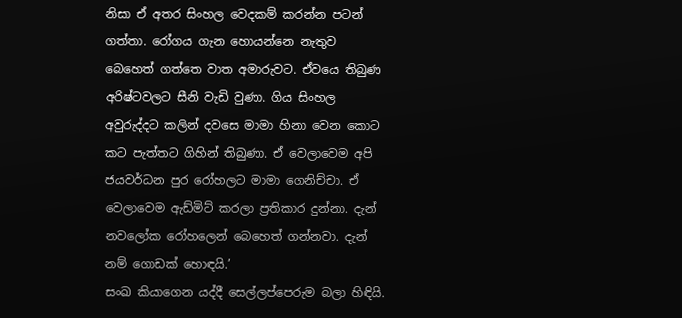නිසා ඒ අතර සිංහල වෙදකම් කරන්න පටන් ගත්තා. රෝගය ගැන හොයන්නෙ නැතුව බෙහෙත් ගත්තෙ වාත අමාරුවට. ඒවයෙ තිබුණ අරිෂ්ටවලට සීනි වැඩි වුණා. ගිය සිංහල අවුරුද්දට කලින් දවසෙ මාමා හිනා වෙන කොට කට පැත්තට ගිහින් තිබුණා. ඒ වෙලාවෙම අපි ජයවර්ධන පුර රෝහලට මාමා ගෙනිච්චා. ඒ වෙලාවෙම ඇඩ්මිට් කරලා ප්‍රතිකාර දුන්නා. දැන් නවලෝක රෝහලෙන් බෙහෙත් ගන්නවා. දැන් නම් ගොඩක් හොඳයි.’
සංඛ කියාගෙන යද්දී සෙල්ලප්පෙරුම බලා හිඳියි.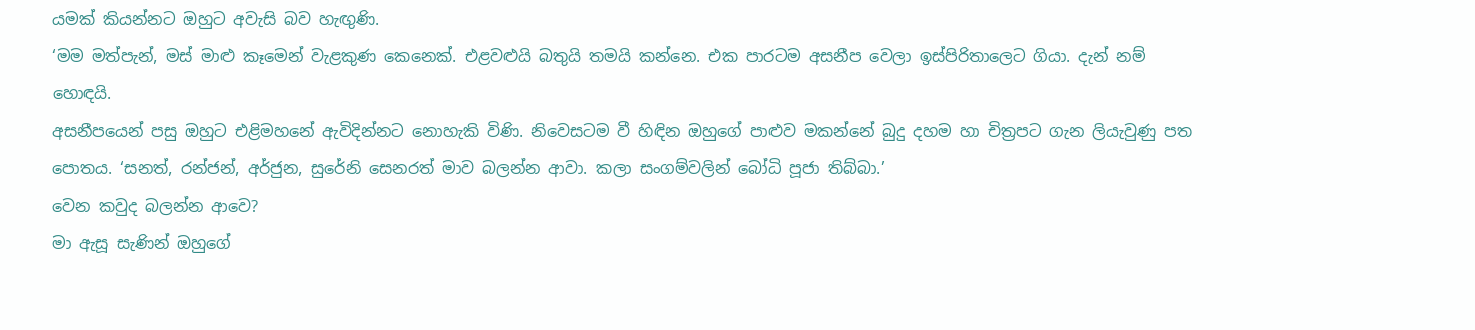යමක් කියන්නට ඔහුට අවැසි බව හැඟුණි.
‘මම මත්පැන්, මස් මාළු කෑමෙන් වැළකුණ කෙනෙක්. එළවළුයි බතුයි තමයි කන්නෙ. එක පාරටම අසනීප වෙලා ඉස්පිරිතාලෙට ගියා. දැන් නම් හොඳයි.
අසනීපයෙන් පසු ඔහුට එළිමහනේ ඇවිදින්නට නොහැකි විණි. නිවෙසටම වී හිඳින ඔහුගේ පාළුව මකන්නේ බුදු දහම හා චිත්‍රපට ගැන ලියැවුණු පත පොතය. ‘සනත්, රන්ජන්, අර්ජුන, සුරේනි සෙනරත් මාව බලන්න ආවා. කලා සංගම්වලින් බෝධි පූජා තිබ්බා.’
වෙන කවුද බලන්න ආවෙ?
මා ඇසූ සැණින් ඔහුගේ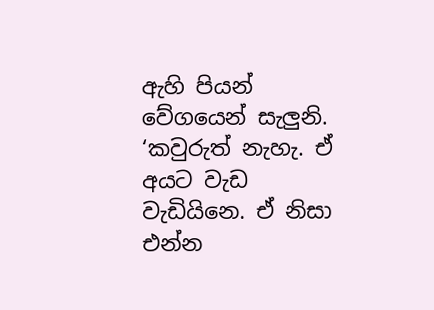ඇහි පියන් වේගයෙන් සැලුනි.
‘කවුරුත් නැහැ. ඒ අයට වැඩ වැඩියිනෙ. ඒ නිසා එන්න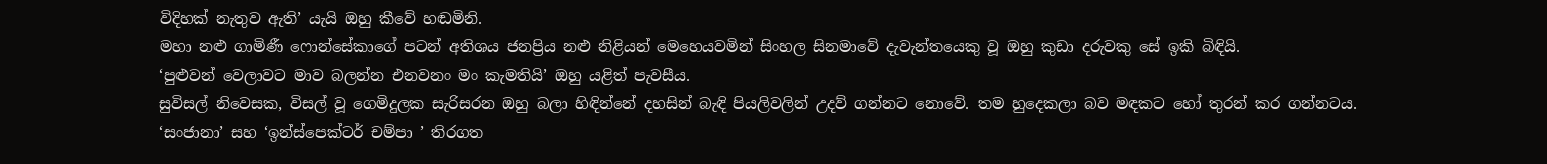විදිහක් නැතුව ඇති’ යැයි ඔහු කීවේ හඬමිනි.
මහා නළු ගාමිණී ෆොන්සේකාගේ පටන් අතිශය ජනප්‍රිය නළු නිළියන් මෙහෙයවමින් සිංහල සිනමාවේ දැවැන්තයෙකු වූ ඔහු කුඩා දරුවකු සේ ඉකි බිඳියි.
‘පුළුවන් වෙලාවට මාව බලන්න එනවනං මං කැමතියි’ ඔහු යළිත් පැවසීය.
සුවිසල් නිවෙසක, විසල් වූ ගෙමිදුලක සැරිසරන ඔහු බලා හිඳින්නේ දහසින් බැඳි පියලිවලින් උදව් ගන්නට නොවේ. තම හුදෙකලා බව මඳකට හෝ තුරන් කර ගන්නටය.
‘සංජානා’ සහ ‘ඉන්ස්පෙක්ටර් චම්පා ’ තිරගත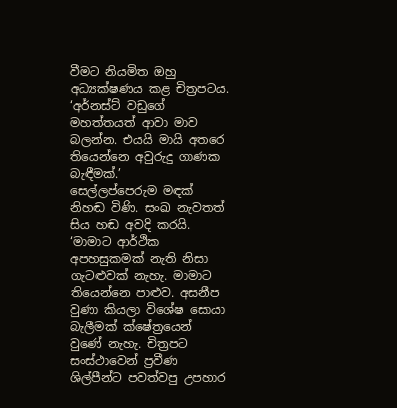වීමට නියමිත ඔහු අධ්‍යක්ෂණය කළ චිත්‍රපටය.
‘අර්නස්ට් වඩුගේ මහත්තයත් ආවා මාව බලන්න. එයයි මායි අතරෙ තියෙන්නෙ අවුරුදු ගාණක බැඳීමක්.’
සෙල්ලප්පෙරුම මඳක් නිහඬ විණි. සංඛ නැවතත් සිය හඬ අවදි කරයි.
‘මාමාට ආර්ථික අපහසුකමක් නැති නිසා ගැටළුවක් නැහැ. මාමාට තියෙන්නෙ පාළුව. අසනීප වුණා කියලා විශේෂ සොයා බැලීමක් ක්ෂේත්‍රයෙන් වුණේ නැහැ. චිත්‍රපට සංස්ථාවෙන් ප්‍රවීණ ශිල්පීන්ට පවත්වපු උපහාර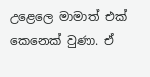උළෙලෙ මාමාත් එක් කෙනෙක් වුණා. ඒ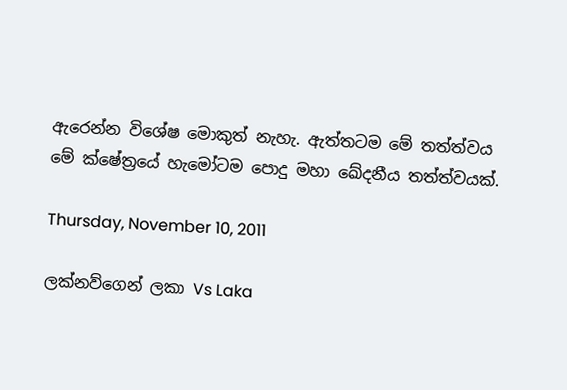ඇරෙන්න විශේෂ මොකුත් නැහැ. ඇත්තටම මේ තත්ත්වය මේ ක්ෂේත්‍රයේ හැමෝටම පොදු මහා ඛේදනීය තත්ත්වයක්.

Thursday, November 10, 2011

ලක්නව්ගෙන් ලකා Vs Laka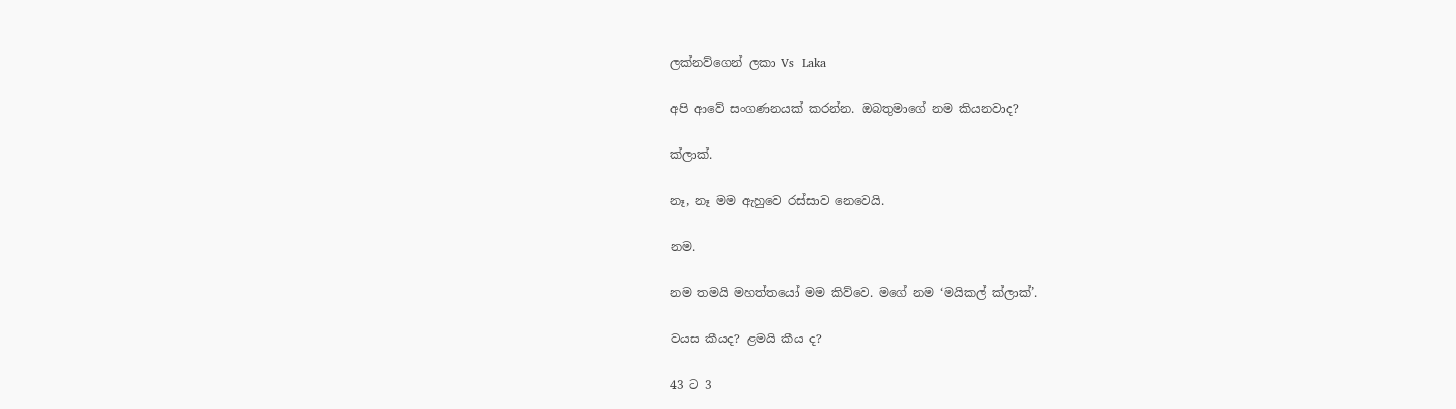ලක්නව්ගෙන් ලකා Vs  Laka

අපි ආවේ සංගණනයක් කරන්න. ඔබතුමාගේ නම කියනවාද?

ක්ලාක්.

නෑ, නෑ මම ඇහුවෙ රස්සාව නෙවෙයි.

නම.

නම තමයි මහත්තයෝ මම කිව්වෙ. මගේ නම ‘මයිකල් ක්ලාක්’.

වයස කීයද? ළමයි කීය ද?

43 ට 3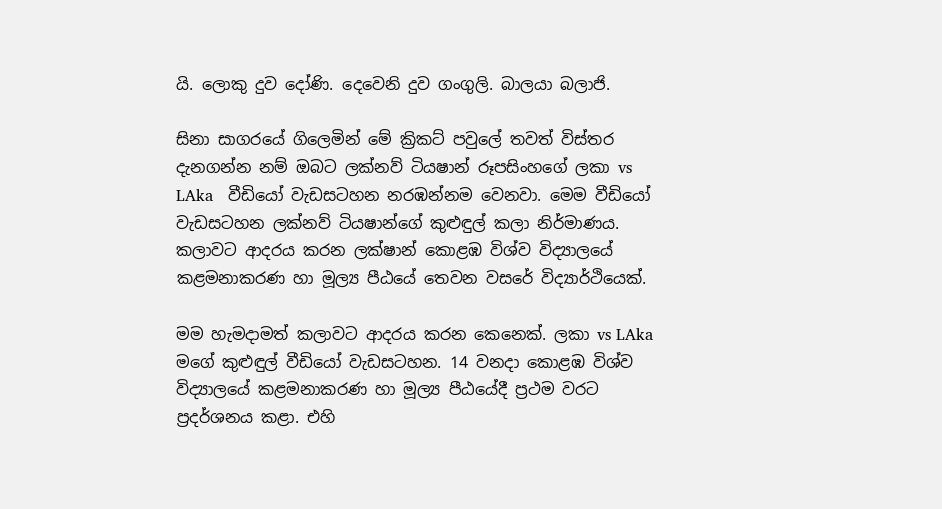යි. ලොකු දුව දෝණි. දෙවෙනි දුව ගංගුලි. බාලයා බලාජි.

සිනා සාගරයේ ගිලෙමින් මේ ක්‍රිකට් පවුලේ තවත් විස්තර දැනගන්න නම් ඔබට ලක්නව් ටියෂාන් රූපසිංහගේ ලකා vs LAka   වීඩියෝ වැඩසටහන නරඹන්නම වෙනවා. මෙම වීඩියෝ වැඩසටහන ලක්නව් ටියෂාන්ගේ කුළුඳුල් කලා නිර්මාණය. කලාවට ආදරය කරන ලක්ෂාන් කොළඹ විශ්ව විද්‍යාලයේ කළමනාකරණ හා මූල්‍ය පීඨයේ තෙවන වසරේ විද්‍යාර්ථියෙක්.

මම හැමදාමත් කලාවට ආදරය කරන කෙනෙක්. ලකා vs LAka   මගේ කුළුඳුල් වීඩියෝ වැඩසටහන. 14 වනදා කොළඹ විශ්ව විද්‍යාලයේ කළමනාකරණ හා මූල්‍ය පීඨයේදී ප්‍රථම වරට ප්‍රදර්ශනය කළා. එහි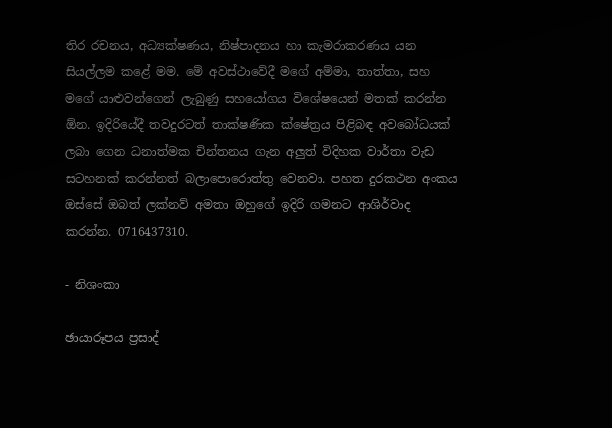තිර රචනය, අධ්‍යක්ෂණය, නිෂ්පාදනය හා කැමරාකරණය යන සියල්ලම කළේ මම. මේ අවස්ථාවේදී මගේ අම්මා, තාත්තා, සහ මගේ යාළුවන්ගෙන් ලැබුණු සහයෝගය විශේෂයෙන් මතක් කරන්න ඕන. ඉදිරියේදී තවදුරටත් තාක්ෂණික ක්ෂේත්‍රය පිළිබඳ අවබෝධයක් ලබා ගෙන ධනාත්මක චින්තනය ගැන අලුත් විදිහක වාර්තා වැඩ සටහනක් කරන්නත් බලාපොරොත්තු වෙනවා. පහත දුරකථන අංකය ඔස්සේ ඔබත් ලක්නව් අමතා ඔහුගේ ඉදිරි ගමනට ආශිර්වාද කරන්න. 0716437310.

- නිශංකා

ඡායාරූපය ප්‍රසාද්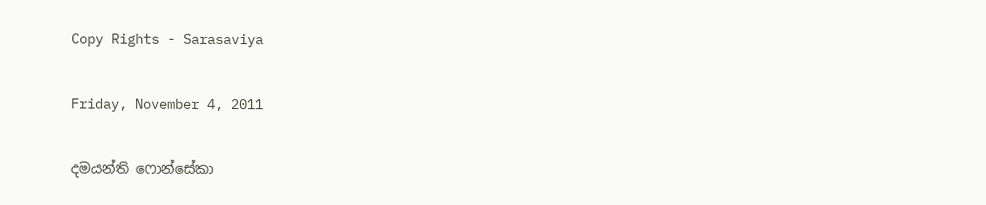Copy Rights - Sarasaviya

Friday, November 4, 2011

දමයන්ති ෆොන්සේකා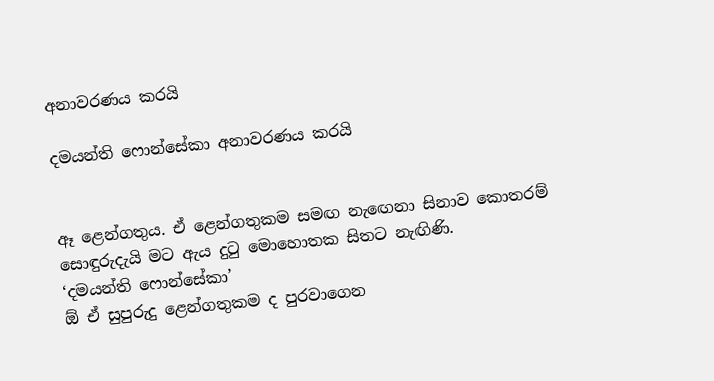අනාවරණය කරයි

දමයන්ති ෆොන්සේකා අනාවරණය කරයි


ඈ ළෙන්ගතුය. ඒ ළෙන්ගතුකම සමඟ නැඟෙනා සිනාව කොතරම් සොඳුරුදැයි මට ඇය දුටු මොහොතක සිතට නැඟිණි.
‘දමයන්ති ෆොන්සේකා’
ඕ ඒ සුපුරුදු ළෙන්ගතුකම ද පුරවාගෙන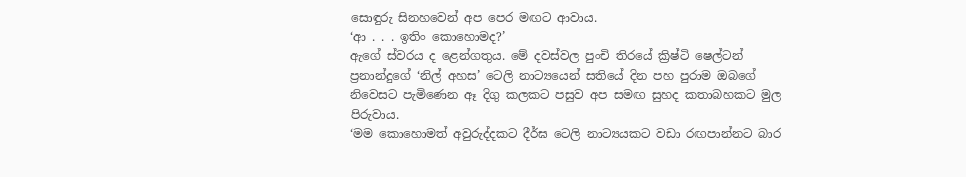සොඳුරු සිනහවෙන් අප පෙර මඟට ආවාය.
‘ආ . . . ඉතිං කොහොමද?’
ඇගේ ස්වරය ද ළෙන්ගතුය. මේ දවස්වල පුංචි තිරයේ ක්‍රිෂ්ටි ෂෙල්ටන් ප්‍රනාන්දුගේ ‘නිල් අහස’ ටෙලි නාට්‍යයෙන් සතියේ දින පහ පුරාම ඔබගේ නිවෙසට පැමිණෙන ඈ දිගු කලකට පසුව අප සමඟ සුහද කතාබහකට මුල පිරුවාය.
‘මම කොහොමත් අවුරුද්දකට දීර්ඝ ටෙලි නාට්‍යයකට වඩා රඟපාන්නට බාර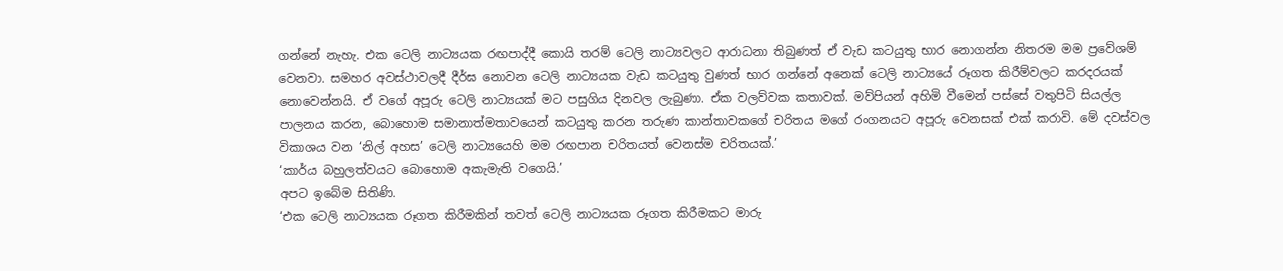ගන්නේ නැහැ. එක ටෙලි නාට්‍යයක රඟපාද්දී කොයි තරම් ටෙලි නාට්‍යවලට ආරාධනා තිබුණත් ඒ වැඩ කටයුතු භාර නොගන්න නිතරම මම ප්‍රවේශම් වෙනවා. සමහර අවස්ථාවලදී දීර්ඝ නොවන ටෙලි නාට්‍යයක වැඩ කටයුතු වුණත් භාර ගන්නේ අනෙක් ටෙලි නාට්‍යයේ රූගත කිරීම්වලට කරදරයක් නොවෙන්නයි. ඒ වගේ අපූරු ටෙලි නාට්‍යයක් මට පසුගිය දිනවල ලැබුණා. ඒක වලව්වක කතාවක්. මව්පියන් අහිමි වීමෙන් පස්සේ වතුපිටි සියල්ල පාලනය කරන, බොහොම සමානාත්මතාවයෙන් කටයුතු කරන තරුණ කාන්තාවකගේ චරිතය මගේ රංගනයට අපූරු වෙනසක් එක් කරාවි. මේ දවස්වල විකාශය වන ‘නිල් අහස’ ටෙලි නාට්‍යයෙහි මම රඟපාන චරිතයත් වෙනස්ම චරිතයක්.’
‘කාර්ය බහුලත්වයට බොහොම අකැමැති වගෙයි.’
අපට ඉබේම සිතිණි.
‘එක ටෙලි නාට්‍යයක රූගත කිරීමකින් තවත් ටෙලි නාට්‍යයක රූගත කිරීමකට මාරු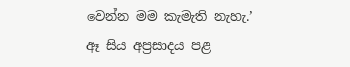වෙන්න මම කැමැති නැහැ.’
ඈ සිය අප්‍රසාදය පළ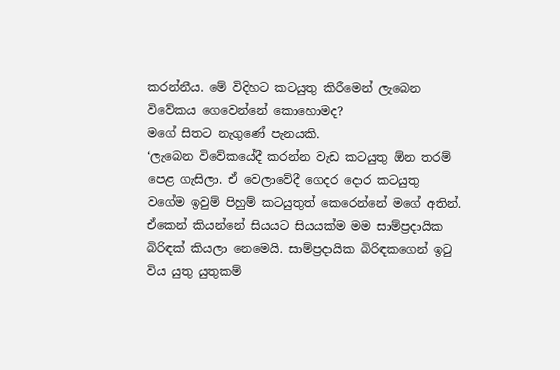කරන්නීය. මේ විදිහට කටයුතු කිරීමෙන් ලැබෙන විවේකය ගෙවෙන්නේ කොහොමද?
මගේ සිතට නැගුණේ පැනයකි.
‘ලැබෙන විවේකයේදී කරන්න වැඩ කටයුතු ඕන තරම් පෙළ ගැසිලා. ඒ වෙලාවේදී ගෙදර දොර කටයුතු වගේම ඉවුම් පිහුම් කටයුතුත් කෙරෙන්නේ මගේ අතින්. ඒකෙන් කියන්නේ සියයට සියයක්ම මම සාම්ප්‍රදායික බිරිඳක් කියලා නෙමෙයි. සාම්ප්‍රදායික බිරිඳකගෙන් ඉටු විය යුතු යුතුකම්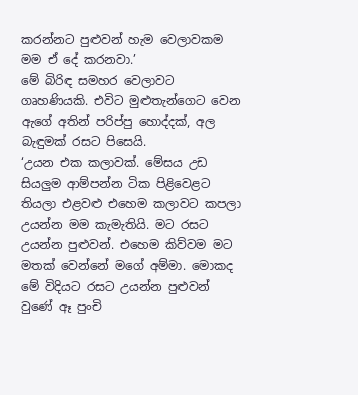කරන්නට පුළුවන් හැම වෙලාවකම මම ඒ දේ කරනවා.’
මේ බිරිඳ සමහර වෙලාවට ගෘහණියකි. එවිට මුළුතැන්ගෙට වෙන ඇගේ අතින් පරිප්පු හොද්දක්, අල බැඳුමක් රසට පිසෙයි.
‘උයන එක කලාවක්. මේසය උඩ සියලුම ආම්පන්න ටික පිළිවෙළට තියලා එළවළු එහෙම කලාවට කපලා උයන්න මම කැමැතියි. මට රසට උයන්න පුළුවන්. එහෙම කිව්වම මට මතක් වෙන්නේ මගේ අම්මා. මොකද මේ විදියට රසට උයන්න පුළුවන් වුණේ ඈ පුංචි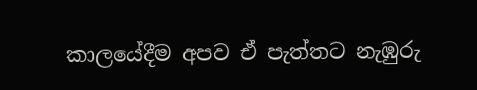කාලයේදීම අපව ඒ පැත්තට නැඹුරු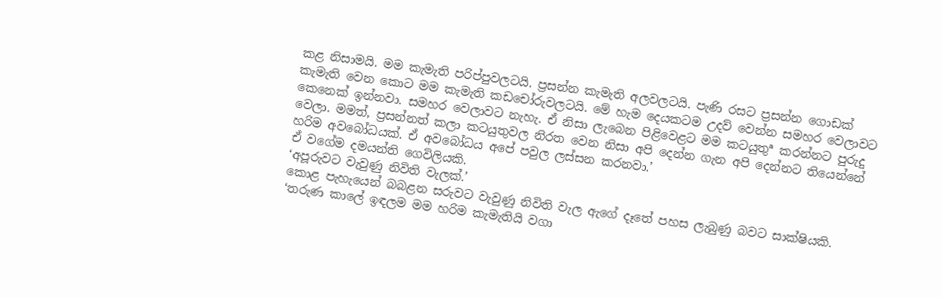කළ නිසාමයි. මම කැමැති පරිප්පුවලටයි. ප්‍රසන්න කැමැති අලවලටයි. පැණි රසට ප්‍රසන්න ගොඩක් කැමැති වෙන කොට මම කැමැති කඩචෝරුවලටයි. මේ හැම දෙයකටම උදව් වෙන්න සමහර වෙලාවට කෙනෙක් ඉන්නවා. සමහර වෙලාවට නැහැ. ඒ නිසා ලැබෙන පිළිවෙළට මම කටයුතුª කරන්නට පුරුදු වෙලා. මමත්, ප්‍රසන්නත් කලා කටයුතුවල නිරත වෙන නිසා අපි දෙන්න ගැන අපි දෙන්නට තියෙන්නේ හරිම අවබෝධයක්. ඒ අවබෝධය අපේ පවුල ලස්සන කරනවා.’
ඒ වගේම දමයන්ති ගෙවිලියකි.
‘අපූරුවට වැවුණු නිවිති වැලක්.’
කොළ පැහැයෙන් බබළන සරුවට වැවුණු නිවිති වැල ඇගේ දෑතේ පහස ලැබුණු බවට සාක්ෂියකි.
‘තරුණ කාලේ ඉඳලම මම හරිම කැමැතියි වගා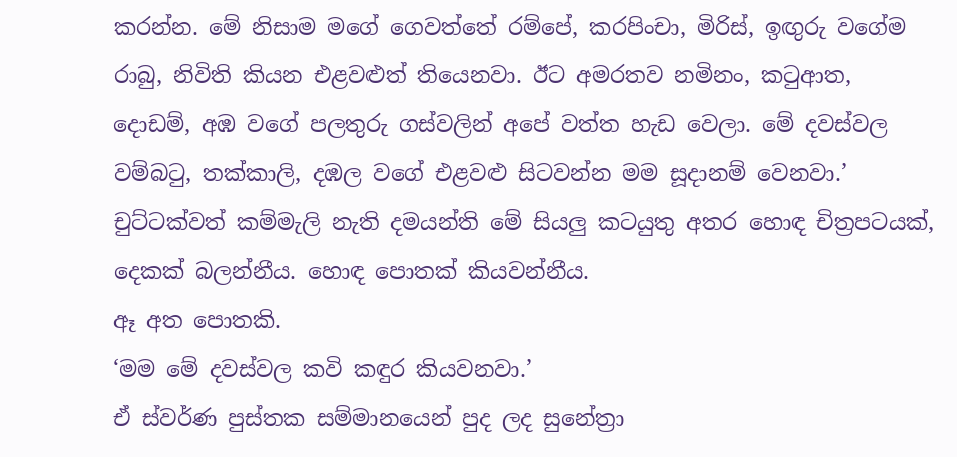කරන්න. මේ නිසාම මගේ ගෙවත්තේ රම්පේ, කරපිංචා, මිරිස්, ඉඟුරු වගේම රාබු, නිවිති කියන එළවළුත් තියෙනවා. ඊට අමරතව නමිනං, කටුආත, දොඩම්, අඹ වගේ පලතුරු ගස්වලින් අපේ වත්ත හැඩ වෙලා. මේ දවස්වල වම්බටු, තක්කාලි, දඹල වගේ එළවළු සිටවන්න මම සූදානම් වෙනවා.’
චුට්ටක්වත් කම්මැලි නැති දමයන්ති මේ සියලු කටයුතු අතර හොඳ චිත්‍රපටයක්, දෙකක් බලන්නීය. හොඳ පොතක් කියවන්නීය.
ඈ අත පොතකි.
‘මම මේ දවස්වල කවි කඳුර කියවනවා.’
ඒ ස්වර්ණ පුස්තක සම්මානයෙන් පුද ලද සුනේත්‍රා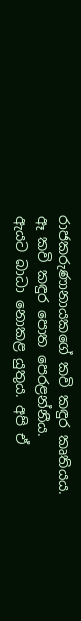රාජකරුණානායකගේ කවි කඳුර කෘතියය.
ඈ කවි කඳුර පොත පෙරළන්නීය.
ඇයට බාධා නොකළ යුතුය. අපි ඒ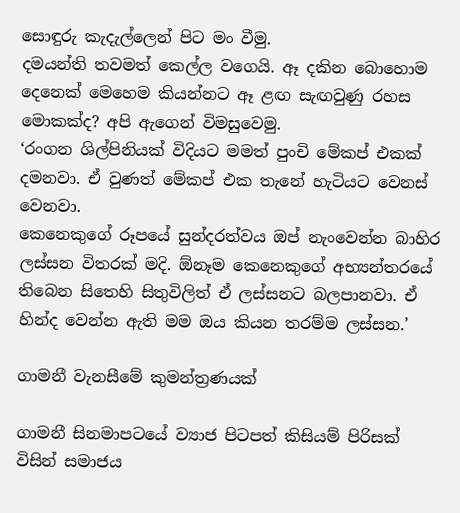සොඳුරු කැදැල්ලෙන් පිට මං වීමු.
දමයන්ති තවමත් කෙල්ල වගෙයි. ඈ දකින බොහොම දෙනෙක් මෙහෙම කියන්නට ඈ ළඟ සැඟවුණු රහස මොකක්ද? අපි ඇගෙන් විමසුවෙමු.
‘රංගන ශිල්පිනියක් විදියට මමත් පුංචි මේකප් එකක් දමනවා. ඒ වුණත් මේකප් එක තැනේ හැටියට වෙනස් වෙනවා.
කෙනෙකුගේ රූපයේ සුන්දරත්වය ඔප් නැංවෙන්න බාහිර ලස්සන විතරක් මදි. ඕනෑම කෙනෙකුගේ අභ්‍යන්තරයේ තිබෙන සිතෙහි සිතුවිලිත් ඒ ලස්සනට බලපානවා. ඒ හින්ද වෙන්න ඇති මම ඔය කියන තරම්ම ලස්සන.’

ගාමනී වැනසීමේ කුමන්ත්‍රණයක්

ගාමනී සිනමාපටයේ ව්‍යාජ පිටපත් කිසියම් පිරිසක් විසින් සමාජය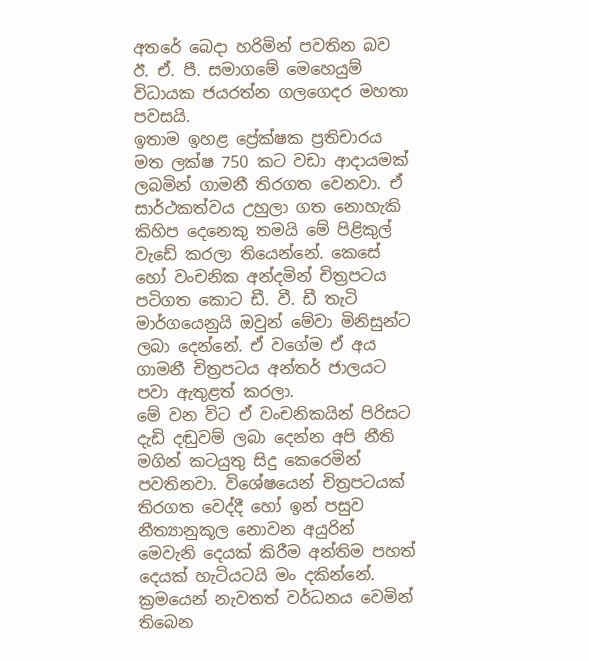අතරේ බෙදා හරිමින් පවතින බව ඊ. ඒ. පී. සමාගමේ මෙහෙයුම් විධායක ජයරත්න ගලගෙදර මහතා පවසයි.
ඉතාම ඉහළ ප්‍රේක්ෂක ප්‍රතිචාරය මත ලක්ෂ 750 කට වඩා ආදායමක් ලබමින් ගාමනී තිරගත වෙනවා. ඒ සාර්ථකත්වය උහුලා ගත නොහැකි කිහිප දෙනෙකු තමයි මේ පිළිකුල් වැඩේ කරලා තියෙන්නේ. කෙසේ හෝ වංචනික අන්දමින් චිත්‍රපටය පටිගත කොට ඩී. වී. ඩී තැටි මාර්ගයෙනුයි ඔවුන් මේවා මිනිසුන්ට ලබා දෙන්නේ. ඒ වගේම ඒ අය ගාමනී චිත්‍රපටය අන්තර් ජාලයට පවා ඇතුළත් කරලා.
මේ වන විට ඒ වංචනිකයින් පිරිසට දැඩි දඬුවම් ලබා දෙන්න අපි නීති මගින් කටයුතු සිදු කෙරෙමින් පවතිනවා. විශේෂයෙන් චිත්‍රපටයක් තිරගත වෙද්දී හෝ ඉන් පසුව නීත්‍යානුකූල නොවන අයුරින් මෙවැනි දෙයක් කිරීම අන්තිම පහත් දෙයක් හැටියටයි මං දකින්නේ. ක්‍රමයෙන් නැවතත් වර්ධනය වෙමින් තිබෙන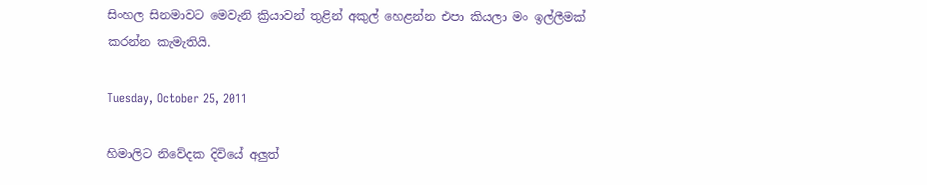සිංහල සිනමාවට මෙවැනි ක්‍රියාවන් තුළින් අකුල් හෙළන්න එපා කියලා මං ඉල්ලීමක් කරන්න කැමැතියි.

Tuesday, October 25, 2011

හිමාලිට නිවේදක දිවියේ අලුත්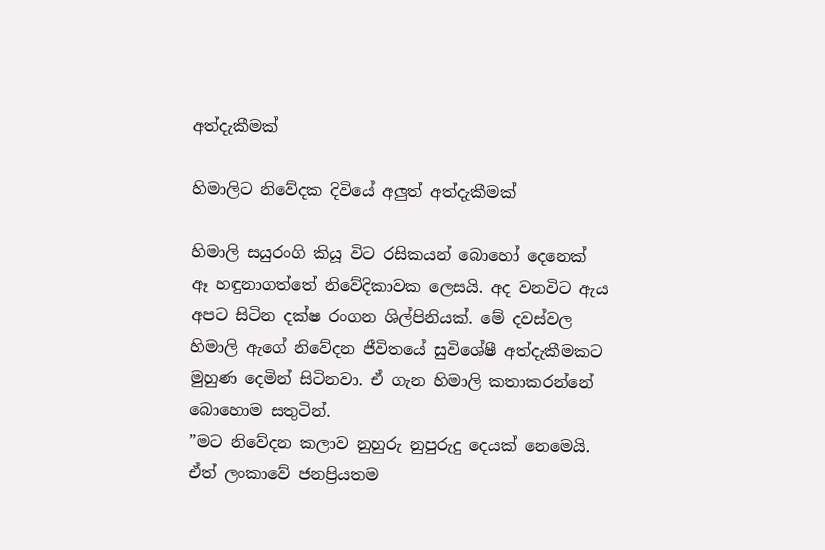අත්දැකීමක්

හිමාලිට නිවේදක දිවියේ අලුත් අත්දැකීමක්

හිමාලි සයුරංගි කියූ විට රසිකයන් බොහෝ දෙනෙක් ඈ හඳුනාගත්තේ නිවේදිකාවක ලෙසයි. අද වනවිට ඇය අපට සිටින දක්ෂ රංගන ශිල්පිනියක්. මේ දවස්වල හිමාලි ඇගේ නිවේදන ජීවිතයේ සුවිශේෂී අත්දැකීමකට මුහුණ දෙමින් සිටිනවා. ඒ ගැන හිමාලි කතාකරන්නේ බොහොම සතුටින්.
”මට නිවේදන කලාව නුහුරු නුපුරුදු දෙයක් නෙමෙයි. ඒත් ලංකාවේ ජනප්‍රියතම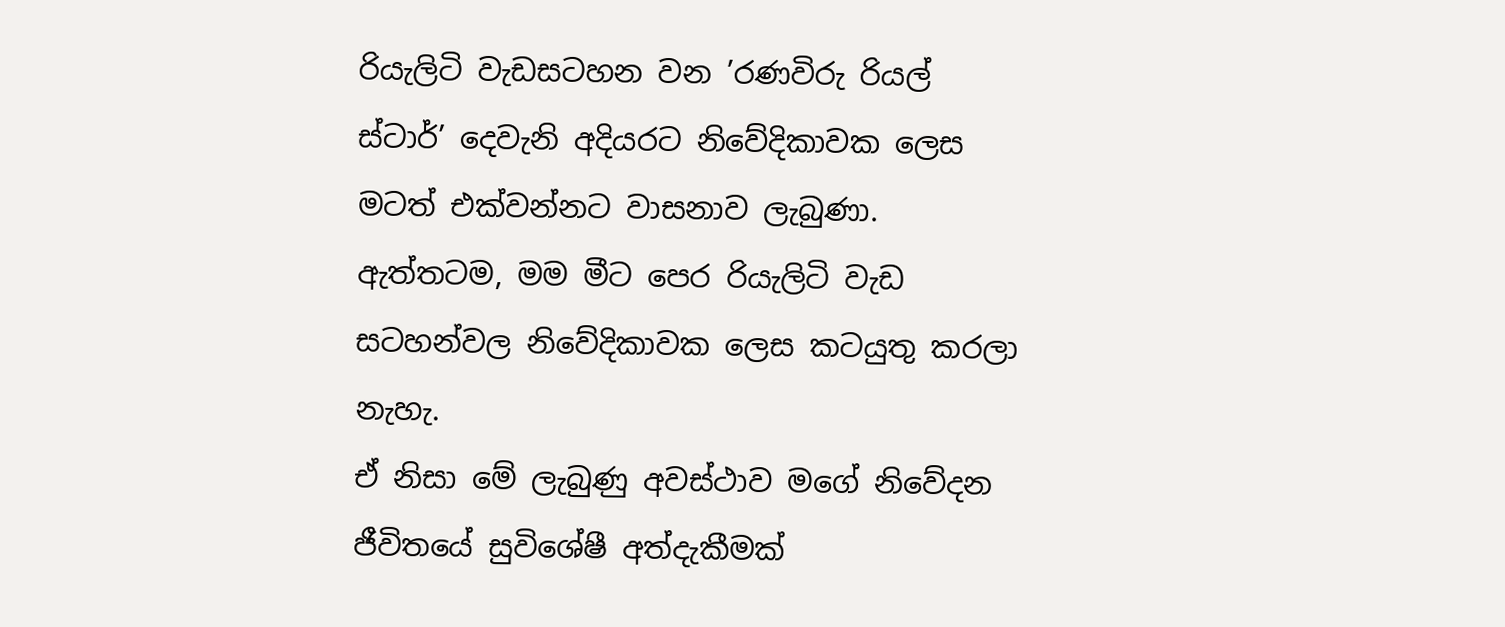රියැලිටි වැඩසටහන වන ’රණවිරු රියල් ස්ටාර්’ දෙවැනි අදියරට නිවේදිකාවක ලෙස මටත් එක්වන්නට වාසනාව ලැබුණා. ඇත්තටම, මම මීට පෙර රියැලිටි වැඩ සටහන්වල නිවේදිකාවක ලෙස කටයුතු කරලා නැහැ.
ඒ නිසා මේ ලැබුණු අවස්ථාව මගේ නිවේදන ජීවිතයේ සුවිශේෂී අත්දැකීමක්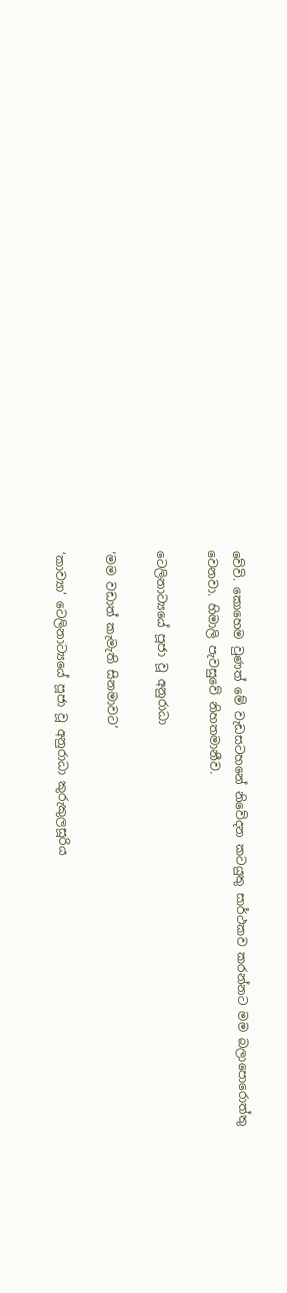වේවි. කොහෙම වුණත් මේ වැඩසටහනේ නිවේදන කටයුතු සාර්ථකව කරන්නට මම බලාපොරොත්තු වෙනවා. හිමාලි පැවසුවේ නිහතමානීව.

ටෙලිනාට්‍යයේ පූජා වූ අනුරාධා

‘මම වඩාත් කැමැති සිනමාවට’

‘කාව්‍යා’ ටෙලිනාට්‍යයේ පූජා වූ අනුරාධා කුරුකුලසූරිය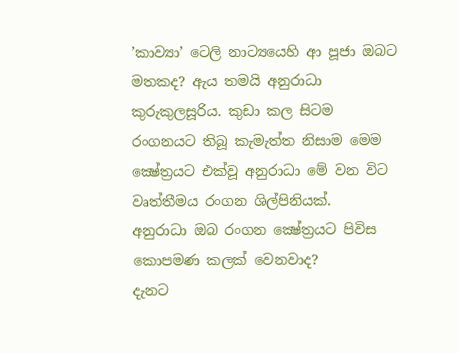’කාව්‍යා’ ටෙලි නාට්‍යයෙහි ආ පූජා ඔබට මතකද? ඇය තමයි අනුරාධා කුරුකුලසූරිය. කුඩා කල සිටම රංගනයට තිබූ කැමැත්ත නිසාම මෙම ක්‍ෂේත්‍රයට එක්වූ අනුරාධා මේ වන විට වෘත්තීමය රංගන ශිල්පිනියක්.
අනුරාධා ඔබ රංගන ක්‍ෂේත්‍රයට පිවිස කොපමණ කලක් වෙනවාද?
දැනට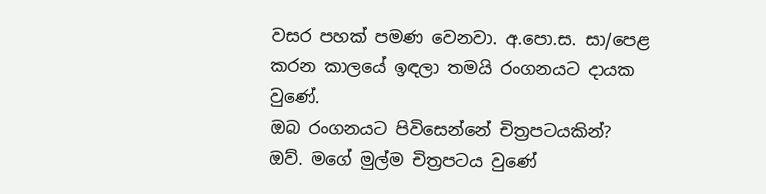වසර පහක් පමණ වෙනවා. අ.පො.ස. සා/පෙළ කරන කාලයේ ඉඳලා තමයි රංගනයට දායක වුණේ.
ඔබ රංගනයට පිවිසෙන්නේ චිත්‍රපටයකින්?
ඔව්. මගේ මුල්ම චිත්‍රපටය වුණේ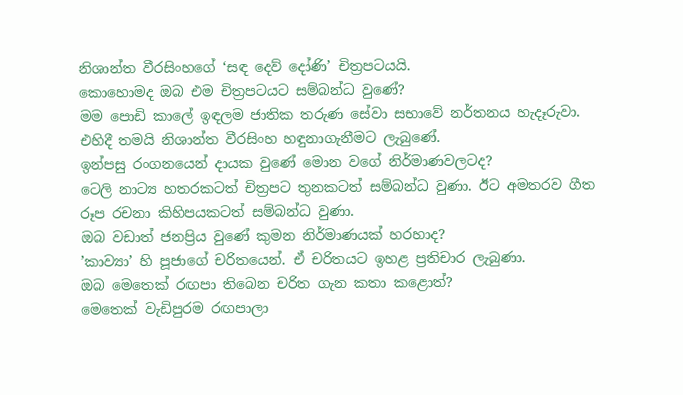නිශාන්ත වීරසිංහගේ ‘සඳ දෙව් දෝණි’ චිත්‍රපටයයි.
කොහොමද ඔබ එම චිත්‍රපටයට සම්බන්ධ වුණේ?
මම පොඩි කාලේ ඉඳලම ජාතික තරුණ සේවා සභාවේ නර්තනය හැදෑරුවා. එහිදී තමයි නිශාන්ත වීරසිංහ හඳුනාගැනීමට ලැබුණේ.
ඉන්පසු රංගනයෙන් දායක වුණේ මොන වගේ නිර්මාණවලටද?
ටෙලි නාට්‍ය හතරකටත් චිත්‍රපට තුනකටත් සම්බන්ධ වුණා. ඊට අමතරව ගීත රූප රචනා කිහිපයකටත් සම්බන්ධ වුණා.
ඔබ වඩාත් ජනප්‍රිය වුණේ කුමන නිර්මාණයක් හරහාද?
’කාව්‍යා’ හි පූජාගේ චරිතයෙන්. ඒ චරිතයට ඉහළ ප්‍රතිචාර ලැබුණා.
ඔබ මෙතෙක් රඟපා තිබෙන චරිත ගැන කතා කළොත්?
මෙතෙක් වැඩිපුරම රඟපාලා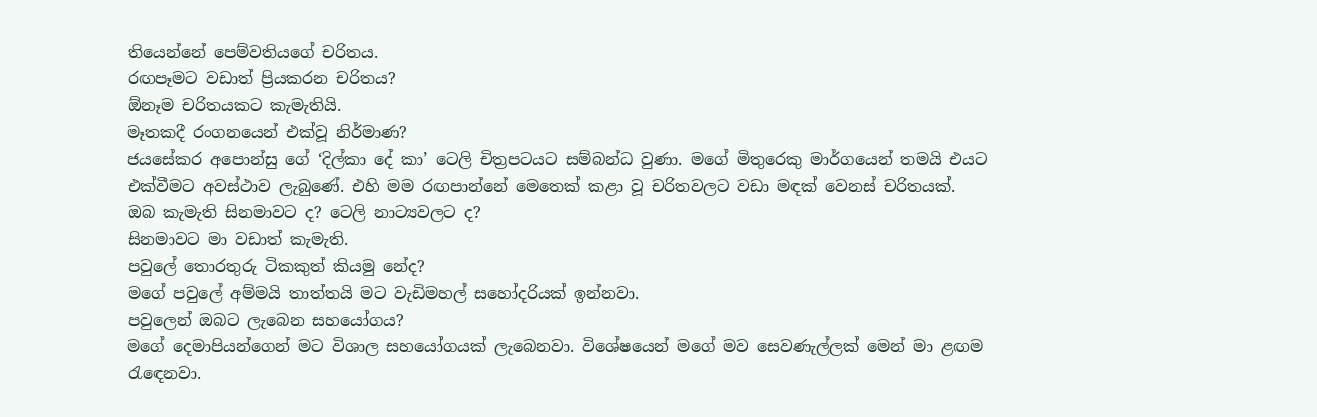තියෙන්නේ පෙම්වතියගේ චරිතය.
රඟපෑමට වඩාත් ප්‍රියකරන චරිතය?
ඕනෑම චරිතයකට කැමැතියි.
මෑතකදී රංගනයෙන් එක්වූ නිර්මාණ?
ජයසේකර අපොන්සු ගේ ‘දිල්කා දේ කා’ ටෙලි චිත්‍රපටයට සම්බන්ධ වුණා. මගේ මිතුරෙකු මාර්ගයෙන් තමයි එයට එක්වීමට අවස්ථාව ලැබුණේ. එහි මම රඟපාන්නේ මෙතෙක් කළා වූ චරිතවලට වඩා මඳක් වෙනස් චරිතයක්.
ඔබ කැමැති සිනමාවට ද? ටෙලි නාට්‍යවලට ද?
සිනමාවට මා වඩාත් කැමැති.
පවුලේ තොරතුරු ටිකකුත් කියමු නේද?
මගේ පවුලේ අම්මයි තාත්තයි මට වැඩිමහල් සහෝදරියක් ඉන්නවා.
පවුලෙන් ඔබට ලැබෙන සහයෝගය?
මගේ දෙමාපියන්ගෙන් මට විශාල සහයෝගයක් ලැබෙනවා. විශේෂයෙන් මගේ මව සෙවණැල්ලක් මෙන් මා ළඟම රැඳෙනවා.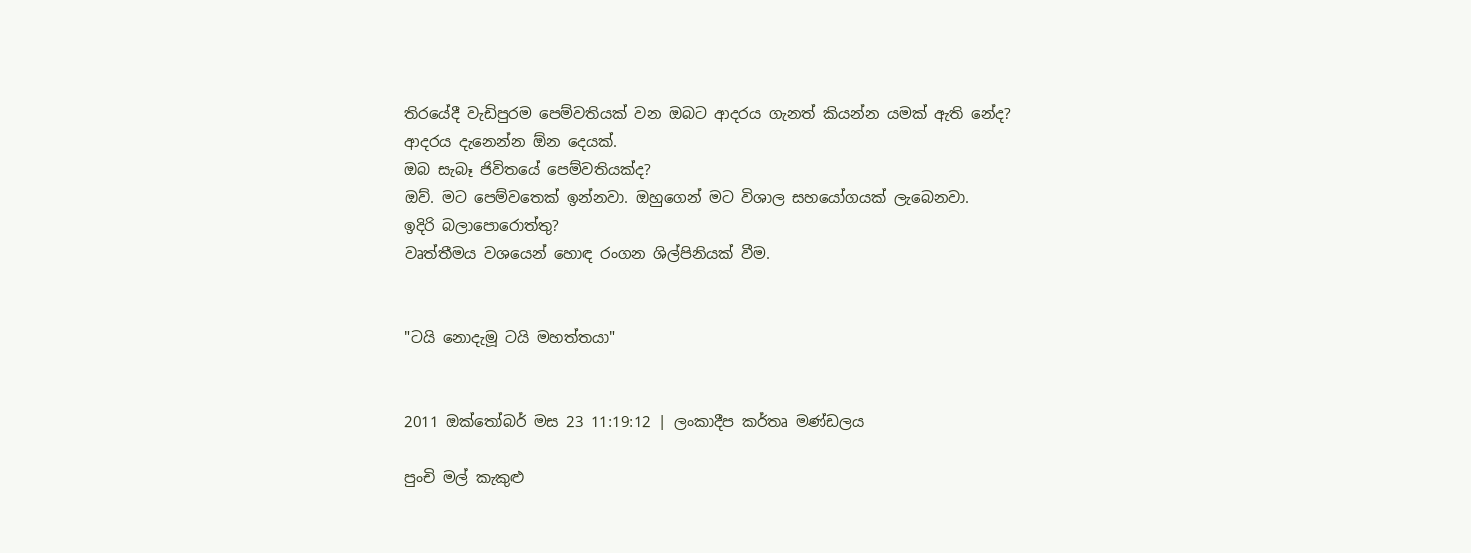තිරයේදී වැඩිපුරම පෙම්වතියක් වන ඔබට ආදරය ගැනත් කියන්න යමක් ඇති නේද?
ආදරය දැනෙන්න ඕන දෙයක්.
ඔබ සැබෑ ජිවිතයේ පෙම්වතියක්ද?
ඔව්. මට පෙම්වතෙක් ඉන්නවා. ඔහුගෙන් මට විශාල සහයෝගයක් ලැබෙනවා.
ඉදිරි බලාපොරොත්තු?
වෘත්තීමය වශයෙන් හොඳ රංගන ශිල්පිනියක් වීම.


"ටයි නොදැමූ ටයි මහත්තයා"


2011 ඔක්තෝබර් මස 23 11:19:12 | ලංකාදීප කර්තෘ මණ්ඩලය

පුංචි මල් කැකුළු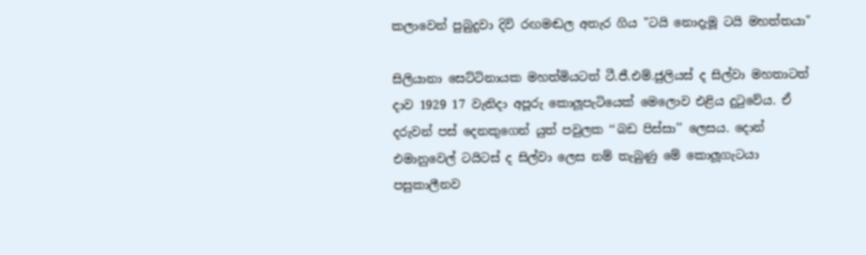කලාවෙන් පුබුදුවා දිවි රඟමඬල අතැර ගිය "ටයි නොදැමූ ටයි මහත්තයා"

සිලියානා සෙට්ටිනායක මහත්මියටත් ටී.ජී.එම්.ජුලියස් ද සිල්වා මහතාටත් දාව 1929 17 වැනිදා අපූරු කොලූපැටියෙක් මෙලොව එළිය දුටුවේය. ඒ දරුවන් පස් දෙනකුගෙන් යුත් පවුලක ‘‘බඩ පිස්සා’’ ලෙසය. දොන් එමානුවෙල් ටයිටස් ද සිල්වා ලෙස නම් තැබුණු මේ කොලූගැටයා පසුකාලීනව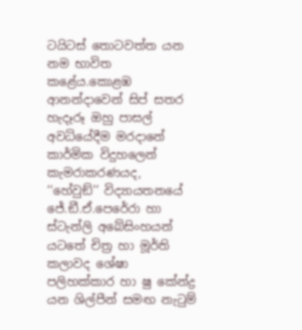ටයිටස් තොටවත්ත යන නම භාවිත කළේය.කොළඹ ආනන්දාවෙන් සිප් සතර හැදෑරූ ඔහු පාසල් අවධියේදීම මරදානේ කාර්මික විදුහලෙන් කැමරාකරණයද, ‘‘හේවුඞ්’’ විද්‍යායතනයේ ජේ.ඞී.ඒ.පෙරේරා හා ස්ටැන්ලි අබේසිංහයන් යටතේ චිත්‍ර හා මූර්ති කලාවද ශේෂා පලිහක්කාර හා ෂු කේන්ද්‍ර යන ශිල්පීන් සමඟ නැටුම්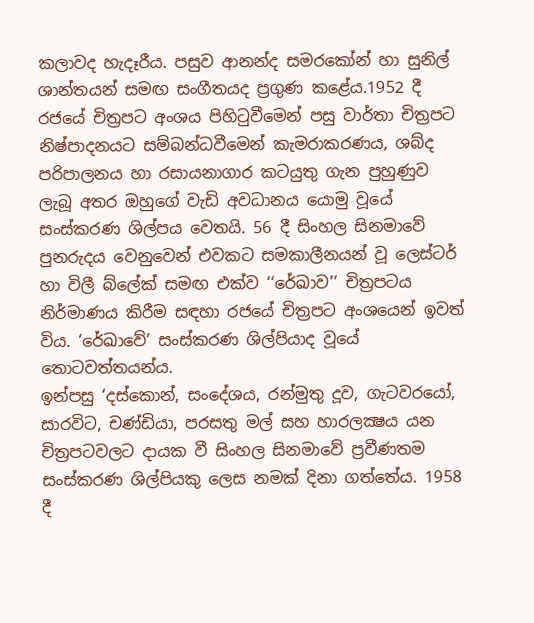කලාවද හැදෑරීය. පසුව ආනන්ද සමරකෝන් හා සුනිල් ශාන්තයන් සමඟ සංගීතයද ප්‍රගුණ කළේය.1952 දී රජයේ චිත්‍රපට අංශය පිහිටුවීමෙන් පසු වාර්තා චිත්‍රපට නිෂ්පාදනයට සම්බන්ධවීමෙන් කැමරාකරණය, ශබ්ද පරිපාලනය හා රසායනාගාර කටයුතු ගැන පුහුණුව ලැබූ අතර ඔහුගේ වැඩි අවධානය යොමු වූයේ සංස්කරණ ශිල්පය වෙතයි. 56 දී සිංහල සිනමාවේ පුනරුදය වෙනුවෙන් එවකට සමකාලීනයන් වූ ලෙස්ටර් හා විලී බ්ලේක් සමඟ එක්ව ‘‘රේඛාව’’ චිත්‍රපටය නිර්මාණය කිරීම සඳහා රජයේ චිත්‍රපට අංශයෙන් ඉවත් විය. ‘රේඛාවේ’ සංස්කරණ ශිල්පියාද වූයේ තොටවත්තයන්ය.
ඉන්පසු ‘දස්කොන්, සංදේශය, රන්මුතු දූව, ගැටවරයෝ, සාරවිට, චණ්ඩියා, පරසතු මල් සහ හාරලක්‍ෂය යන චිත්‍රපටවලට දායක වී සිංහල සිනමාවේ ප්‍රවීණතම සංස්කරණ ශිල්පියකු ලෙස නමක් දිනා ගත්තේය. 1958 දී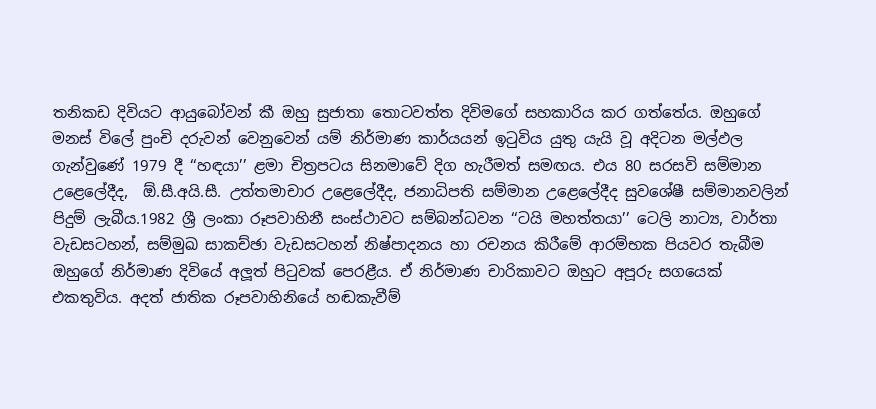තනිකඩ දිවියට ආයුබෝවන් කී ඔහු සුජාතා තොටවත්ත දිවිමගේ සහකාරිය කර ගත්තේය. ඔහුගේ මනස් විලේ පුංචි දරුවන් වෙනුවෙන් යම් නිර්මාණ කාර්යයන් ඉටුවිය යුතු යැයි වූ අදිටන මල්ඵල ගැන්වුණේ 1979 දී ‘‘හඳයා’’ ළමා චිත්‍රපටය සිනමාවේ දිග හැරීමත් සමඟය. එය 80 සරසවි සම්මාන උළෙලේදීද,  ඕ.සී.අයි.සී. උත්තමාචාර උළෙලේදීද, ජනාධිපති සම්මාන උළෙලේදීද සුවශේෂී සම්මානවලින් පිදුම් ලැබීය.1982 ශ්‍රී ලංකා රූපවාහිනී සංස්ථාවට සම්බන්ධවන ‘‘ටයි මහත්තයා’’ ටෙලි නාට්‍ය, වාර්තා වැඩසටහන්, සම්මුඛ සාකච්ඡා වැඩසටහන් නිෂ්පාදනය හා රචනය කිරීමේ ආරම්භක පියවර තැබීම ඔහුගේ නිර්මාණ දිවියේ අලූත් පිටුවක් පෙරළීය. ඒ නිර්මාණ චාරිකාවට ඔහුට අපූරු සගයෙක් එකතුවිය. අදත් ජාතික රූපවාහිනියේ හඬකැවීම්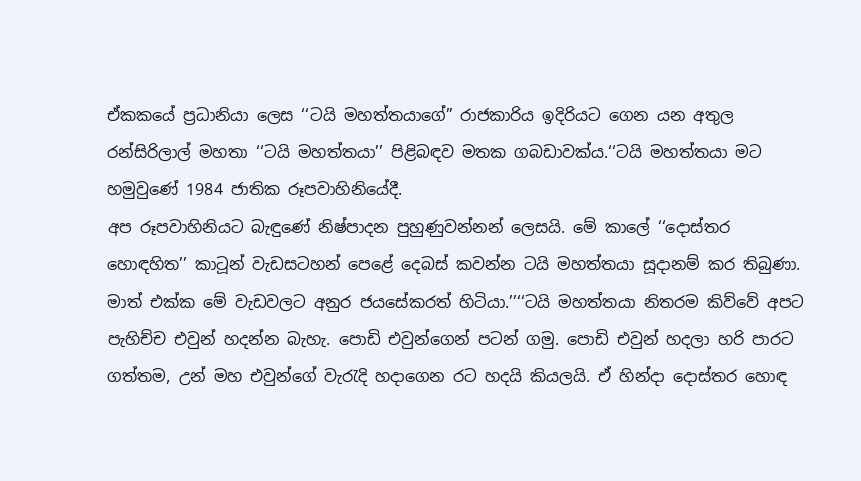ඒකකයේ ප්‍රධානියා ලෙස ‘‘ටයි මහත්තයාගේ” රාජකාරිය ඉදිරියට ගෙන යන අතුල රන්සිරිලාල් මහතා ‘‘ටයි මහත්තයා’’ පිළිබඳව මතක ගබඩාවක්ය.‘‘ටයි මහත්තයා මට හමුවුණේ 1984 ජාතික රූපවාහිනියේදී.
අප රූපවාහිනියට බැඳුණේ නිෂ්පාදන පුහුණුවන්නන් ලෙසයි. මේ කාලේ ‘‘දොස්තර හොඳහිත’’ කාටූන් වැඩසටහන් පෙළේ දෙබස් කවන්න ටයි මහත්තයා සූදානම් කර තිබුණා. මාත් එක්ක මේ වැඩවලට අනුර ජයසේකරත් හිටියා.’’‘‘ටයි මහත්තයා නිතරම කිව්වේ අපට පැහිච්ච එවුන් හදන්න බැහැ. පොඩි එවුන්ගෙන් පටන් ගමු. පොඩි එවුන් හදලා හරි පාරට ගත්තම, උන් මහ එවුන්ගේ වැරැදි හදාගෙන රට හදයි කියලයි. ඒ හින්දා දොස්තර හොඳ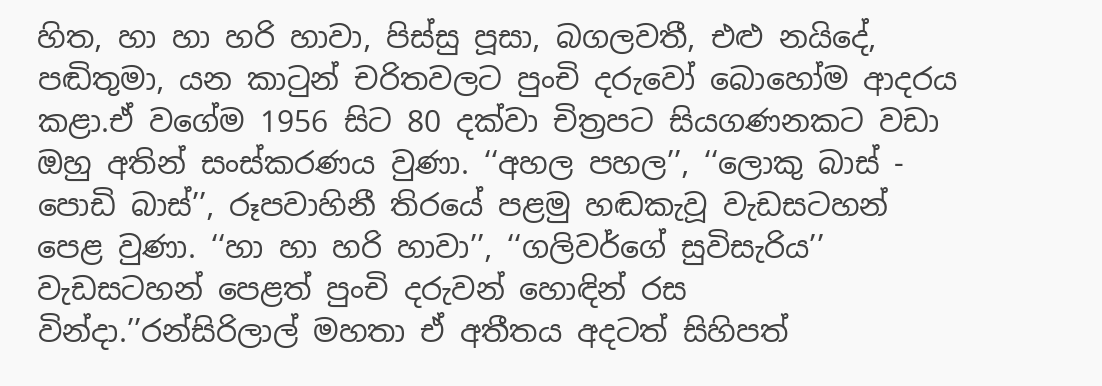හිත, හා හා හරි හාවා, පිස්සු පූසා, බගලවතී, එළු නයිදේ, පඬිතුමා, යන කාටුන් චරිතවලට පුංචි දරුවෝ බොහෝම ආදරය කළා.ඒ වගේම 1956 සිට 80 දක්වා චිත්‍රපට සියගණනකට වඩා ඔහු අතින් සංස්කරණය වුණා. ‘‘අහල පහල’’, ‘‘ලොකු බාස් - පොඩි බාස්’’, රූපවාහිනී තිරයේ පළමු හඬකැවූ වැඩසටහන් පෙළ වුණා. ‘‘හා හා හරි හාවා’’, ‘‘ගලිවර්ගේ සුවිසැරිය’’ වැඩසටහන් පෙළත් පුංචි දරුවන් හොඳින් රස වින්දා.’’රන්සිරිලාල් මහතා ඒ අතීතය අදටත් සිහිපත්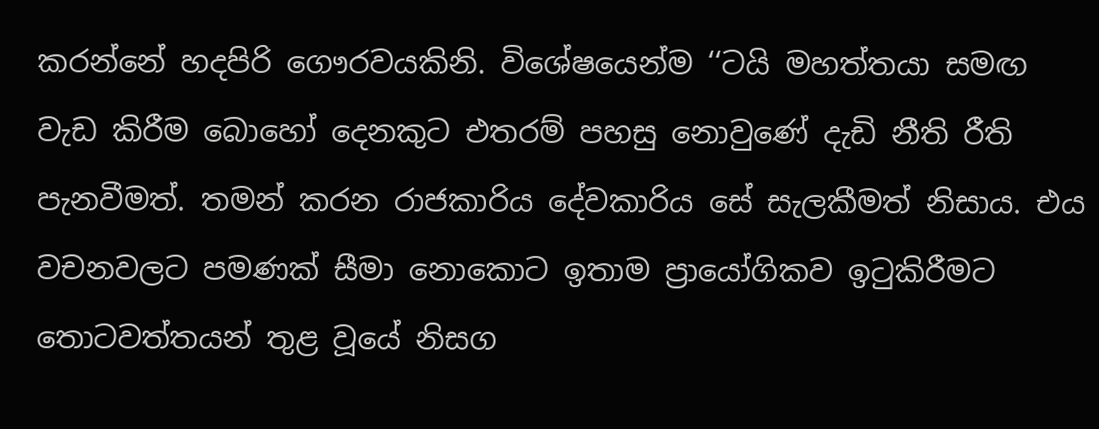කරන්නේ හදපිරි ගෞරවයකිනි. විශේෂයෙන්ම ‘‘ටයි මහත්තයා සමඟ වැඩ කිරීම බොහෝ දෙනකුට එතරම් පහසු නොවුණේ දැඩි නීති රීති පැනවීමත්. තමන් කරන රාජකාරිය දේවකාරිය සේ සැලකීමත් නිසාය. එය වචනවලට පමණක් සීමා නොකොට ඉතාම ප්‍රායෝගිකව ඉටුකිරීමට තොටවත්තයන් තුළ වූයේ නිසග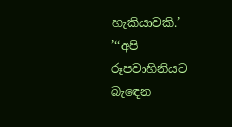හැකියාවකි.’
’‘‘අපි රූපවාහිනියට බැඳෙන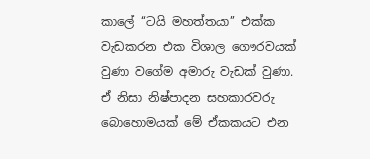කාලේ ‘‘ටයි මහත්තයා’’ එක්ක වැඩකරන එක විශාල ගෞරවයක් වුණා වගේම අමාරු වැඩක් වුණා. ඒ නිසා නිෂ්පාදන සහකාරවරු බොහොමයක් මේ ඒකකයට එන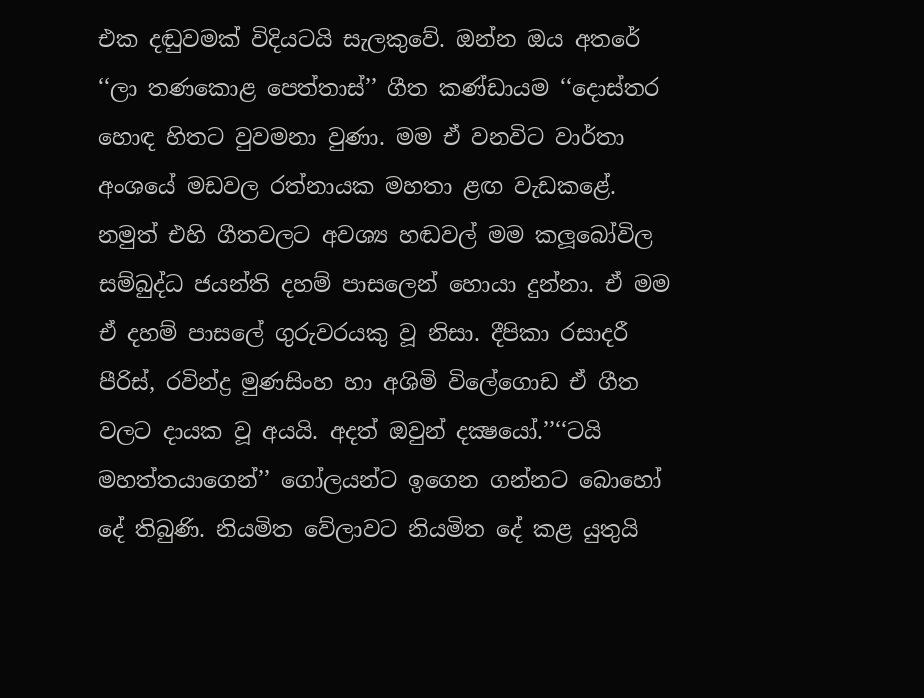එක දඬුවමක් විදියටයි සැලකුවේ. ඔන්න ඔය අතරේ ‘‘ලා තණකොළ පෙත්තාස්’’ ගීත කණ්ඩායම ‘‘දොස්තර හොඳ හිතට වුවමනා වුණා. මම ඒ වනවිට වාර්තා අංශයේ මඩවල රත්නායක මහතා ළඟ වැඩකළේ. නමුත් එහි ගීතවලට අවශ්‍ය හඬවල් මම කලූබෝවිල සම්බුද්ධ ජයන්ති දහම් පාසලෙන් හොයා දුන්නා. ඒ මම ඒ දහම් පාසලේ ගුරුවරයකු වූ නිසා. දීපිකා රසාදරී පීරිස්, රවින්ද්‍ර මුණසිංහ හා අශිමි විලේගොඩ ඒ ගීත වලට දායක වූ අයයි. අදත් ඔවුන් දක්‍ෂයෝ.’’‘‘ටයි මහත්තයාගෙන්’’ ගෝලයන්ට ඉගෙන ගන්නට බොහෝ දේ තිබුණි. නියමිත වේලාවට නියමිත දේ කළ යුතුයි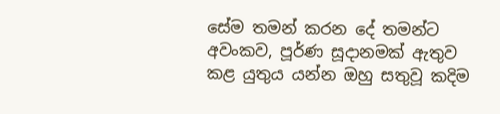සේම තමන් කරන දේ තමන්ට අවංකව, පූර්ණ සූදානමක් ඇතුව කළ යුතුය යන්න ඔහු සතුවූ කදිම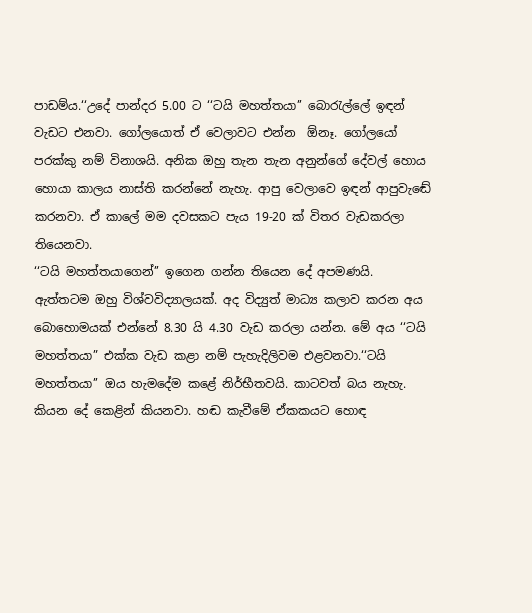පාඩම්ය.‘‘උදේ පාන්දර 5.00 ට ‘‘ටයි මහත්තයා’’ බොරැල්ලේ ඉඳන් වැඩට එනවා. ගෝලයොත් ඒ වෙලාවට එන්න  ඕනෑ. ගෝලයෝ පරක්කු නම් විනාශයි. අනික ඔහු තැන තැන අනුන්ගේ දේවල් හොය හොයා කාලය නාස්ති කරන්නේ නැහැ. ආපු වෙලාවෙ ඉඳන් ආපුවැඬේ කරනවා. ඒ කාලේ මම දවසකට පැය 19-20 ක් විතර වැඩකරලා තියෙනවා.
‘‘ටයි මහත්තයාගෙන්’’ ඉගෙන ගන්න තියෙන දේ අපමණයි. ඇත්තටම ඔහු විශ්වවිද්‍යාලයක්. අද විද්‍යුත් මාධ්‍ය කලාව කරන අය බොහොමයක් එන්නේ 8.30 යි 4.30 වැඩ කරලා යන්න. මේ අය ‘‘ටයි මහත්තයා” එක්ක වැඩ කළා නම් පැහැදිලිවම එළවනවා.‘‘ටයි මහත්තයා’’ ඔය හැමදේම කළේ නිර්භීතවයි. කාටවත් බය නැහැ. කියන දේ කෙළින් කියනවා. හඬ කැවීමේ ඒකකයට හොඳ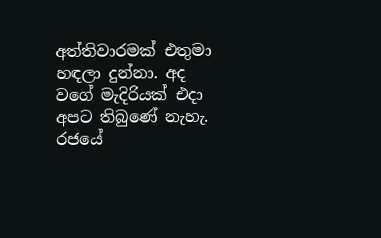අත්තිවාරමක් එතුමා හඳලා දුන්නා. අද වගේ මැදිරියක් එදා අපට තිබුණේ නැහැ. රජයේ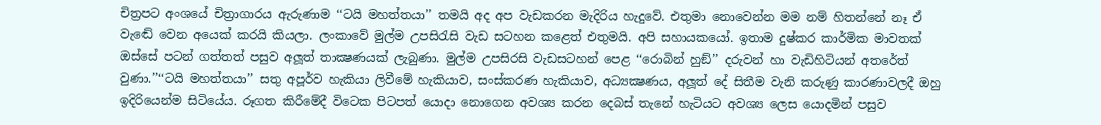චිත්‍රපට අංශයේ චිත්‍රාගාරය ඇරුණාම ‘‘ටයි මහත්තයා’’ තමයි අද අප වැඩකරන මැදිරිය හැදුවේ. එතුමා නොවෙන්න මම නම් හිතන්නේ නෑ ඒ වැඬේ වෙන අයෙක් කරයි කියලා. ලංකාවේ මුල්ම උපසිරැසි වැඩ සටහන කළෙත් එතුමයි. අපි සහායකයෝ. ඉතාම දුෂ්කර කාර්මික මාවතක් ඔස්සේ පටන් ගත්තත් පසුව අලූත් තාක්‍ෂණයක් ලැබුණා. මුල්ම උපසිරසි වැඩසටහන් පෙළ ‘‘රොබින් හුඞ්’’ දරුවන් හා වැඩිහිටියන් අතරේත් වුණා.’’‘‘ටයි මහත්තයා’’ සතු අපූර්ව හැකියා ලිවීමේ හැකියාව, සංස්කරණ හැකියාව, අධ්‍යක්‍ෂණය, අලූත් දේ සිතීම වැනි කරුණු කාරණාවලදී ඔහු ඉදිරියෙන්ම සිටියේය. රූගත කිරීමේදී විටෙක පිටපත් යොදා නොගෙන අවශ්‍ය කරන දෙබස් තැනේ හැටියට අවශ්‍ය ලෙස යොදමින් පසුව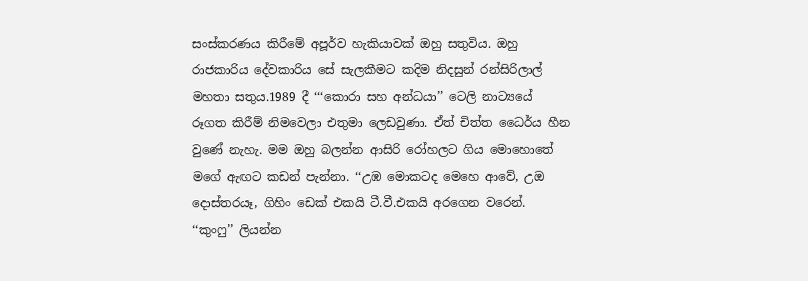සංස්කරණය කිරීමේ අපූර්ව හැකියාවක් ඔහු සතුවිය. ඔහු රාජකාරිය දේවකාරිය සේ සැලකීමට කදිම නිදසුන් රන්සිරිලාල් මහතා සතුය.1989 දී ‘‘‘කොරා සහ අන්ධයා’’ ටෙලි නාට්‍යයේ රූගත කිරීම් නිමවෙලා එතුමා ලෙඩවුණා. ඒත් චිත්ත ධෛර්ය හීන වුණේ නැහැ. මම ඔහු බලන්න ආසිරි රෝහලට ගිය මොහොතේ මගේ ඇඟට කඩන් පැන්නා. ‘‘උඹ මොකටද මෙහෙ ආවේ, උඔ දොස්තරයෑ, ගිහිං ඩෙක් එකයි ටී.වී.එකයි අරගෙන වරෙන්. ‘‘කුංෆු’’ ලියන්න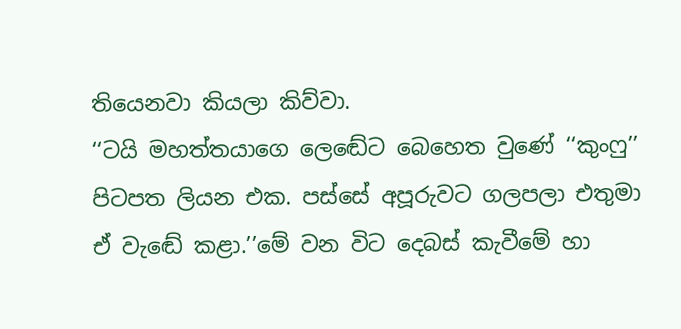තියෙනවා කියලා කිව්වා.
‘‘ටයි මහත්තයාගෙ ලෙඬේට බෙහෙත වුණේ ‘‘කුංෆු’’ පිටපත ලියන එක. පස්සේ අපූරුවට ගලපලා එතුමා ඒ වැඬේ කළා.’’මේ වන විට දෙබස් කැවීමේ හා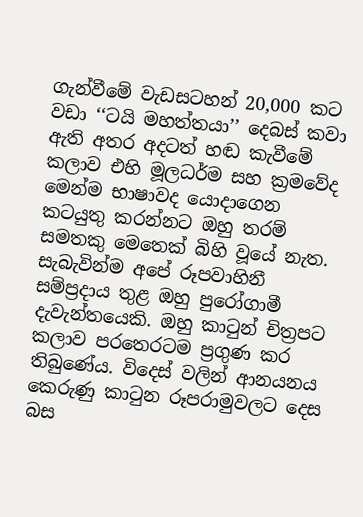ගැන්වීමේ වැඩසටහන් 20,000 කට වඩා ‘‘ටයි මහත්තයා’’ දෙබස් කවා ඇති අතර අදටත් හඬ කැවීමේ කලාව එහි මූලධර්ම සහ ක්‍රමවේද මෙන්ම භාෂාවද යොදාගෙන කටයුතු කරන්නට ඔහු තරම් සමතකු මෙතෙක් බිහි වූයේ නැත. සැබැවින්ම අපේ රූපවාහිනී සම්ප්‍රදාය තුළ ඔහු පුරෝගාමී දැවැන්තයෙකි. ඔහු කාටුන් චිත්‍රපට කලාව පරතෙරටම ප්‍රගුණ කර තිබුණේය. විදෙස් වලින් ආනයනය කෙරුණු කාටුන රූපරාමුවලට දෙස බස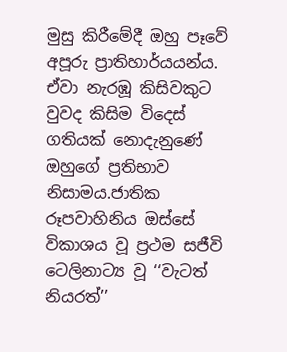මුසු කිරීමේදී ඔහු පෑවේ අපූරු ප්‍රාතිහාර්යයන්ය. ඒවා නැරඹූ කිසිවකුට වුවද කිසිම විදෙස් ගතියක් නොදැනුණේ ඔහුගේ ප්‍රතිභාව නිසාමය.ජාතික රූපවාහිනිය ඔස්සේ විකාශය වූ ප්‍රථම සජීවි ටෙලිනාට්‍ය වූ ‘‘වැටත් නියරත්’’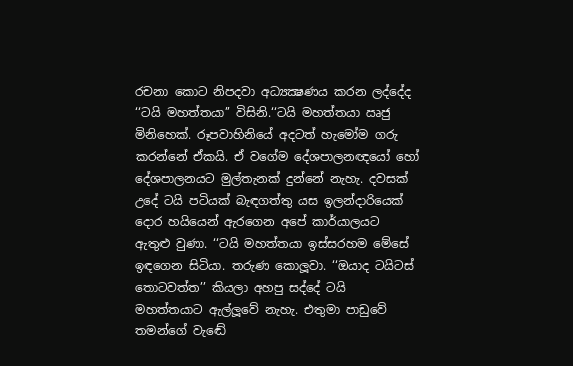රචනා කොට නිපදවා අධ්‍යක්‍ෂණය කරන ලද්දේද ‘‘ටයි මහත්තයා’’ විසිනි.‘‘ටයි මහත්තයා ඍජු මිනිහෙක්. රූපවාහිනියේ අදටත් හැමෝම ගරු කරන්නේ ඒකයි. ඒ වගේම දේශපාලනඥයෝ හෝ දේශපාලනයට මුල්තැනක් දුන්නේ නැහැ. දවසක් උදේ ටයි පටියක් බැඳගත්තු යස ඉලන්දාරියෙක් දොර හයියෙන් ඇරගෙන අපේ කාර්යාලයට ඇතුළු වුණා. ‘‘ටයි මහත්තයා ඉස්සරහම මේසේ ඉඳගෙන සිටියා. තරුණ කොලූවා. ‘‘ඔයාද ටයිටස් තොටවත්ත’’ කියලා අහපු සද්දේ ටයි මහත්තයාට ඇල්ලූවේ නැහැ. එතුමා පාඩුවේ තමන්ගේ වැඬේ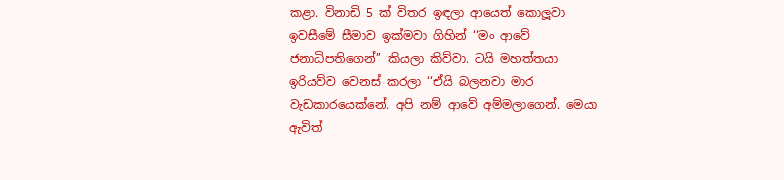කළා. විනාඩි 5 ක් විතර ඉඳලා ආයෙත් කොලූවා ඉවසීමේ සීමාව ඉක්මවා ගිහින් ‘‘මං ආවේ ජනාධිපතිගෙන්’’ කියලා කිව්වා. ටයි මහත්තයා ඉරියව්ව වෙනස් කරලා ‘‘ඒයි බලනවා මාර වැඩකාරයෙක්නේ. අපි නම් ආවේ අම්මලාගෙන්. මෙයා ඇවිත්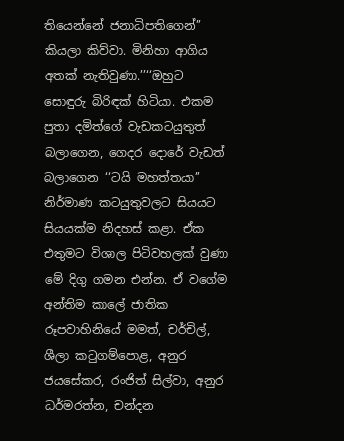තියෙන්නේ ජනාධිපතිගෙන්’’ කියලා කිව්වා. මිනිහා ආගිය අතක් නැතිවුණා.’’‘‘ඔහුට සොඳුරු බිරිඳක් හිටියා. එකම පුතා දමිත්ගේ වැඩකටයුතුත් බලාගෙන, ගෙදර දොරේ වැඩත් බලාගෙන ‘‘ටයි මහත්තයා’’ නිර්මාණ කටයුතුවලට සියයට සියයක්ම නිදහස් කළා. ඒක එතුමට විශාල පිටිවහලක් වුණා මේ දිගු ගමන එන්න. ඒ වගේම අන්තිම කාලේ ජාතික රූපවාහිනියේ මමත්, චර්චිල්, ශීලා කටුගම්පොළ, අනුර ජයසේකර, රංජිත් සිල්වා, අනුර ධර්මරත්න, චන්දන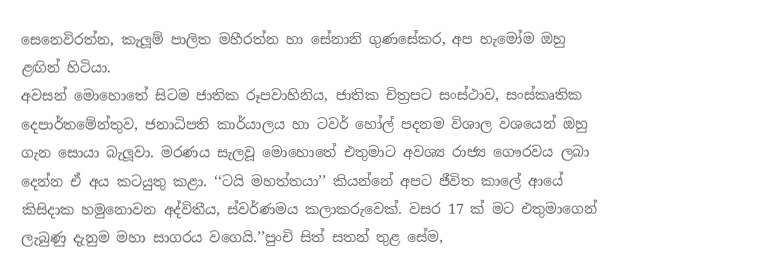සෙනෙවිරත්න, කැලූම් පාලිත මහීරත්න හා සේනානි ගුණසේකර, අප හැමෝම ඔහු ළඟින් හිටියා.
අවසන් මොහොතේ සිටම ජාතික රූපවාහිනිය, ජාතික චිත්‍රපට සංස්ථාව, සංස්කෘතික දෙපාර්තමේන්තුව, ජනාධිපති කාර්යාලය හා ටවර් හෝල් පදනම විශාල වශයෙන් ඔහු ගැන සොයා බැලූවා. මරණය සැලවූ මොහොතේ එතුමාට අවශ්‍ය රාජ්‍ය ගෞරවය ලබා දෙන්න ඒ අය කටයුතු කළා. ‘‘ටයි මහත්තයා’’ කියන්නේ අපට ජීවිත කාලේ ආයේ කිසිදාක හමුනොවන අද්විතීය, ස්වර්ණමය කලාකරුවෙක්. වසර 17 ක් මට එතුමාගෙන් ලැබුණු දැනුම මහා සාගරය වගෙයි.’’පුංචි සිත් සතන් තුළ සේම,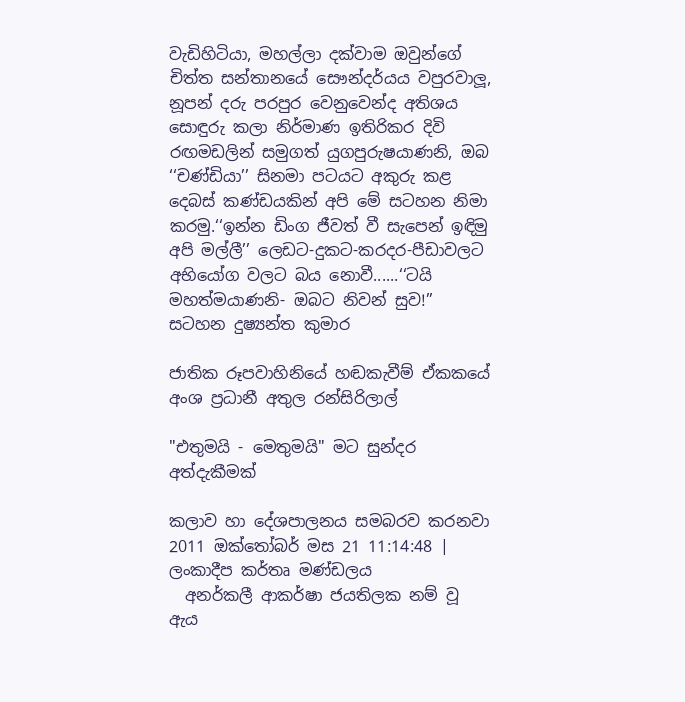වැඩිහිටියා, මහල්ලා දක්වාම ඔවුන්ගේ චිත්ත සන්තානයේ සෞන්දර්යය වපුරවාලූ, නූපන් දරු පරපුර වෙනුවෙන්ද අතිශය සොඳුරු කලා නිර්මාණ ඉතිරිකර දිවි රඟමඩලින් සමුගත් යුගපුරුෂයාණනි, ඔබ ‘‘චණ්ඩියා’’ සිනමා පටයට අකුරු කළ දෙබස් කණ්ඩයකින් අපි මේ සටහන නිමා කරමු.‘‘ඉන්න ඩිංග ජීවත් වී සැපෙන් ඉඳිමු අපි මල්ලී’’ ලෙඩට-දුකට-කරදර-පීඩාවලට අභියෝග වලට බය නොවී......‘‘ටයි මහත්මයාණනි- ඔබට නිවන් සුව!’’
සටහන දුෂ්‍යන්ත කුමාර

ජාතික රූපවාහිනියේ හඬකැවීම් ඒකකයේ අංශ ප්‍රධානී අතුල රන්සිරිලාල්

"එතුමයි - මෙතුමයි" මට සුන්දර අත්දැකීමක්

කලාව හා දේශපාලනය සමබරව කරනවා
2011 ඔක්තෝබර් මස 21 11:14:48 | ලංකාදීප කර්තෘ මණ්ඩලය
  අනර්කලී ආකර්ෂා ජයතිලක නම් වූ ඇය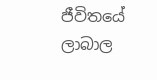ජීවිතයේ ලාබාල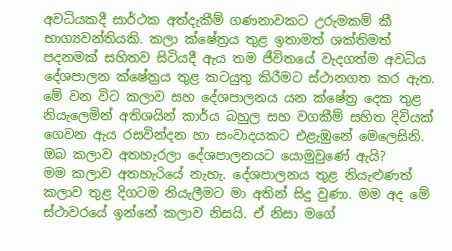අවධියකදී සාර්ථක අත්දැකීම් ගණනාවකට උරුමකම් කී භාග්‍යවන්තියකි. කලා ක්ෂේත්‍රය තුළ ඉතාමත් ශක්තිමත් පදනමක් සහිතව සිටියදී ඇය තම ජීවිතයේ වැදගත්ම අවධිය දේශපාලන ක්ෂේත්‍රය තුළ කටයුතු කිරීමට ස්ථානගත කර ඇත. මේ වන විට කලාව සහ දේශපාලනය යන ක්ෂේත්‍ර දෙක තුළ නියැලෙමින් අතිශයින් කාර්ය බහුල සහ වගකීම් සහිත දිවියක් ගෙවන ඇය රසවින්දන හා සංවාදයකට එළැඹුනේ මෙලෙසිනි.
ඔබ කලාව අතහැරලා දේශපාලනයට යොමුවුණේ ඇයි?
මම කලාව අතහැරියේ නැහැ. දේශපාලනය තුළ නියැළුණත් කලාව තුළ දිගටම නියැලීමට මා අතින් සිදු වුණා. මම අද මේ ස්ථාවරයේ ඉන්නේ කලාව නිසයි. ඒ නිසා මගේ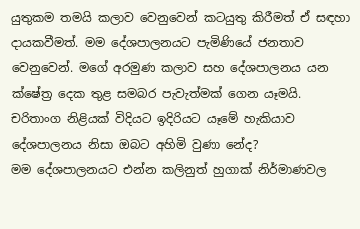යුතුකම තමයි කලාව වෙනුවෙන් කටයුතු කිරීමත් ඒ සඳහා දායකවීමත්. මම දේශපාලනයට පැමිණියේ ජනතාව වෙනුවෙන්. මගේ අරමුණ කලාව සහ දේශපාලනය යන ක්ෂේත්‍ර දෙක තුළ සමබර පැවැත්මක් ගෙන යෑමයි.
චරිතාංග නිළියක් විදියට ඉදිරියට යෑමේ හැකියාව දේශපාලනය නිසා ඔබට අහිමි වුණා නේද?
මම දේශපාලනයට එන්න කලිනුත් හුගාක් නිර්මාණවල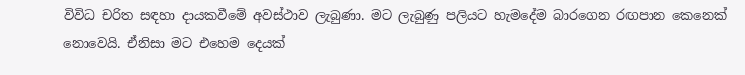විවිධ චරිත සඳහා දායකවීමේ අවස්ථාව ලැබුණා. මට ලැබුණු පලියට හැමදේම බාරගෙන රඟපාන කෙනෙක් නොවෙයි. ඒනිසා මට එහෙම දෙයක්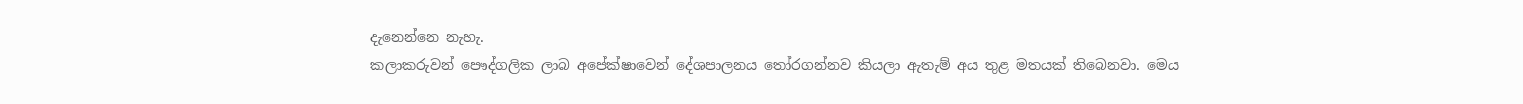දැනෙන්නෙ නැහැ.
කලාකරුවන් පෞද්ගලික ලාබ අපේක්ෂාවෙන් දේශපාලනය තෝරගන්නව කියලා ඇතැම් අය තුළ මතයක් තිබෙනවා. මෙය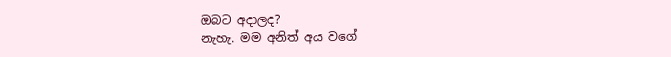ඔබට අදාලද?
නැහැ. මම අනිත් අය වගේ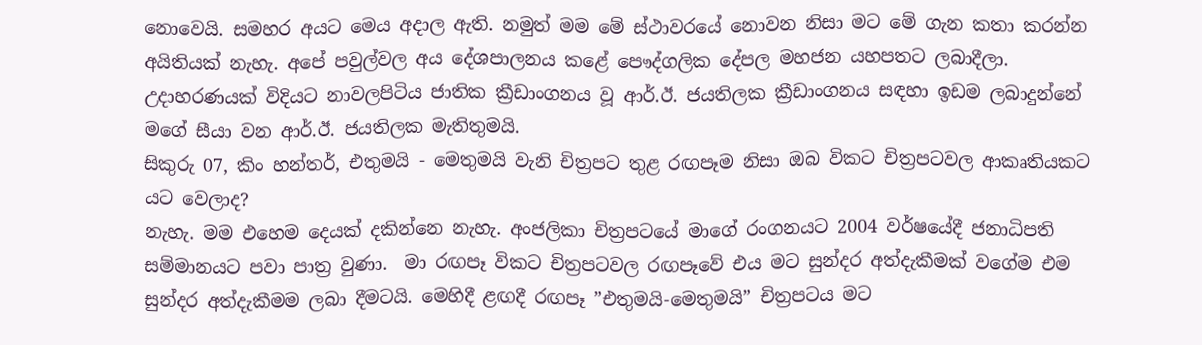නොවෙයි. සමහර අයට මෙය අදාල ඇති. නමුත් මම මේ ස්ථාවරයේ නොවන නිසා මට මේ ගැන කතා කරන්න අයිතියක් නැහැ. අපේ පවුල්වල අය දේශපාලනය කළේ පෞද්ගලික දේපල මහජන යහපතට ලබාදීලා. උදාහරණයක් විදියට නාවලපිටිය ජාතික ක්‍රීඩාංගනය වූ ආර්.ඊ. ජයතිලක ක්‍රීඩාංගනය සඳහා ඉඩම ලබාදුන්නේ මගේ සීයා වන ආර්.ඊ. ජයතිලක මැතිතුමයි.
සිකුරු 07, කිං හන්තර්, එතුමයි - මෙතුමයි වැනි චිත්‍රපට තුළ රඟපෑම නිසා ඔබ විකට චිත්‍රපටවල ආකෘතියකට යට වෙලාද?
නැහැ. මම එහෙම දෙයක් දකින්නෙ නැහැ. අංජලිකා චිත්‍රපටයේ මාගේ රංගනයට 2004 වර්ෂයේදී ජනාධිපති සම්මානයට පවා පාත්‍ර වුණා.  මා රඟපෑ විකට චිත්‍රපටවල රඟපෑවේ එය මට සුන්දර අත්දැකීමක් වගේම එම සුන්දර අත්දැකීමම ලබා දීමටයි. මෙහිදී ළඟදී රඟපෑ ”එතුමයි-මෙතුමයි” චිත්‍රපටය මට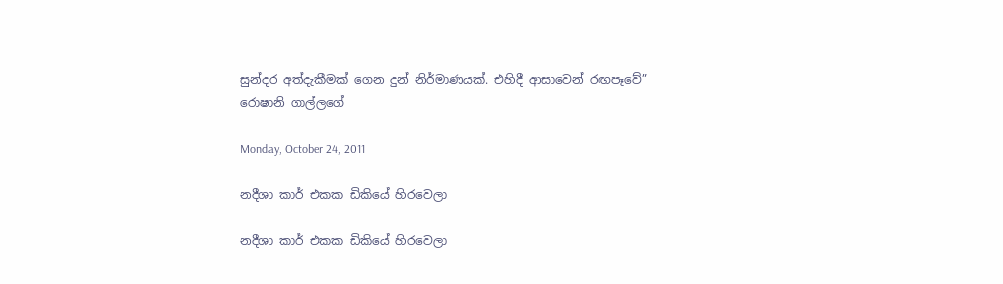සුන්දර අත්දැකීමක් ගෙන දුන් නිර්මාණයක්. එහිදී ආසාවෙන් රඟපෑවේ”
රොෂානි ගාල්ලගේ

Monday, October 24, 2011

නදීශා කාර් එකක ඩිකියේ හිරවෙලා

නදීශා කාර් එකක ඩිකියේ හිරවෙලා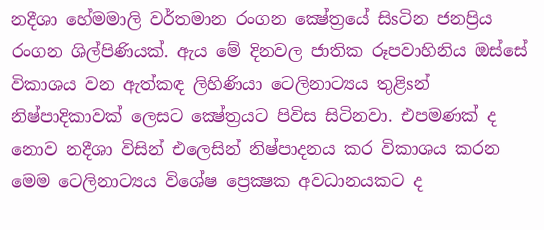නදීශා හේමමාලි වර්තමාන රංගන ක්‍ෂේත්‍රයේ සිsටින ජනප්‍රිය රංගන ශිල්පිණියක්‌. ඇය මේ දිනවල ජාතික රූපවාහිනිය ඔස්‌සේ විකාශය වන ඇත්කඳ ලිහිණියා ටෙලිනාට්‍යය තුළිsන් නිෂ්පාදිකාවක්‌ ලෙසට ක්‍ෂේත්‍රයට පිවිස සිටිනවා. එපමණක්‌ ද නොව නදීශා විසින් එලෙසින් නිෂ්පාදනය කර විකාශය කරන මෙම ටෙලිනාට්‍යය විශේෂ ප්‍රෙක්‍ෂක අවධානයකට ද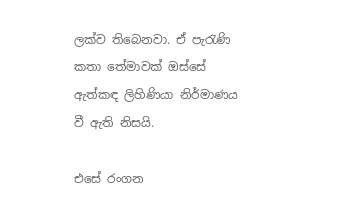ලක්‌ව තිබෙනවා. ඒ පැරැණි කතා තේමාවක්‌ ඔස්‌සේ ඇත්කඳ ලිහිණියා නිර්මාණය වී ඇති නිසයි.

එසේ රංගන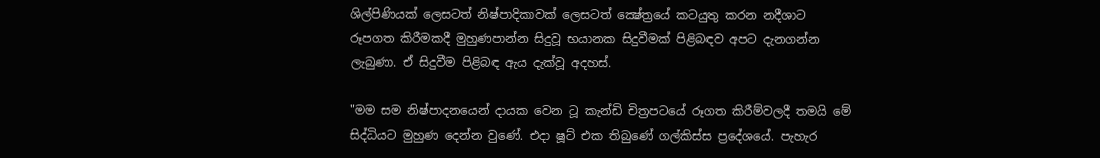ශිල්පිණියක්‌ ලෙසටත් නිෂ්පාදිකාවක්‌ ලෙසටත් ක්‍ෂේත්‍රයේ කටයුතු කරන නදීශාට රූපගත කිරීමකදී මුහුණපාන්න සිදුවූ භයානක සිදුවීමක්‌ පිළිබඳව අපට දැනගන්න ලැබුණා. ඒ සිදුවීම පිළිබඳ ඇය දැක්‌වූ අදහස්‌.

"මම සම නිෂ්පාදනයෙන් දායක වෙන ටූ කැන්ඩි චිත්‍රපටයේ රූගත කිරීම්වලදී තමයි මේ සිද්ධියට මුහුණ දෙන්න වුණේ. එදා ෂූට්‌ එක තිබුණේ ගල්කිස්‌ස ප්‍රදේශයේ. පැහැර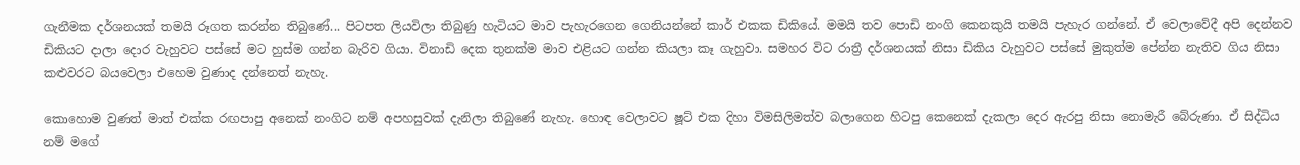ගැනීමක දර්ශනයක්‌ තමයි රූගත කරන්න තිබුණේ... පිටපත ලියවිලා තිබුණු හැටියට මාව පැහැරගෙන ගෙනියන්නේ කාර් එකක ඩිකියේ. මමයි තව පොඩි නංගි කෙනකුයි තමයි පැහැර ගන්නේ. ඒ වෙලාවේදී අපි දෙන්නව ඩිකියට දාලා දොර වැහුවට පස්‌සේ මට හුස්‌ම ගන්න බැරිව ගියා. විනාඩි දෙක තුනක්‌ම මාව එළියට ගන්න කියලා කෑ ගැහුවා. සමහර විට රාත්‍රී දර්ශනයක්‌ නිසා ඩිකිය වැහුවට පස්‌සේ මුකුත්ම පේන්න නැතිව ගිය නිසා කළුවරට බයවෙලා එහෙම වුණාද දන්නෙත් නැහැ.

කොහොම වුණත් මාත් එක්‌ක රඟපාපු අනෙක්‌ නංගිට නම් අපහසුවක්‌ දැනිලා තිබුණේ නැහැ. හොඳ වෙලාවට ෂූට්‌ එක දිහා විමසිලිමත්ව බලාගෙන හිටපු කෙනෙක්‌ දැකලා දෙර ඇරපු නිසා නොමැරී බේරුණා. ඒ සිද්ධිය නම් මගේ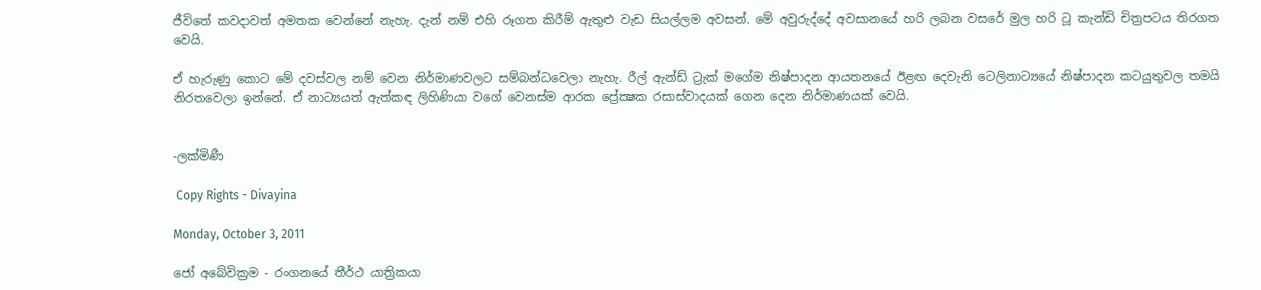ජීවිතේ කවදාවත් අමතක වෙන්නේ නැහැ. දැන් නම් එහි රූගත කිරීම් ඇතුළු වැඩ සියල්ලම අවසන්. මේ අවුරුද්දේ අවසානයේ හරි ලබන වසරේ මුල හරි ටූ කැන්ඩි චිත්‍රපටය තිරගත වෙයි.

ඒ හැරුණු කොට මේ දවස්‌වල නම් වෙන නිර්මාණවලට සම්බන්ධවෙලා නැහැ. රීල් ඇන්ඩ් ට්‍රැක්‌ මගේම නිෂ්පාදන ආයතනයේ ඊළඟ දෙවැනි ටෙලිනාට්‍යයේ නිෂ්පාදන කටයුතුවල තමයි නිරතවෙලා ඉන්නේ. ඒ නාට්‍යයත් ඇත්කඳ ලිහිණියා වගේ වෙනස්‌ම ආරක ප්‍රේක්‍ෂක රසාස්‌වාදයක්‌ ගෙන දෙන නිර්මාණයක්‌ වෙයි.


-ලක්‌මිණී

 Copy Rights - Divayina

Monday, October 3, 2011

ජෝ අබේවික්‍රම - රංගනයේ තීර්ථ යාත්‍රිකයා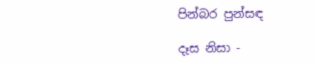පින්බර පුන්සඳ

දෑස නිසා -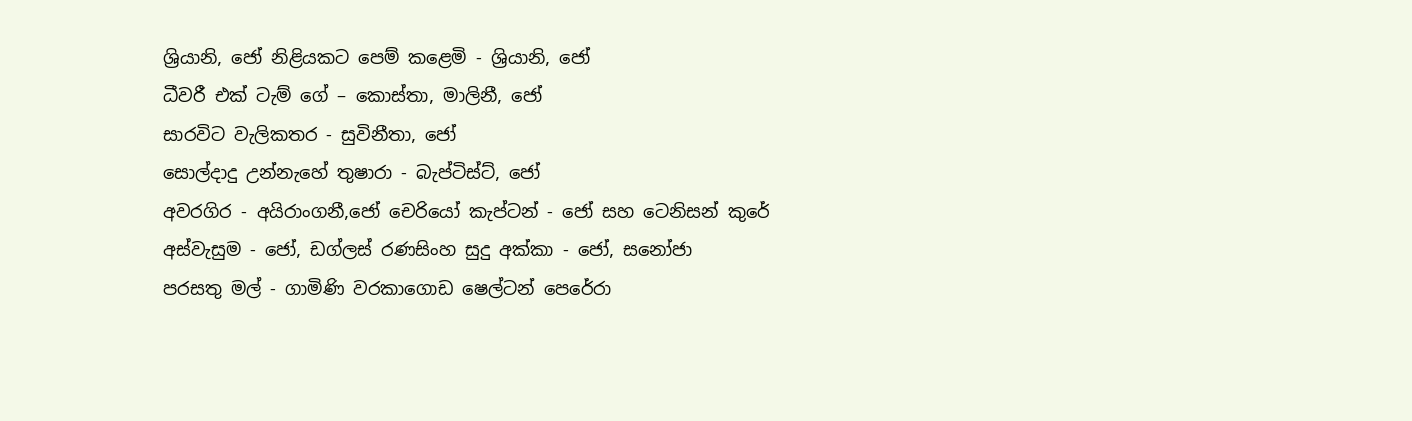ශ්‍රියානි, ජෝ නිළියකට පෙම් කළෙමි - ශ්‍රියානි, ජෝ
ධීවරී එක් ටැම් ගේ – කොස්තා, මාලිනී, ජෝ
සාරවිට වැලිකතර - සුවිනීතා, ජෝ
සොල්දාදු උන්නැහේ තුෂාරා - බැප්ටිස්ට්, ජෝ
අවරගිර - අයිරාංගනී,ජෝ චෙරියෝ කැප්ටන් - ජෝ සහ ටෙනිසන් කුරේ
අස්වැසුම - ජෝ, ඩග්ලස් රණසිංහ සුදු අක්කා - ජෝ, සනෝජා
පරසතු මල් - ගාමිණි වරකාගොඩ ෂෙල්ටන් පෙරේරා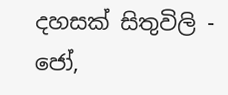දහසක් සිතුවිලි - ජෝ,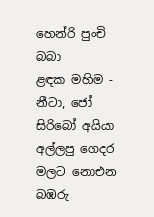හෙන්රි පුංචි බබා
ළඳක මහිම - නීටා, ජෝ සිරිබෝ අයියා
අල්ලපු ගෙදර මලට නොඑන බඹරු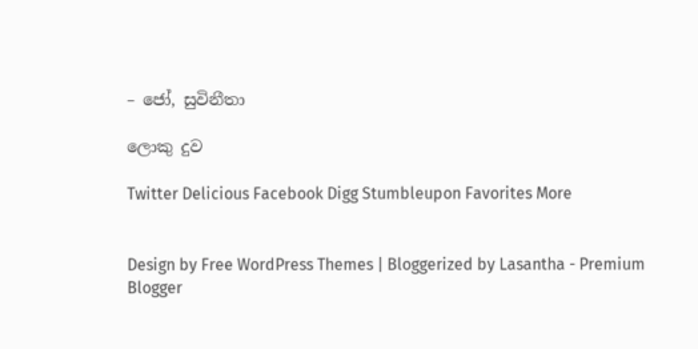– ජෝ, සුවිනීතා

ලොකු දුව

Twitter Delicious Facebook Digg Stumbleupon Favorites More


Design by Free WordPress Themes | Bloggerized by Lasantha - Premium Blogger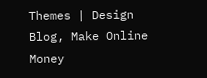Themes | Design Blog, Make Online Money